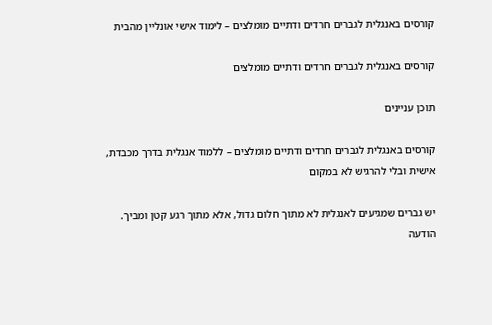קורסים באנגלית לגברים חרדים ודתיים מומלצים – לימוד אישי אונליין מהבית

קורסים באנגלית לגברים חרדים ודתיים מומלצים

תוכן עניינים

קורסים באנגלית לגברים חרדים ודתיים מומלצים – ללמוד אנגלית בדרך מכבדת, אישית ובלי להרגיש לא במקום

יש גברים שמגיעים לאנגלית לא מתוך חלום גדול, אלא מתוך רגע קטן ומביך. הודעה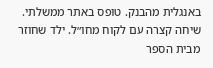באנגלית מהבנק. טופס באתר ממשלתי. שיחה קצרה עם לקוח מחו״ל. ילד שחוזר מבית הספר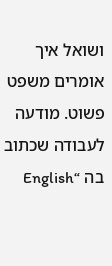ושואל איך אומרים משפט פשוט. מודעה לעבודה שכתוב בה “English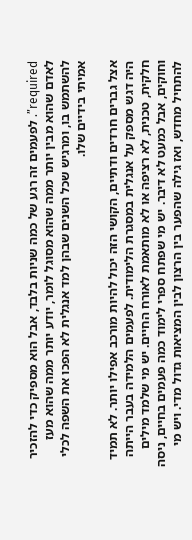required”. לפעמים זה רגע של כמה שניות בלבד, אבל הוא מספיק כדי להזכיר לאדם שהוא מבין יותר ממה שהוא מסוגל לומר, יודע יותר ממה שהוא מעז להשתמש בו, ומרגיש שכל השנים שבהן למד אנגלית לא הפכו את השפה לכלי אמיתי בידיים שלו.

אצל גברים חרדים ודתיים, הקושי הזה יכול להיות מורכב אפילו יותר. לא תמיד היה דגש מספק על אנגלית במסגרת הלימודית. לפעמים הלמידה בעבר הייתה חלקית, טכנית, לא רציפה או לא מותאמת לאורח החיים. יש מי שלמד מילים וחוקים, אבל כמעט לא דיבר. יש מי שפתח ספרי לימוד כמה פעמים בחיים, ניסה להתחיל מחדש, ואז גילה שהפער בין הרצון לבין המציאות גדול מדי. ויש מי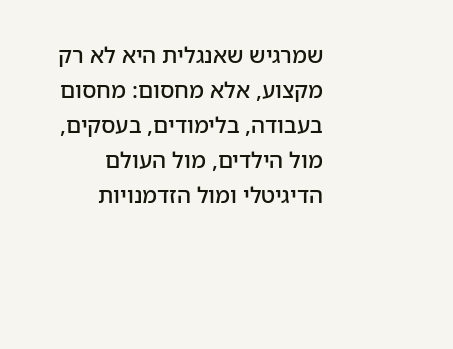שמרגיש שאנגלית היא לא רק מקצוע, אלא מחסום: מחסום בעבודה, בלימודים, בעסקים, מול הילדים, מול העולם הדיגיטלי ומול הזדמנויות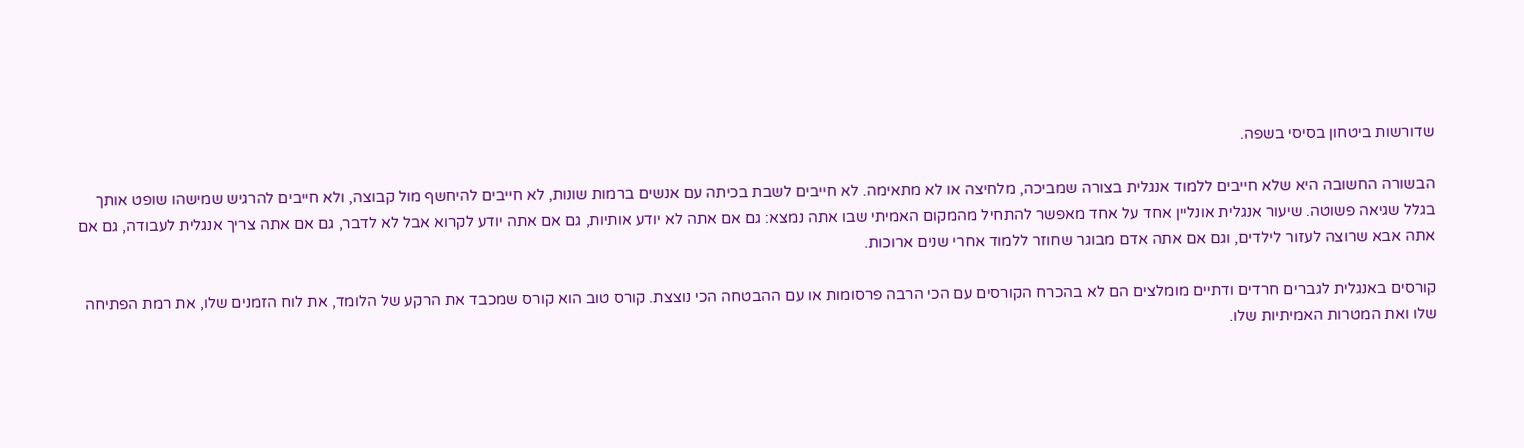שדורשות ביטחון בסיסי בשפה.

הבשורה החשובה היא שלא חייבים ללמוד אנגלית בצורה שמביכה, מלחיצה או לא מתאימה. לא חייבים לשבת בכיתה עם אנשים ברמות שונות, לא חייבים להיחשף מול קבוצה, ולא חייבים להרגיש שמישהו שופט אותך בגלל שגיאה פשוטה. שיעור אנגלית אונליין אחד על אחד מאפשר להתחיל מהמקום האמיתי שבו אתה נמצא: גם אם אתה לא יודע אותיות, גם אם אתה יודע לקרוא אבל לא לדבר, גם אם אתה צריך אנגלית לעבודה, גם אם אתה אבא שרוצה לעזור לילדים, וגם אם אתה אדם מבוגר שחוזר ללמוד אחרי שנים ארוכות.

קורסים באנגלית לגברים חרדים ודתיים מומלצים הם לא בהכרח הקורסים עם הכי הרבה פרסומות או עם ההבטחה הכי נוצצת. קורס טוב הוא קורס שמכבד את הרקע של הלומד, את לוח הזמנים שלו, את רמת הפתיחה שלו ואת המטרות האמיתיות שלו.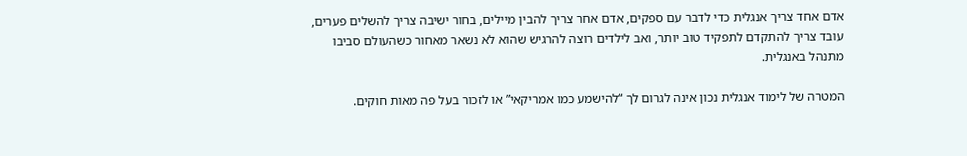אדם אחד צריך אנגלית כדי לדבר עם ספקים, אדם אחר צריך להבין מיילים, בחור ישיבה צריך להשלים פערים, עובד צריך להתקדם לתפקיד טוב יותר, ואב לילדים רוצה להרגיש שהוא לא נשאר מאחור כשהעולם סביבו מתנהל באנגלית.

המטרה של לימוד אנגלית נכון אינה לגרום לך “להישמע כמו אמריקאי” או לזכור בעל פה מאות חוקים.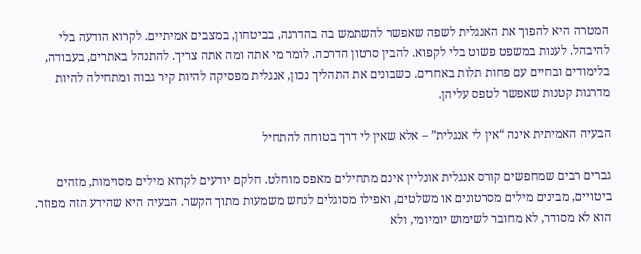המטרה היא להפוך את האנגלית לשפה שאפשר להשתמש בה בהדרגה, בביטחון, במצבים אמיתיים. לקרוא הודעה בלי להיבהל. לענות במשפט פשוט בלי לקפוא. להבין סרטון הדרכה. לומר מי אתה ומה אתה צריך. להתנהל באתרים, בעבודה, בלימודים ובחיים עם פחות תלות באחרים. כשבונים את התהליך נכון, אנגלית מפסיקה להיות קיר גבוה ומתחילה להיות מדרגות קטנות שאפשר לטפס עליהן.

הבעיה האמיתית אינה “אין לי אנגלית” – אלא שאין לי דרך בטוחה להתחיל

גברים רבים שמחפשים קורס אנגלית אונליין אינם מתחילים מאפס מוחלט. חלקם יודעים לקרוא מילים מסוימות, מזהים ביטויים, מבינים מילים מסרטונים או משלטים, ואפילו מסוגלים לנחש משמעות מתוך הקשר. הבעיה היא שהידע הזה מפוזר. הוא לא מסודר, לא מחובר לשימוש יומיומי, ולא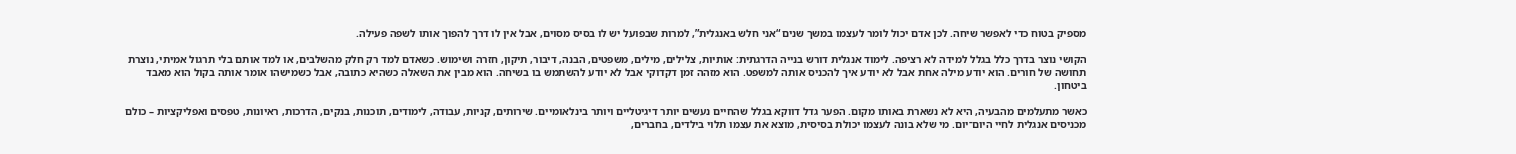מספיק בטוח כדי לאפשר שיחה. לכן אדם יכול לומר לעצמו במשך שנים “אני חלש באנגלית”, למרות שבפועל יש לו בסיס מסוים, אבל אין לו דרך להפוך אותו לשפה פעילה.

הקושי נוצר בדרך כלל בגלל למידה לא רציפה. לימוד אנגלית דורש בנייה הדרגתית: אותיות, צלילים, מילים, משפטים, הבנה, דיבור, תיקון, חזרה ושימוש. כשאדם למד רק חלק מהשלבים, או למד אותם בלי תרגול אמיתי, נוצרת תחושה של חורים. הוא יודע מילה אחת אבל לא יודע איך להכניס אותה למשפט. הוא מזהה זמן דקדוקי אבל לא יודע להשתמש בו בשיחה. הוא מבין את השאלה כשהיא כתובה, אבל כשמישהו אומר אותה בקול הוא מאבד ביטחון.

כאשר מתעלמים מהבעיה, היא לא נשארת באותו מקום. הפער גדל דווקא בגלל שהחיים נעשים יותר דיגיטליים ויותר בינלאומיים. שירותים, קניות, עבודה, לימודים, תוכנות, בנקים, הדרכות, ראיונות, טפסים ואפליקציות – כולם מכניסים אנגלית לחיי היום־יום. מי שלא בונה לעצמו יכולת בסיסית, מוצא את עצמו תלוי בילדים, בחברים,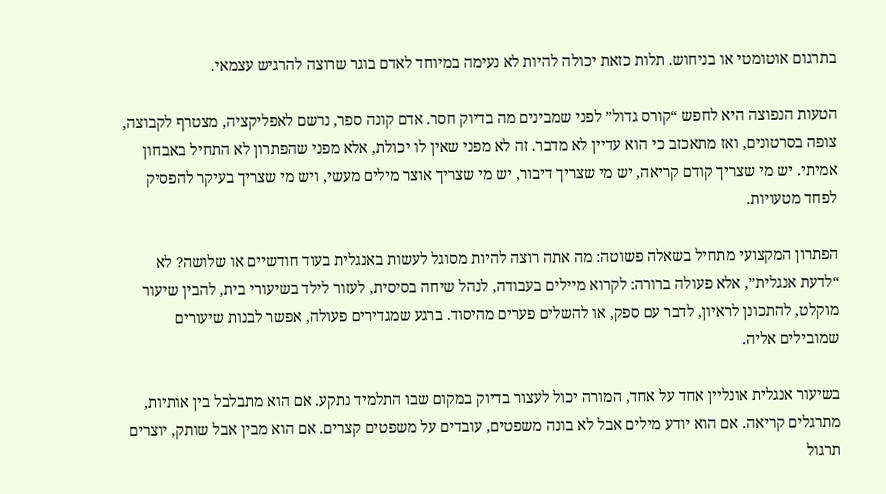בתרגום אוטומטי או בניחוש. תלות כזאת יכולה להיות לא נעימה במיוחד לאדם בוגר שרוצה להרגיש עצמאי.

הטעות הנפוצה היא לחפש “קורס גדול” לפני שמבינים מה בדיוק חסר. אדם קונה ספר, נרשם לאפליקציה, מצטרף לקבוצה, צופה בסרטונים, ואז מתאכזב כי הוא עדיין לא מדבר. זה לא מפני שאין לו יכולת, אלא מפני שהפתרון לא התחיל באבחון אמיתי. יש מי שצריך קודם קריאה, יש מי שצריך דיבור, יש מי שצריך אוצר מילים מעשי, ויש מי שצריך בעיקר להפסיק לפחד מטעויות.

הפתרון המקצועי מתחיל בשאלה פשוטה: מה אתה רוצה להיות מסוגל לעשות באנגלית בעוד חודשיים או שלושה? לא “לדעת אנגלית”, אלא פעולה ברורה: לקרוא מיילים בעבודה, לנהל שיחה בסיסית, לעזור לילד בשיעורי בית, להבין שיעור מוקלט, להתכונן לראיון, לדבר עם ספק, או להשלים פערים מהיסוד. ברגע שמגדירים פעולה, אפשר לבנות שיעורים שמובילים אליה.

בשיעור אנגלית אונליין אחד על אחד, המורה יכול לעצור בדיוק במקום שבו התלמיד נתקע. אם הוא מתבלבל בין אותיות, מתרגלים קריאה. אם הוא יודע מילים אבל לא בונה משפטים, עובדים על משפטים קצרים. אם הוא מבין אבל שותק, יוצרים תרגול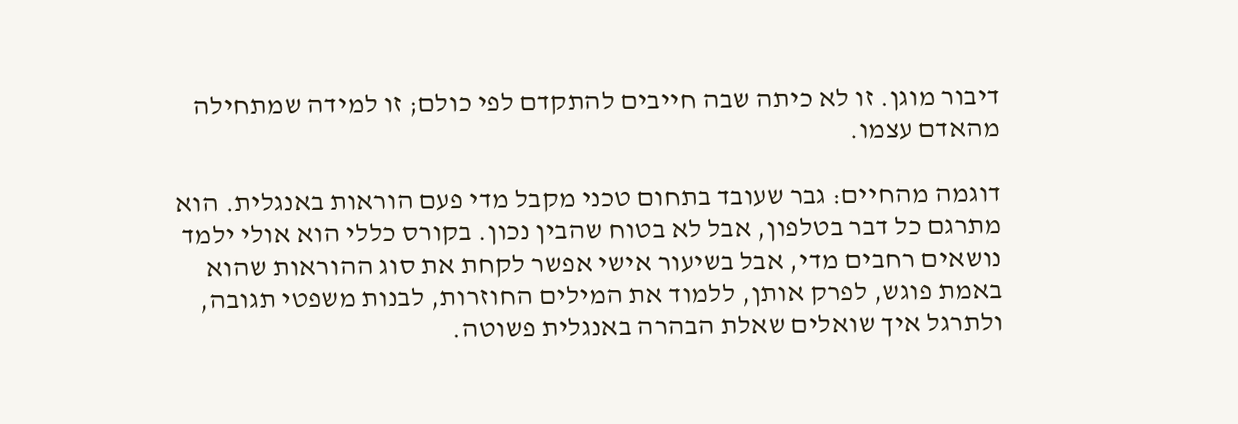דיבור מוגן. זו לא כיתה שבה חייבים להתקדם לפי כולם; זו למידה שמתחילה מהאדם עצמו.

דוגמה מהחיים: גבר שעובד בתחום טכני מקבל מדי פעם הוראות באנגלית. הוא מתרגם כל דבר בטלפון, אבל לא בטוח שהבין נכון. בקורס כללי הוא אולי ילמד נושאים רחבים מדי, אבל בשיעור אישי אפשר לקחת את סוג ההוראות שהוא באמת פוגש, לפרק אותן, ללמוד את המילים החוזרות, לבנות משפטי תגובה, ולתרגל איך שואלים שאלת הבהרה באנגלית פשוטה.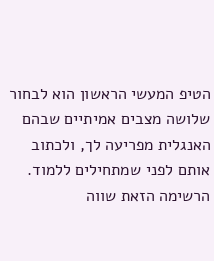הטיפ המעשי הראשון הוא לבחור שלושה מצבים אמיתיים שבהם האנגלית מפריעה לך, ולכתוב אותם לפני שמתחילים ללמוד. הרשימה הזאת שווה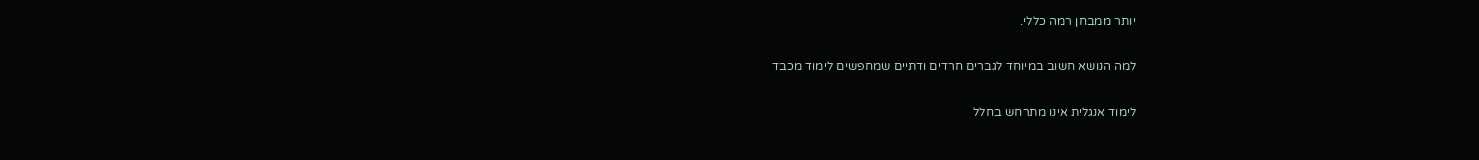יותר ממבחן רמה כללי.

למה הנושא חשוב במיוחד לגברים חרדים ודתיים שמחפשים לימוד מכבד

לימוד אנגלית אינו מתרחש בחלל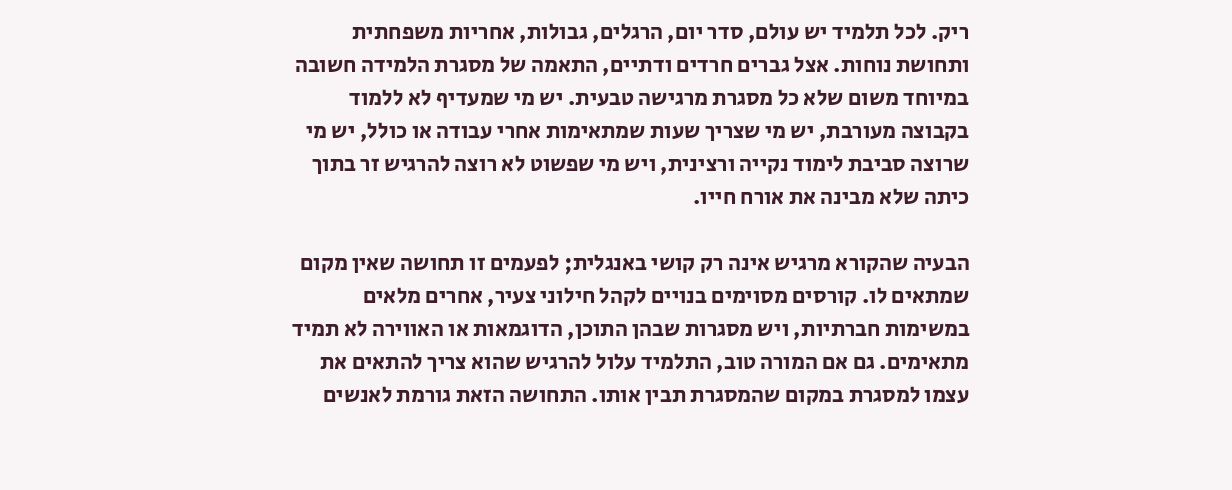ריק. לכל תלמיד יש עולם, סדר יום, הרגלים, גבולות, אחריות משפחתית ותחושת נוחות. אצל גברים חרדים ודתיים, התאמה של מסגרת הלמידה חשובה במיוחד משום שלא כל מסגרת מרגישה טבעית. יש מי שמעדיף לא ללמוד בקבוצה מעורבת, יש מי שצריך שעות שמתאימות אחרי עבודה או כולל, יש מי שרוצה סביבת לימוד נקייה ורצינית, ויש מי שפשוט לא רוצה להרגיש זר בתוך כיתה שלא מבינה את אורח חייו.

הבעיה שהקורא מרגיש אינה רק קושי באנגלית; לפעמים זו תחושה שאין מקום שמתאים לו. קורסים מסוימים בנויים לקהל חילוני צעיר, אחרים מלאים במשימות חברתיות, ויש מסגרות שבהן התוכן, הדוגמאות או האווירה לא תמיד מתאימים. גם אם המורה טוב, התלמיד עלול להרגיש שהוא צריך להתאים את עצמו למסגרת במקום שהמסגרת תבין אותו. התחושה הזאת גורמת לאנשים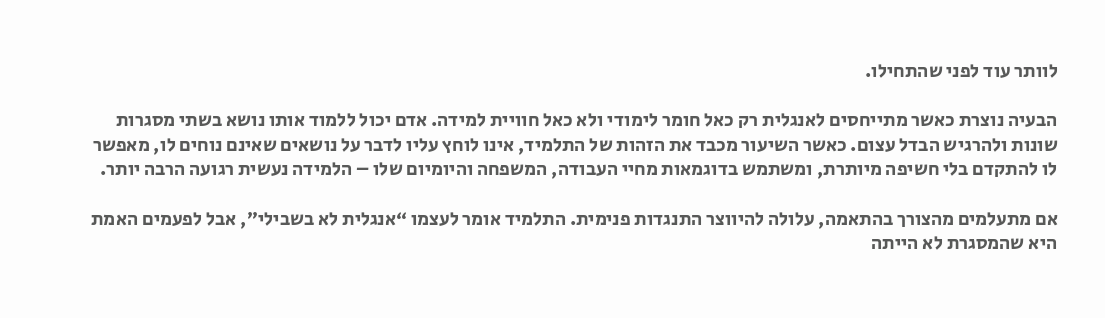לוותר עוד לפני שהתחילו.

הבעיה נוצרת כאשר מתייחסים לאנגלית רק כאל חומר לימודי ולא כאל חוויית למידה. אדם יכול ללמוד אותו נושא בשתי מסגרות שונות ולהרגיש הבדל עצום. כאשר השיעור מכבד את הזהות של התלמיד, אינו לוחץ עליו לדבר על נושאים שאינם נוחים לו, מאפשר לו להתקדם בלי חשיפה מיותרת, ומשתמש בדוגמאות מחיי העבודה, המשפחה והיומיום שלו – הלמידה נעשית רגועה הרבה יותר.

אם מתעלמים מהצורך בהתאמה, עלולה להיווצר התנגדות פנימית. התלמיד אומר לעצמו “אנגלית לא בשבילי”, אבל לפעמים האמת היא שהמסגרת לא הייתה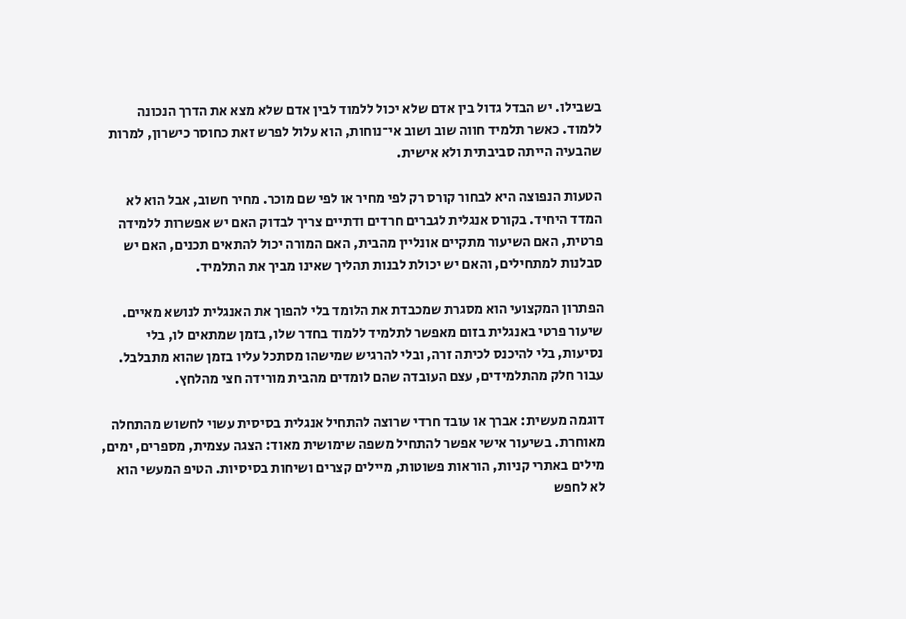בשבילו. יש הבדל גדול בין אדם שלא יכול ללמוד לבין אדם שלא מצא את הדרך הנכונה ללמוד. כאשר תלמיד חווה שוב ושוב אי־נוחות, הוא עלול לפרש זאת כחוסר כישרון, למרות שהבעיה הייתה סביבתית ולא אישית.

הטעות הנפוצה היא לבחור קורס רק לפי מחיר או לפי שם מוכר. מחיר חשוב, אבל הוא לא המדד היחיד. בקורס אנגלית לגברים חרדים ודתיים צריך לבדוק האם יש אפשרות ללמידה פרטית, האם השיעור מתקיים אונליין מהבית, האם המורה יכול להתאים תכנים, האם יש סבלנות למתחילים, והאם יש יכולת לבנות תהליך שאינו מביך את התלמיד.

הפתרון המקצועי הוא מסגרת שמכבדת את הלומד בלי להפוך את האנגלית לנושא מאיים. שיעור פרטי באנגלית בזום מאפשר לתלמיד ללמוד בחדר שלו, בזמן שמתאים לו, בלי נסיעות, בלי להיכנס לכיתה זרה, ובלי להרגיש שמישהו מסתכל עליו בזמן שהוא מתבלבל. עבור חלק מהתלמידים, עצם העובדה שהם לומדים מהבית מורידה חצי מהלחץ.

דוגמה מעשית: אברך או עובד חרדי שרוצה להתחיל אנגלית בסיסית עשוי לחשוש מהתחלה מאוחרת. בשיעור אישי אפשר להתחיל משפה שימושית מאוד: הצגה עצמית, מספרים, ימים, מילים באתרי קניות, הוראות פשוטות, מיילים קצרים ושיחות בסיסיות. הטיפ המעשי הוא לא לחפש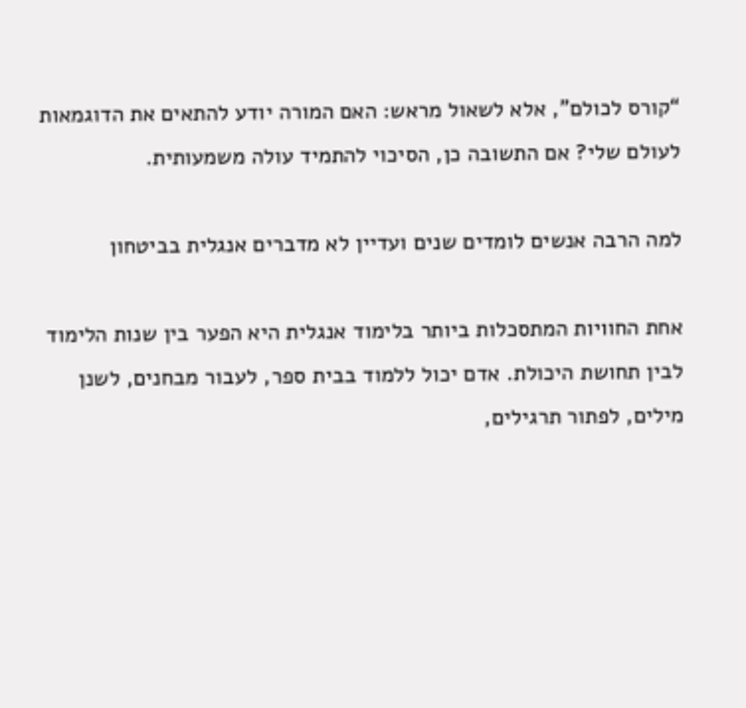“קורס לכולם”, אלא לשאול מראש: האם המורה יודע להתאים את הדוגמאות לעולם שלי? אם התשובה כן, הסיכוי להתמיד עולה משמעותית.

למה הרבה אנשים לומדים שנים ועדיין לא מדברים אנגלית בביטחון

אחת החוויות המתסכלות ביותר בלימוד אנגלית היא הפער בין שנות הלימוד לבין תחושת היכולת. אדם יכול ללמוד בבית ספר, לעבור מבחנים, לשנן מילים, לפתור תרגילים,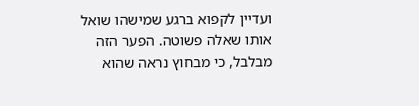ועדיין לקפוא ברגע שמישהו שואל אותו שאלה פשוטה. הפער הזה מבלבל, כי מבחוץ נראה שהוא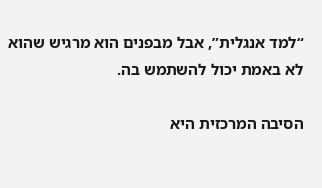“למד אנגלית”, אבל מבפנים הוא מרגיש שהוא לא באמת יכול להשתמש בה.

הסיבה המרכזית היא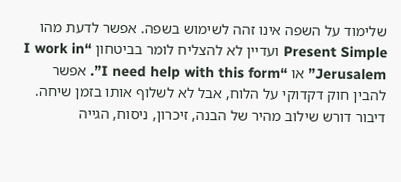שלימוד על השפה אינו זהה לשימוש בשפה. אפשר לדעת מהו Present Simple ועדיין לא להצליח לומר בביטחון “I work in Jerusalem” או “I need help with this form”. אפשר להבין חוק דקדוקי על הלוח, אבל לא לשלוף אותו בזמן שיחה. דיבור דורש שילוב מהיר של הבנה, זיכרון, ניסוח, הגייה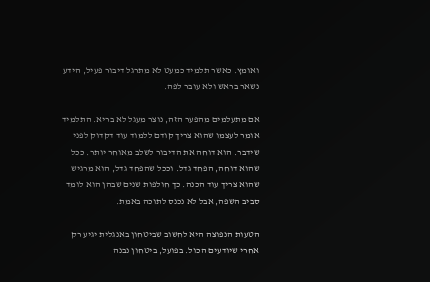ואומץ. כאשר תלמיד כמעט לא מתרגל דיבור פעיל, הידע נשאר בראש ולא עובר לפה.

אם מתעלמים מהפער הזה, נוצר מעגל לא בריא. התלמיד אומר לעצמו שהוא צריך קודם ללמוד עוד דקדוק לפני שידבר. הוא דוחה את הדיבור לשלב מאוחר יותר. ככל שהוא דוחה, הפחד גדל. וככל שהפחד גדל, הוא מרגיש שהוא צריך עוד הכנה. כך חולפות שנים שבהן הוא לומד סביב השפה, אבל לא נכנס לתוכה באמת.

הטעות הנפוצה היא לחשוב שביטחון באנגלית יגיע רק אחרי שיודעים הכול. בפועל, ביטחון נבנה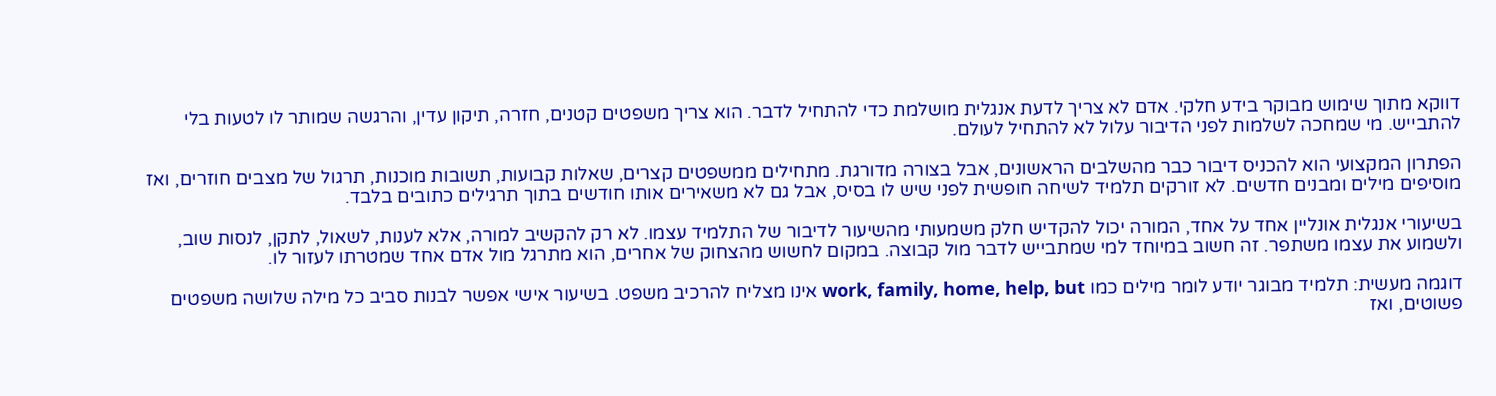דווקא מתוך שימוש מבוקר בידע חלקי. אדם לא צריך לדעת אנגלית מושלמת כדי להתחיל לדבר. הוא צריך משפטים קטנים, חזרה, תיקון עדין, והרגשה שמותר לו לטעות בלי להתבייש. מי שמחכה לשלמות לפני הדיבור עלול לא להתחיל לעולם.

הפתרון המקצועי הוא להכניס דיבור כבר מהשלבים הראשונים, אבל בצורה מדורגת. מתחילים ממשפטים קצרים, שאלות קבועות, תשובות מוכנות, תרגול של מצבים חוזרים, ואז מוסיפים מילים ומבנים חדשים. לא זורקים תלמיד לשיחה חופשית לפני שיש לו בסיס, אבל גם לא משאירים אותו חודשים בתוך תרגילים כתובים בלבד.

בשיעורי אנגלית אונליין אחד על אחד, המורה יכול להקדיש חלק משמעותי מהשיעור לדיבור של התלמיד עצמו. לא רק להקשיב למורה, אלא לענות, לשאול, לתקן, לנסות שוב, ולשמוע את עצמו משתפר. זה חשוב במיוחד למי שמתבייש לדבר מול קבוצה. במקום לחשוש מהצחוק של אחרים, הוא מתרגל מול אדם אחד שמטרתו לעזור לו.

דוגמה מעשית: תלמיד מבוגר יודע לומר מילים כמו work, family, home, help, but אינו מצליח להרכיב משפט. בשיעור אישי אפשר לבנות סביב כל מילה שלושה משפטים פשוטים, ואז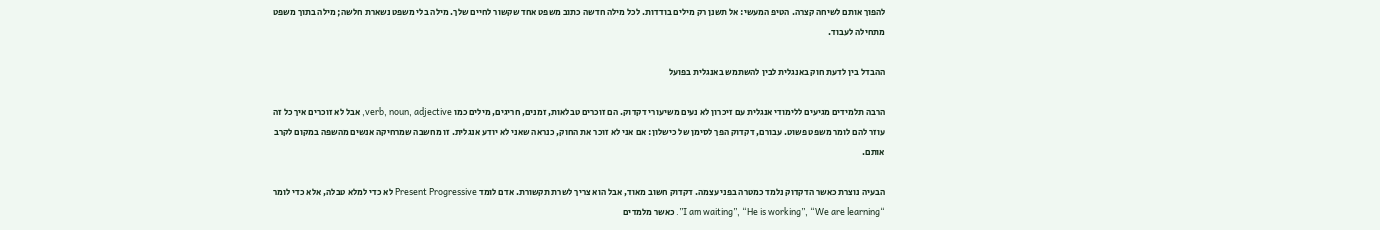להפוך אותם לשיחה קצרה. הטיפ המעשי: אל תשנן רק מילים בודדות. לכל מילה חדשה כתוב משפט אחד שקשור לחיים שלך. מילה בלי משפט נשארת חלשה; מילה בתוך משפט מתחילה לעבוד.

ההבדל בין לדעת חוק באנגלית לבין להשתמש באנגלית בפועל

הרבה תלמידים מגיעים ללימודי אנגלית עם זיכרון לא נעים משיעורי דקדוק. הם זוכרים טבלאות, זמנים, חריגים, מילים כמו verb, noun, adjective, אבל לא זוכרים איך כל זה עוזר להם לומר משפט פשוט. עבורם, דקדוק הפך לסימן של כישלון: אם אני לא זוכר את החוק, כנראה שאני לא יודע אנגלית. זו מחשבה שמרחיקה אנשים מהשפה במקום לקרב אותם.

הבעיה נוצרת כאשר הדקדוק נלמד כמטרה בפני עצמה. דקדוק חשוב מאוד, אבל הוא צריך לשרת תקשורת. אדם לומד Present Progressive לא כדי למלא טבלה, אלא כדי לומר “I am waiting”, “He is working”, “We are learning”. כאשר מלמדים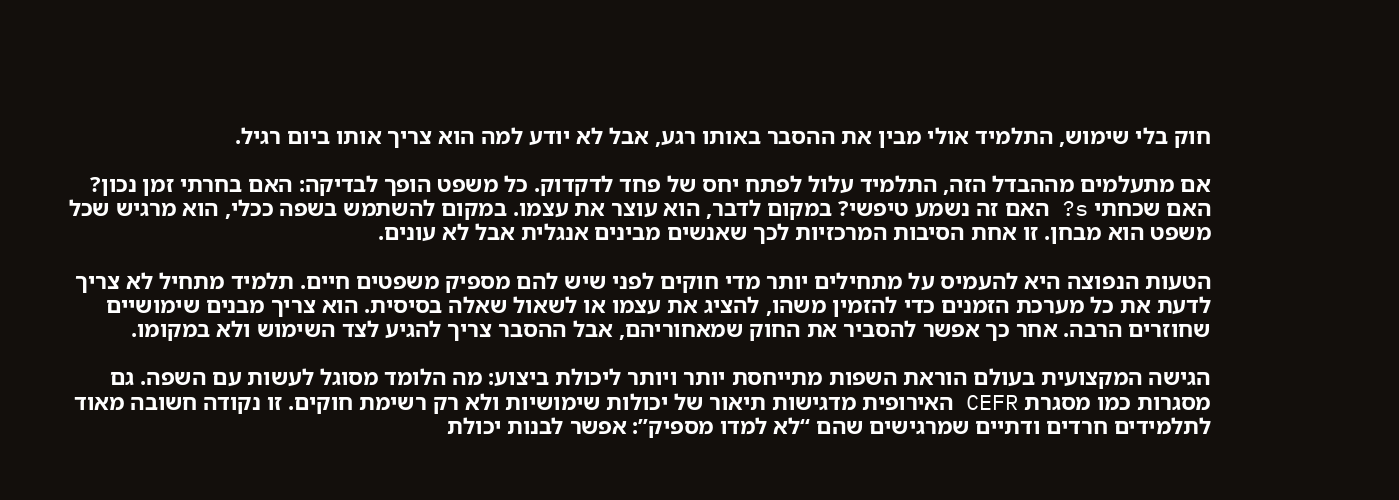חוק בלי שימוש, התלמיד אולי מבין את ההסבר באותו רגע, אבל לא יודע למה הוא צריך אותו ביום רגיל.

אם מתעלמים מההבדל הזה, התלמיד עלול לפתח יחס של פחד לדקדוק. כל משפט הופך לבדיקה: האם בחרתי זמן נכון? האם שכחתי s? האם זה נשמע טיפשי? במקום לדבר, הוא עוצר את עצמו. במקום להשתמש בשפה ככלי, הוא מרגיש שכל משפט הוא מבחן. זו אחת הסיבות המרכזיות לכך שאנשים מבינים אנגלית אבל לא עונים.

הטעות הנפוצה היא להעמיס על מתחילים יותר מדי חוקים לפני שיש להם מספיק משפטים חיים. תלמיד מתחיל לא צריך לדעת את כל מערכת הזמנים כדי להזמין משהו, להציג את עצמו או לשאול שאלה בסיסית. הוא צריך מבנים שימושיים שחוזרים הרבה. אחר כך אפשר להסביר את החוק שמאחוריהם, אבל ההסבר צריך להגיע לצד השימוש ולא במקומו.

הגישה המקצועית בעולם הוראת השפות מתייחסת יותר ויותר ליכולת ביצוע: מה הלומד מסוגל לעשות עם השפה. גם מסגרות כמו מסגרת CEFR האירופית מדגישות תיאור של יכולות שימושיות ולא רק רשימת חוקים. זו נקודה חשובה מאוד לתלמידים חרדים ודתיים שמרגישים שהם “לא למדו מספיק”: אפשר לבנות יכולת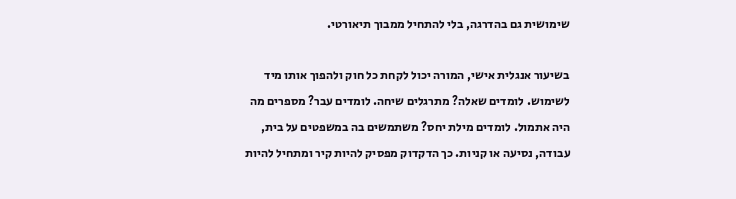שימושית גם בהדרגה, בלי להתחיל ממבוך תיאורטי.

בשיעור אנגלית אישי, המורה יכול לקחת כל חוק ולהפוך אותו מיד לשימוש. לומדים שאלה? מתרגלים שיחה. לומדים עבר? מספרים מה היה אתמול. לומדים מילת יחס? משתמשים בה במשפטים על בית, עבודה, נסיעה או קניות. כך הדקדוק מפסיק להיות קיר ומתחיל להיות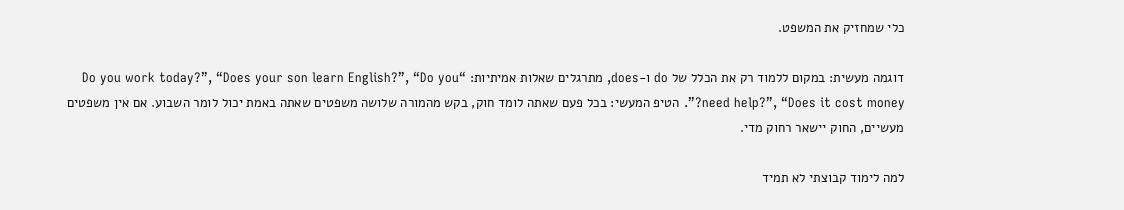כלי שמחזיק את המשפט.

דוגמה מעשית: במקום ללמוד רק את הכלל של do ו-does, מתרגלים שאלות אמיתיות: “Do you work today?”, “Does your son learn English?”, “Do you need help?”, “Does it cost money?”. הטיפ המעשי: בכל פעם שאתה לומד חוק, בקש מהמורה שלושה משפטים שאתה באמת יכול לומר השבוע. אם אין משפטים מעשיים, החוק יישאר רחוק מדי.

למה לימוד קבוצתי לא תמיד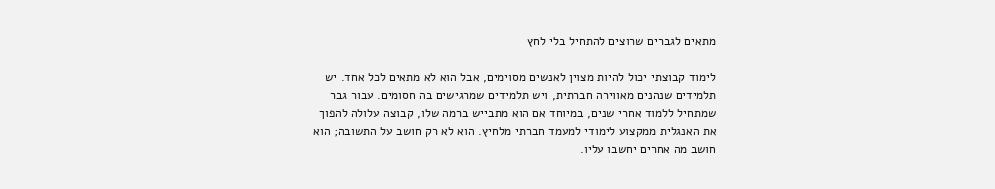מתאים לגברים שרוצים להתחיל בלי לחץ

לימוד קבוצתי יכול להיות מצוין לאנשים מסוימים, אבל הוא לא מתאים לכל אחד. יש תלמידים שנהנים מאווירה חברתית, ויש תלמידים שמרגישים בה חסומים. עבור גבר שמתחיל ללמוד אחרי שנים, במיוחד אם הוא מתבייש ברמה שלו, קבוצה עלולה להפוך את האנגלית ממקצוע לימודי למעמד חברתי מלחיץ. הוא לא רק חושב על התשובה; הוא חושב מה אחרים יחשבו עליו.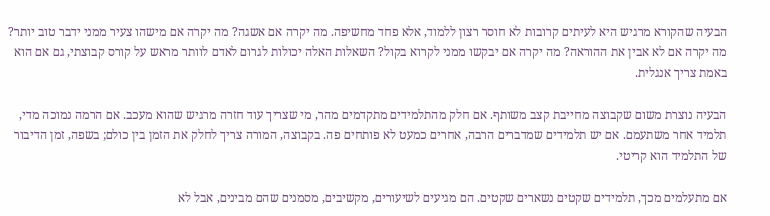הבעיה שהקורא מרגיש היא לעיתים קרובות לא חוסר רצון ללמוד, אלא פחד מחשיפה. מה יקרה אם אשגה? מה יקרה אם מישהו צעיר ממני ידבר טוב יותר? מה יקרה אם לא אבין את ההוראה? מה יקרה אם יבקשו ממני לקרוא בקול? השאלות האלה יכולות לגרום לאדם לוותר מראש על קורס קבוצתי, גם אם הוא באמת צריך אנגלית.

הבעיה נוצרת משום שקבוצה מחייבת קצב משותף. אם חלק מהתלמידים מתקדמים מהר, מי שצריך עוד חזרה מרגיש שהוא מעכב. אם הרמה נמוכה מדי, תלמיד אחר משתעמם. אם יש תלמידים שמדברים הרבה, אחרים כמעט לא פותחים פה. בקבוצה, המורה צריך לחלק את הזמן בין כולם; בשפה, זמן הדיבור של התלמיד הוא קריטי.

אם מתעלמים מכך, תלמידים שקטים נשארים שקטים. הם מגיעים לשיעורים, מקשיבים, מסמנים שהם מבינים, אבל לא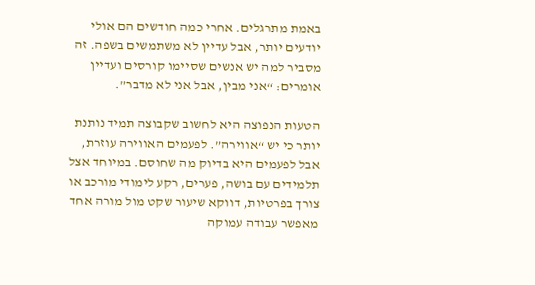באמת מתרגלים. אחרי כמה חודשים הם אולי יודעים יותר, אבל עדיין לא משתמשים בשפה. זה מסביר למה יש אנשים שסיימו קורסים ועדיין אומרים: “אני מבין, אבל אני לא מדבר”.

הטעות הנפוצה היא לחשוב שקבוצה תמיד נותנת יותר כי יש “אווירה”. לפעמים האווירה עוזרת, אבל לפעמים היא בדיוק מה שחוסם. במיוחד אצל תלמידים עם בושה, פערים, רקע לימודי מורכב או צורך בפרטיות, דווקא שיעור שקט מול מורה אחד מאפשר עבודה עמוקה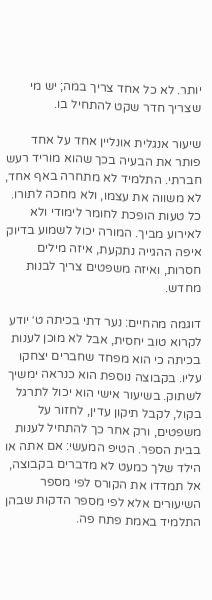יותר. לא כל אחד צריך במה; יש מי שצריך חדר שקט להתחיל בו.

שיעור אנגלית אונליין אחד על אחד פותר את הבעיה בכך שהוא מוריד רעש חברתי. התלמיד לא מתחרה באף אחד, לא משווה את עצמו, ולא מחכה לתורו. כל טעות הופכת לחומר לימודי ולא לאירוע מביך. המורה יכול לשמוע בדיוק איפה ההגייה נתקעת, איזה מילים חסרות, ואיזה משפטים צריך לבנות מחדש.

דוגמה מהחיים: נער דתי בכיתה ט׳ יודע לקרוא טוב יחסית, אבל לא מוכן לענות בכיתה כי הוא מפחד שחברים יצחקו עליו. בקבוצה נוספת הוא כנראה ימשיך לשתוק. בשיעור אישי הוא יכול לתרגל בקול, לקבל תיקון עדין, לחזור על משפטים, ורק אחר כך להתחיל לענות בבית הספר. הטיפ המעשי: אם אתה או הילד שלך כמעט לא מדברים בקבוצה, אל תמדדו את הקורס לפי מספר השיעורים אלא לפי מספר הדקות שבהן התלמיד באמת פתח פה.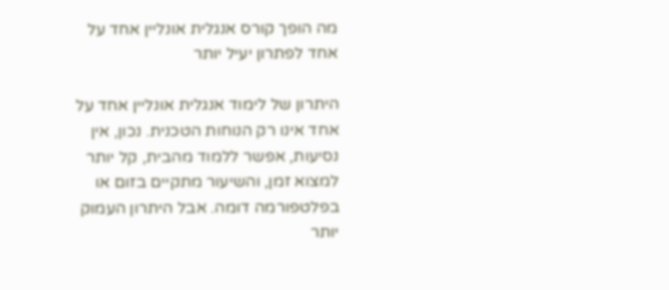מה הופך קורס אנגלית אונליין אחד על אחד לפתרון יעיל יותר

היתרון של לימוד אנגלית אונליין אחד על אחד אינו רק הנוחות הטכנית. נכון, אין נסיעות, אפשר ללמוד מהבית, קל יותר למצוא זמן, והשיעור מתקיים בזום או בפלטפורמה דומה. אבל היתרון העמוק יותר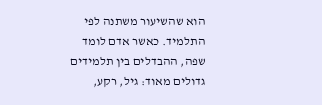הוא שהשיעור משתנה לפי התלמיד. כאשר אדם לומד שפה, ההבדלים בין תלמידים גדולים מאוד: גיל, רקע,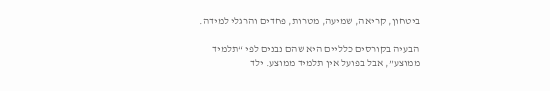ביטחון, קריאה, שמיעה, מטרות, פחדים והרגלי למידה.

הבעיה בקורסים כלליים היא שהם נבנים לפי “תלמיד ממוצע”, אבל בפועל אין תלמיד ממוצע. ילד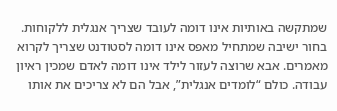שמתקשה באותיות אינו דומה לעובד שצריך אנגלית ללקוחות. בחור ישיבה שמתחיל מאפס אינו דומה לסטודנט שצריך לקרוא מאמרים. אבא שרוצה לעזור לילד אינו דומה לאדם שמכין ראיון עבודה. כולם “לומדים אנגלית”, אבל הם לא צריכים את אותו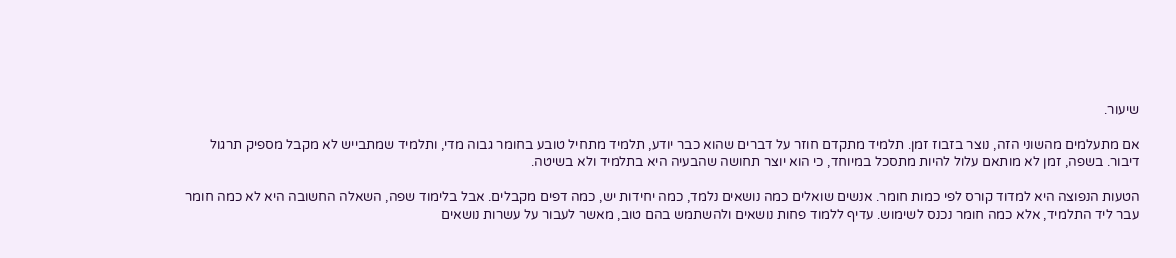שיעור.

אם מתעלמים מהשוני הזה, נוצר בזבוז זמן. תלמיד מתקדם חוזר על דברים שהוא כבר יודע, תלמיד מתחיל טובע בחומר גבוה מדי, ותלמיד שמתבייש לא מקבל מספיק תרגול דיבור. בשפה, זמן לא מותאם עלול להיות מתסכל במיוחד, כי הוא יוצר תחושה שהבעיה היא בתלמיד ולא בשיטה.

הטעות הנפוצה היא למדוד קורס לפי כמות חומר. אנשים שואלים כמה נושאים נלמד, כמה יחידות יש, כמה דפים מקבלים. אבל בלימוד שפה, השאלה החשובה היא לא כמה חומר עבר ליד התלמיד, אלא כמה חומר נכנס לשימוש. עדיף ללמוד פחות נושאים ולהשתמש בהם טוב, מאשר לעבור על עשרות נושאים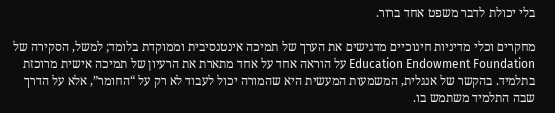בלי יכולת לדבר משפט אחד ברור.

מחקרים וכלי מדיניות חינוכיים מדגישים את הערך של תמיכה אינטנסיבית וממוקדת בלומד; למשל, הסקירה של Education Endowment Foundation על הוראה אחד על אחד מתארת את הרעיון של תמיכה אישית מרוכזת בתלמיד. בהקשר של אנגלית, המשמעות המעשית היא שהמורה יכול לעבוד לא רק על “החומר”, אלא על הדרך שבה התלמיד משתמש בו.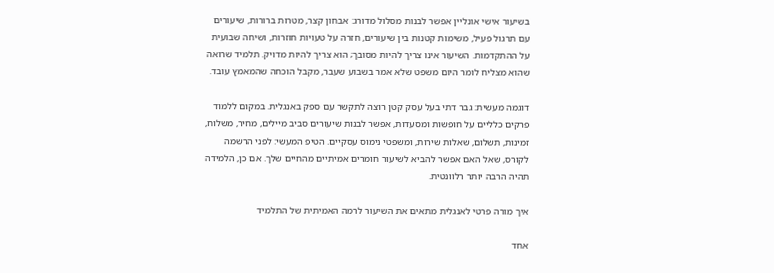בשיעור אישי אונליין אפשר לבנות מסלול מדורג: אבחון קצר, מטרות ברורות, שיעורים עם תרגול פעיל, משימות קטנות בין שיעורים, חזרה על טעויות חוזרות, ושיחה שבועית על ההתקדמות. השיעור אינו צריך להיות מסובך; הוא צריך להיות מדויק. תלמיד שרואה שהוא מצליח לומר היום משפט שלא אמר בשבוע שעבר, מקבל הוכחה שהמאמץ עובד.

דוגמה מעשית: גבר דתי בעל עסק קטן רוצה לתקשר עם ספק באנגלית. במקום ללמוד פרקים כלליים על חופשות ומסעדות, אפשר לבנות שיעורים סביב מיילים, מחיר, משלוח, זמינות, תשלום, שאלות שירות, ומשפטי נימוס עסקיים. הטיפ המעשי: לפני הרשמה לקורס, שאל האם אפשר להביא לשיעור חומרים אמיתיים מהחיים שלך. אם כן, הלמידה תהיה הרבה יותר רלוונטית.

איך מורה פרטי לאנגלית מתאים את השיעור לרמה האמיתית של התלמיד

אחד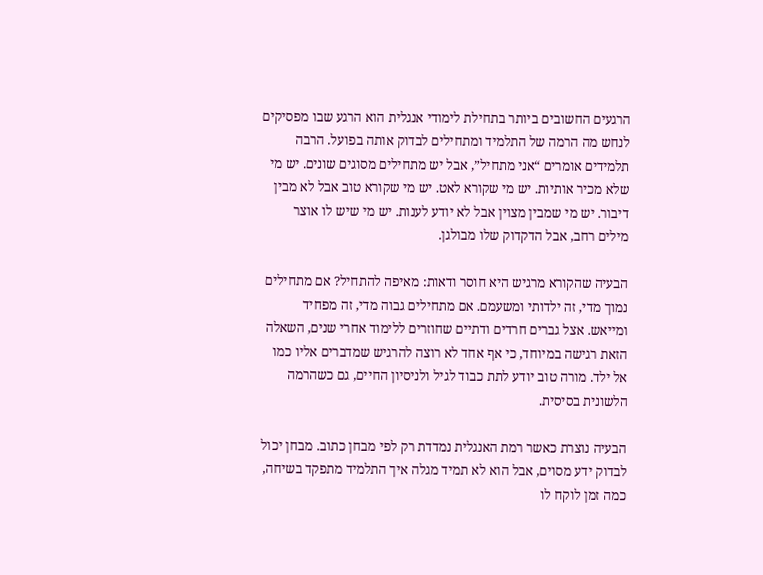הרגעים החשובים ביותר בתחילת לימודי אנגלית הוא הרגע שבו מפסיקים לנחש מה הרמה של התלמיד ומתחילים לבדוק אותה בפועל. הרבה תלמידים אומרים “אני מתחיל”, אבל יש מתחילים מסוגים שונים. יש מי שלא מכיר אותיות. יש מי שקורא לאט. יש מי שקורא טוב אבל לא מבין דיבור. יש מי שמבין מצוין אבל לא יודע לענות. יש מי שיש לו אוצר מילים רחב, אבל הדקדוק שלו מבולגן.

הבעיה שהקורא מרגיש היא חוסר ודאות: מאיפה להתחיל? אם מתחילים נמוך מדי, זה ילדותי ומשעמם. אם מתחילים גבוה מדי, זה מפחיד ומייאש. אצל גברים חרדים ודתיים שחוזרים ללימוד אחרי שנים, השאלה הזאת רגישה במיוחד, כי אף אחד לא רוצה להרגיש שמדברים אליו כמו אל ילד. מורה טוב יודע לתת כבוד לגיל ולניסיון החיים, גם כשהרמה הלשונית בסיסית.

הבעיה נוצרת כאשר רמת האנגלית נמדדת רק לפי מבחן כתוב. מבחן יכול לבדוק ידע מסוים, אבל הוא לא תמיד מגלה איך התלמיד מתפקד בשיחה, כמה זמן לוקח לו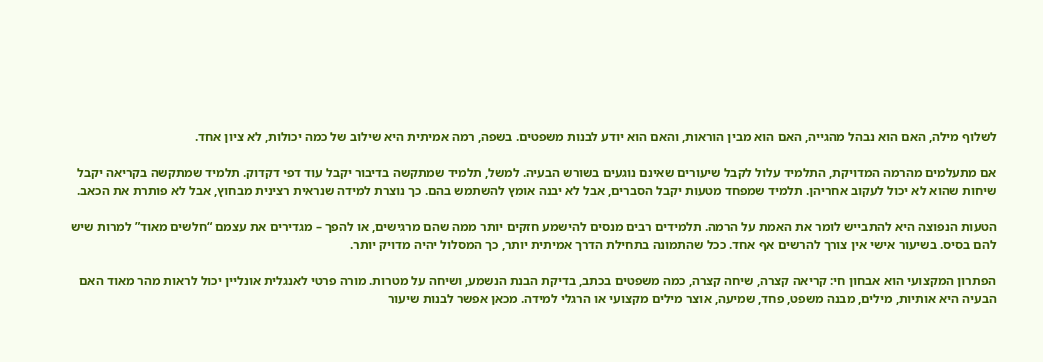לשלוף מילה, האם הוא נבהל מהגייה, האם הוא מבין הוראות, והאם הוא יודע לבנות משפטים. בשפה, רמה אמיתית היא שילוב של כמה יכולות, לא ציון אחד.

אם מתעלמים מהרמה המדויקת, התלמיד עלול לקבל שיעורים שאינם נוגעים בשורש הבעיה. למשל, תלמיד שמתקשה בדיבור יקבל עוד דפי דקדוק. תלמיד שמתקשה בקריאה יקבל שיחות שהוא לא יכול לעקוב אחריהן. תלמיד שמפחד מטעות יקבל הסברים, אבל לא יבנה אומץ להשתמש בהם. כך נוצרת למידה שנראית רצינית מבחוץ, אבל לא פותרת את הכאב.

הטעות הנפוצה היא להתבייש לומר את האמת על הרמה. תלמידים רבים מנסים להישמע חזקים יותר ממה שהם מרגישים, או להפך – מגדירים את עצמם “חלשים מאוד” למרות שיש להם בסיס. בשיעור אישי אין צורך להרשים אף אחד. ככל שהתמונה בתחילת הדרך אמיתית יותר, כך המסלול יהיה מדויק יותר.

הפתרון המקצועי הוא אבחון חי: קריאה קצרה, שיחה קצרה, כמה משפטים בכתב, בדיקת הבנת הנשמע, ושיחה על מטרות. מורה פרטי לאנגלית אונליין יכול לראות מהר מאוד האם הבעיה היא אותיות, מילים, מבנה משפט, פחד, שמיעה, אוצר מילים מקצועי או הרגלי למידה. מכאן אפשר לבנות שיעור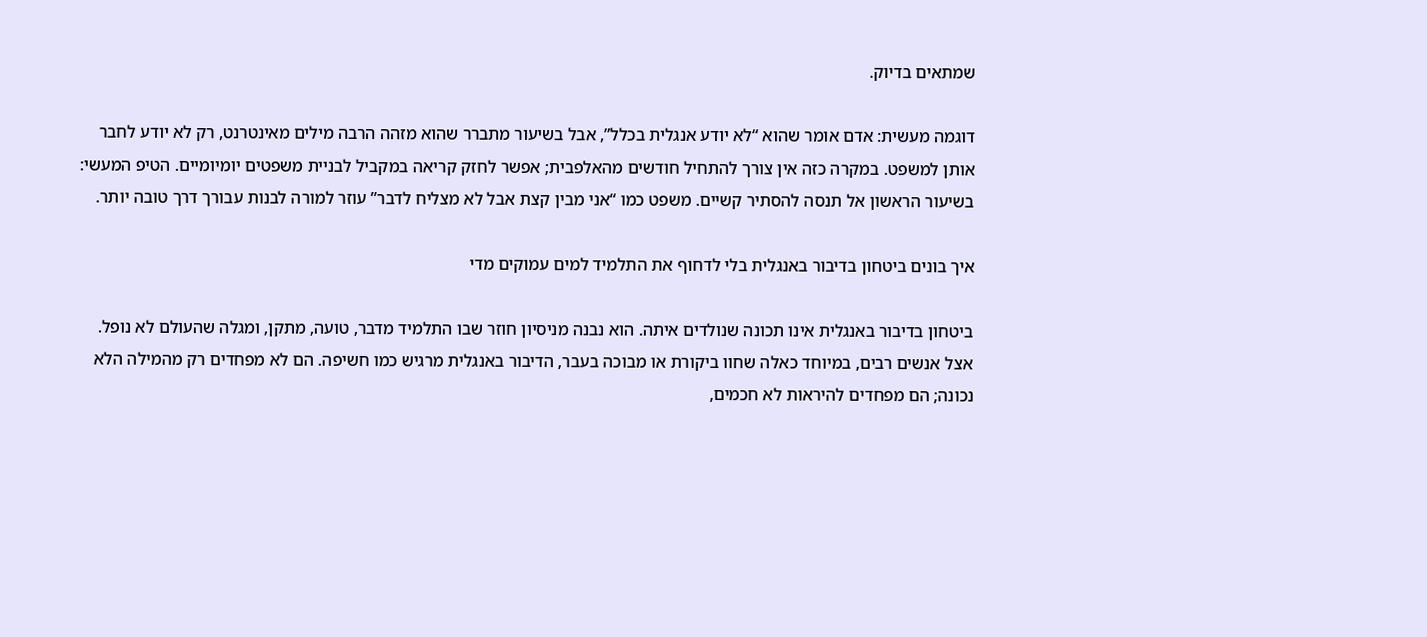שמתאים בדיוק.

דוגמה מעשית: אדם אומר שהוא “לא יודע אנגלית בכלל”, אבל בשיעור מתברר שהוא מזהה הרבה מילים מאינטרנט, רק לא יודע לחבר אותן למשפט. במקרה כזה אין צורך להתחיל חודשים מהאלפבית; אפשר לחזק קריאה במקביל לבניית משפטים יומיומיים. הטיפ המעשי: בשיעור הראשון אל תנסה להסתיר קשיים. משפט כמו “אני מבין קצת אבל לא מצליח לדבר” עוזר למורה לבנות עבורך דרך טובה יותר.

איך בונים ביטחון בדיבור באנגלית בלי לדחוף את התלמיד למים עמוקים מדי

ביטחון בדיבור באנגלית אינו תכונה שנולדים איתה. הוא נבנה מניסיון חוזר שבו התלמיד מדבר, טועה, מתקן, ומגלה שהעולם לא נופל. אצל אנשים רבים, במיוחד כאלה שחוו ביקורת או מבוכה בעבר, הדיבור באנגלית מרגיש כמו חשיפה. הם לא מפחדים רק מהמילה הלא נכונה; הם מפחדים להיראות לא חכמים,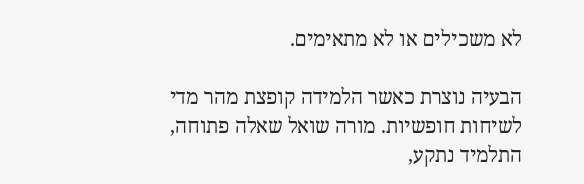לא משכילים או לא מתאימים.

הבעיה נוצרת כאשר הלמידה קופצת מהר מדי לשיחות חופשיות. מורה שואל שאלה פתוחה, התלמיד נתקע,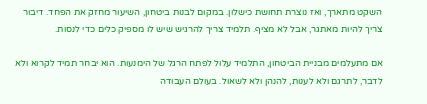השקט מתארך, ואז נוצרת תחושת כישלון. במקום לבנות ביטחון, השיעור מחזק את הפחד. דיבור צריך להיות מאתגר, אבל לא מציף. תלמיד צריך להרגיש שיש לו מספיק כלים כדי לנסות.

אם מתעלמים מבניית הביטחון, התלמיד עלול לפתח הרגל של הימנעות. הוא יבחר תמיד לקרוא ולא לדבר, לתרגם ולא לענות, להנהן ולא לשאול. בעולם העבודה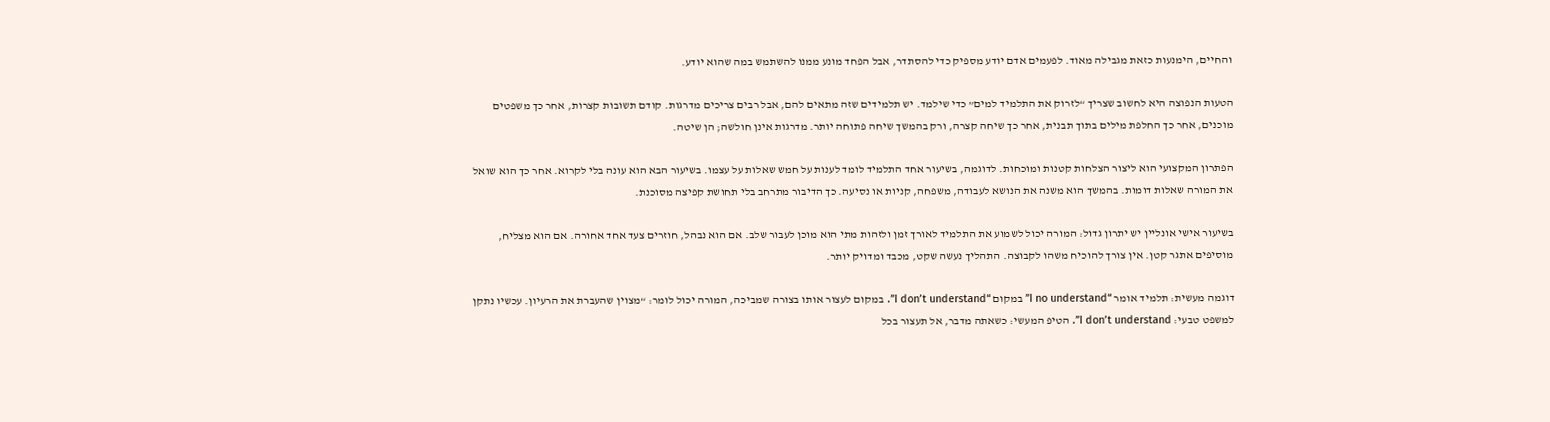והחיים, הימנעות כזאת מגבילה מאוד. לפעמים אדם יודע מספיק כדי להסתדר, אבל הפחד מונע ממנו להשתמש במה שהוא יודע.

הטעות הנפוצה היא לחשוב שצריך “לזרוק את התלמיד למים” כדי שילמד. יש תלמידים שזה מתאים להם, אבל רבים צריכים מדרגות. קודם תשובות קצרות, אחר כך משפטים מוכנים, אחר כך החלפת מילים בתוך תבנית, אחר כך שיחה קצרה, ורק בהמשך שיחה פתוחה יותר. מדרגות אינן חולשה; הן שיטה.

הפתרון המקצועי הוא ליצור הצלחות קטנות ומוכחות. לדוגמה, בשיעור אחד התלמיד לומד לענות על חמש שאלות על עצמו. בשיעור הבא הוא עונה בלי לקרוא. אחר כך הוא שואל את המורה שאלות דומות. בהמשך הוא משנה את הנושא לעבודה, משפחה, קניות או נסיעה. כך הדיבור מתרחב בלי תחושת קפיצה מסוכנת.

בשיעור אישי אונליין יש יתרון גדול: המורה יכול לשמוע את התלמיד לאורך זמן ולזהות מתי הוא מוכן לעבור שלב. אם הוא נבהל, חוזרים צעד אחד אחורה. אם הוא מצליח, מוסיפים אתגר קטן. אין צורך להוכיח משהו לקבוצה. התהליך נעשה שקט, מכבד ומדויק יותר.

דוגמה מעשית: תלמיד אומר “I no understand” במקום “I don’t understand”. במקום לעצור אותו בצורה שמביכה, המורה יכול לומר: “מצוין שהעברת את הרעיון. עכשיו נתקן למשפט טבעי: I don’t understand”. הטיפ המעשי: כשאתה מדבר, אל תעצור בכל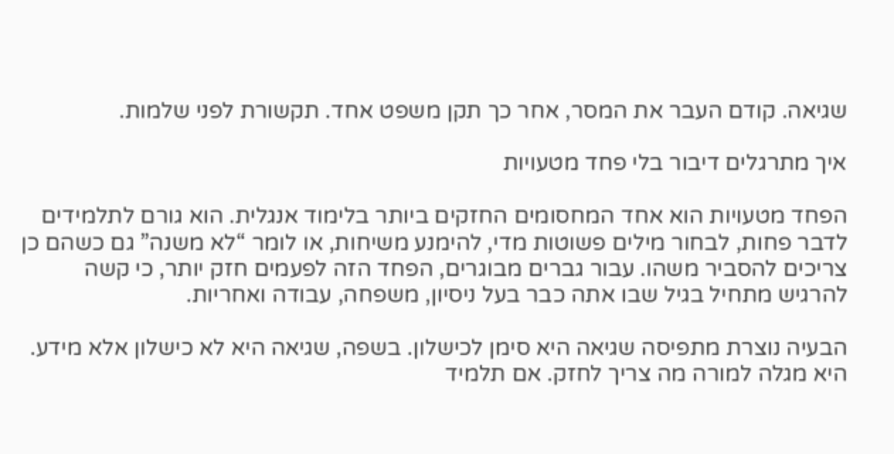שגיאה. קודם העבר את המסר, אחר כך תקן משפט אחד. תקשורת לפני שלמות.

איך מתרגלים דיבור בלי פחד מטעויות

הפחד מטעויות הוא אחד המחסומים החזקים ביותר בלימוד אנגלית. הוא גורם לתלמידים לדבר פחות, לבחור מילים פשוטות מדי, להימנע משיחות, או לומר “לא משנה” גם כשהם כן צריכים להסביר משהו. עבור גברים מבוגרים, הפחד הזה לפעמים חזק יותר, כי קשה להרגיש מתחיל בגיל שבו אתה כבר בעל ניסיון, משפחה, עבודה ואחריות.

הבעיה נוצרת מתפיסה שגיאה היא סימן לכישלון. בשפה, שגיאה היא לא כישלון אלא מידע. היא מגלה למורה מה צריך לחזק. אם תלמיד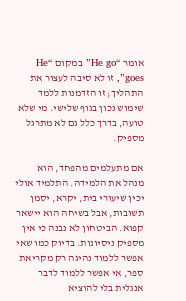אומר “He go” במקום “He goes”, זו לא סיבה לעצור את התהליך; זו הזדמנות ללמד שימוש נכון בגוף שלישי. מי שלא טועה, בדרך כלל גם לא מתרגל מספיק.

אם מתעלמים מהפחד, הוא מנהל את הלמידה. התלמיד אולי יכין שיעורי בית, יקרא, יסמן תשובות, אבל בשיחה הוא יישאר קפוא. הביטחון לא נבנה כי אין מספיק ניסיונות. בדיוק כמו שאי אפשר ללמוד נהיגה רק מקריאת ספר, אי אפשר ללמוד לדבר אנגלית בלי להוציא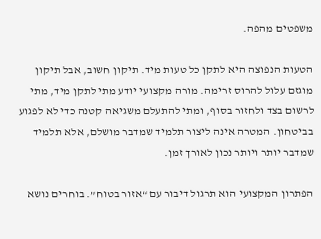משפטים מהפה.

הטעות הנפוצה היא לתקן כל טעות מיד. תיקון חשוב, אבל תיקון מוגזם עלול להרוס זרימה. מורה מקצועי יודע מתי לתקן מיד, מתי לרשום בצד ולחזור בסוף, ומתי להתעלם משגיאה קטנה כדי לא לפגוע בביטחון. המטרה אינה ליצור תלמיד שמדבר מושלם, אלא תלמיד שמדבר יותר ויותר נכון לאורך זמן.

הפתרון המקצועי הוא תרגול דיבור עם “אזור בטוח”. בוחרים נושא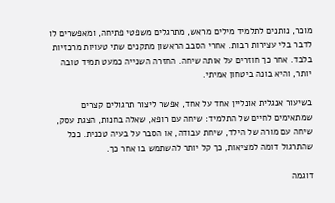מוכר, נותנים לתלמיד מילים מראש, מתרגלים משפטי פתיחה, ומאפשרים לו לדבר בלי עצירות רבות. אחרי הסבב הראשון מתקנים שתי טעויות מרכזיות בלבד. אחר כך חוזרים על אותה שיחה. החזרה השנייה כמעט תמיד טובה יותר, והיא בונה ביטחון אמיתי.

בשיעור אנגלית אונליין אחד על אחד, אפשר ליצור תרגולים קצרים שמתאימים לחיים של התלמיד: שיחה עם רופא, שאלה בחנות, הצגת עסק, שיחה עם מורה של הילד, שיחת עבודה, או הסבר על בעיה טכנית. ככל שהתרגול דומה למציאות, כך קל יותר להשתמש בו אחר כך.

דוגמה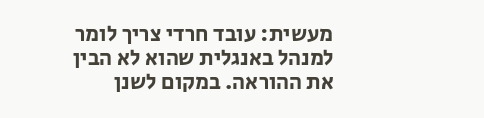מעשית: עובד חרדי צריך לומר למנהל באנגלית שהוא לא הבין את ההוראה. במקום לשנן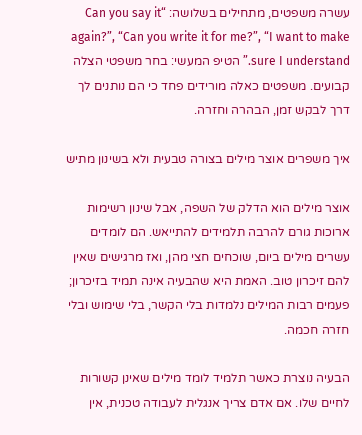עשרה משפטים, מתחילים בשלושה: “Can you say it again?”, “Can you write it for me?”, “I want to make sure I understand.” הטיפ המעשי: בחר משפטי הצלה קבועים. משפטים כאלה מורידים פחד כי הם נותנים לך דרך לבקש זמן, הבהרה וחזרה.

איך משפרים אוצר מילים בצורה טבעית ולא בשינון מתיש

אוצר מילים הוא הדלק של השפה, אבל שינון רשימות ארוכות גורם להרבה תלמידים להתייאש. הם לומדים עשרים מילים ביום, שוכחים חצי מהן, ואז מרגישים שאין להם זיכרון טוב. האמת היא שהבעיה אינה תמיד בזיכרון; פעמים רבות המילים נלמדות בלי הקשר, בלי שימוש ובלי חזרה חכמה.

הבעיה נוצרת כאשר תלמיד לומד מילים שאינן קשורות לחיים שלו. אם אדם צריך אנגלית לעבודה טכנית, אין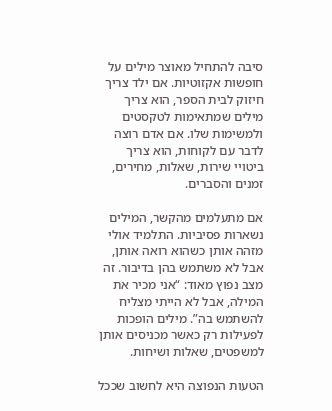סיבה להתחיל מאוצר מילים על חופשות אקזוטיות. אם ילד צריך חיזוק לבית הספר, הוא צריך מילים שמתאימות לטקסטים ולמשימות שלו. אם אדם רוצה לדבר עם לקוחות, הוא צריך ביטויי שירות, שאלות, מחירים, זמנים והסברים.

אם מתעלמים מהקשר, המילים נשארות פסיביות. התלמיד אולי מזהה אותן כשהוא רואה אותן, אבל לא משתמש בהן בדיבור. זה מצב נפוץ מאוד: “אני מכיר את המילה, אבל לא הייתי מצליח להשתמש בה”. מילים הופכות לפעילות רק כאשר מכניסים אותן למשפטים, שאלות ושיחות.

הטעות הנפוצה היא לחשוב שככל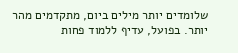שלומדים יותר מילים ביום, מתקדמים מהר יותר. בפועל, עדיף ללמוד פחות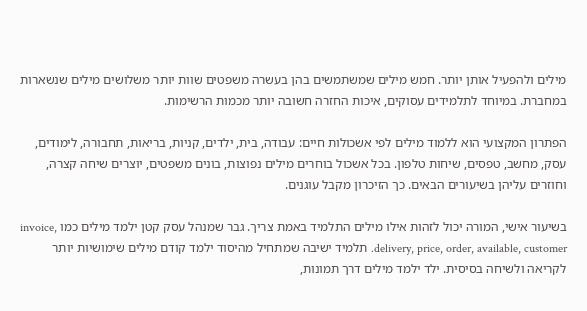מילים ולהפעיל אותן יותר. חמש מילים שמשתמשים בהן בעשרה משפטים שוות יותר משלושים מילים שנשארות במחברת. במיוחד לתלמידים עסוקים, איכות החזרה חשובה יותר מכמות הרשימות.

הפתרון המקצועי הוא ללמוד מילים לפי אשכולות חיים: עבודה, בית, ילדים, קניות, בריאות, תחבורה, לימודים, עסק, מחשב, טפסים, שיחות טלפון. בכל אשכול בוחרים מילים נפוצות, בונים משפטים, יוצרים שיחה קצרה, וחוזרים עליהן בשיעורים הבאים. כך הזיכרון מקבל עוגנים.

בשיעור אישי, המורה יכול לזהות אילו מילים התלמיד באמת צריך. גבר שמנהל עסק קטן ילמד מילים כמו invoice, delivery, price, order, available, customer. תלמיד ישיבה שמתחיל מהיסוד ילמד קודם מילים שימושיות יותר לקריאה ולשיחה בסיסית. ילד ילמד מילים דרך תמונות,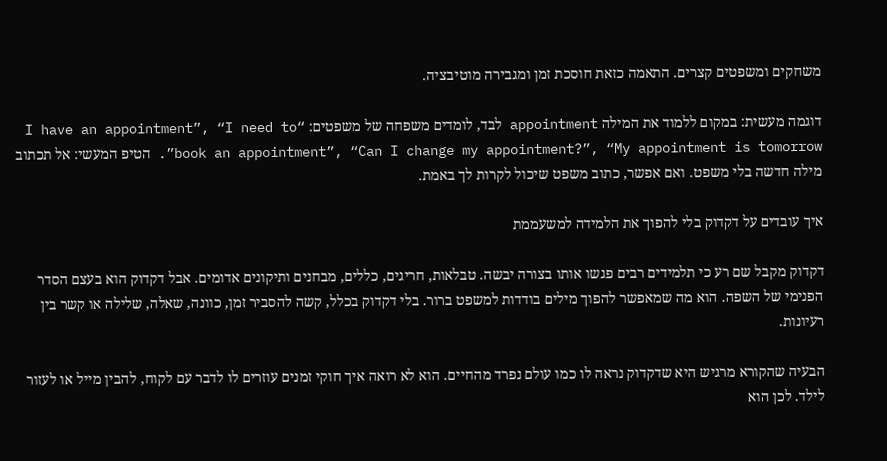משחקים ומשפטים קצרים. התאמה כזאת חוסכת זמן ומגבירה מוטיבציה.

דוגמה מעשית: במקום ללמוד את המילה appointment לבד, לומדים משפחה של משפטים: “I have an appointment”, “I need to book an appointment”, “Can I change my appointment?”, “My appointment is tomorrow”. הטיפ המעשי: אל תכתוב מילה חדשה בלי משפט. ואם אפשר, כתוב משפט שיכול לקרות לך באמת.

איך עובדים על דקדוק בלי להפוך את הלמידה למשעממת

דקדוק מקבל שם רע כי תלמידים רבים פגשו אותו בצורה יבשה. טבלאות, חריגים, כללים, מבחנים ותיקונים אדומים. אבל דקדוק הוא בעצם הסדר הפנימי של השפה. הוא מה שמאפשר להפוך מילים בודדות למשפט ברור. בלי דקדוק בכלל, קשה להסביר זמן, כוונה, שאלה, שלילה או קשר בין רעיונות.

הבעיה שהקורא מרגיש היא שדקדוק נראה לו כמו עולם נפרד מהחיים. הוא לא רואה איך חוקי זמנים עוזרים לו לדבר עם לקוח, להבין מייל או לעזור לילד. לכן הוא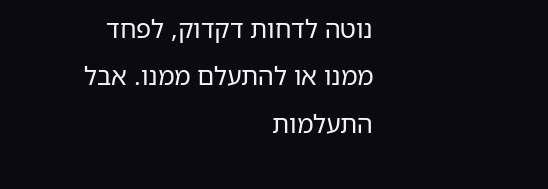נוטה לדחות דקדוק, לפחד ממנו או להתעלם ממנו. אבל התעלמות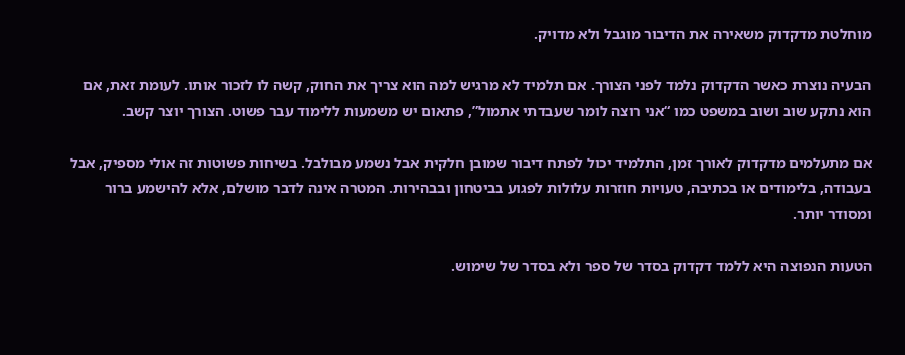מוחלטת מדקדוק משאירה את הדיבור מוגבל ולא מדויק.

הבעיה נוצרת כאשר הדקדוק נלמד לפני הצורך. אם תלמיד לא מרגיש למה הוא צריך את החוק, קשה לו לזכור אותו. לעומת זאת, אם הוא נתקע שוב ושוב במשפט כמו “אני רוצה לומר שעבדתי אתמול”, פתאום יש משמעות ללימוד עבר פשוט. הצורך יוצר קשב.

אם מתעלמים מדקדוק לאורך זמן, התלמיד יכול לפתח דיבור שמובן חלקית אבל נשמע מבולבל. בשיחות פשוטות זה אולי מספיק, אבל בעבודה, בלימודים או בכתיבה, טעויות חוזרות עלולות לפגוע בביטחון ובבהירות. המטרה אינה לדבר מושלם, אלא להישמע ברור ומסודר יותר.

הטעות הנפוצה היא ללמד דקדוק בסדר של ספר ולא בסדר של שימוש.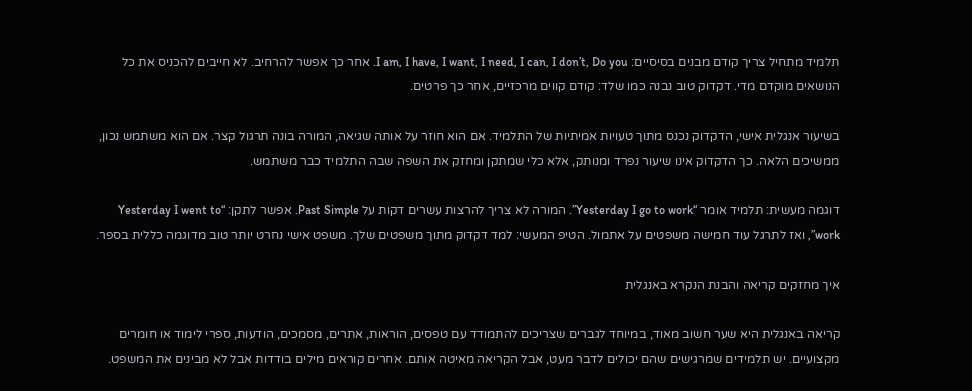תלמיד מתחיל צריך קודם מבנים בסיסיים: I am, I have, I want, I need, I can, I don’t, Do you. אחר כך אפשר להרחיב. לא חייבים להכניס את כל הנושאים מוקדם מדי. דקדוק טוב נבנה כמו שלד: קודם קווים מרכזיים, אחר כך פרטים.

בשיעור אנגלית אישי, הדקדוק נכנס מתוך טעויות אמיתיות של התלמיד. אם הוא חוזר על אותה שגיאה, המורה בונה תרגול קצר. אם הוא משתמש נכון, ממשיכים הלאה. כך הדקדוק אינו שיעור נפרד ומנותק, אלא כלי שמתקן ומחזק את השפה שבה התלמיד כבר משתמש.

דוגמה מעשית: תלמיד אומר “Yesterday I go to work”. המורה לא צריך להרצות עשרים דקות על Past Simple. אפשר לתקן: “Yesterday I went to work”, ואז לתרגל עוד חמישה משפטים על אתמול. הטיפ המעשי: למד דקדוק מתוך משפטים שלך. משפט אישי נחרט יותר טוב מדוגמה כללית בספר.

איך מחזקים קריאה והבנת הנקרא באנגלית

קריאה באנגלית היא שער חשוב מאוד, במיוחד לגברים שצריכים להתמודד עם טפסים, הוראות, אתרים, מסמכים, הודעות, ספרי לימוד או חומרים מקצועיים. יש תלמידים שמרגישים שהם יכולים לדבר מעט, אבל הקריאה מאיטה אותם. אחרים קוראים מילים בודדות אבל לא מבינים את המשפט.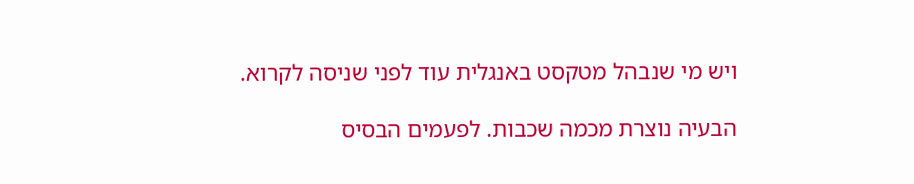ויש מי שנבהל מטקסט באנגלית עוד לפני שניסה לקרוא.

הבעיה נוצרת מכמה שכבות. לפעמים הבסיס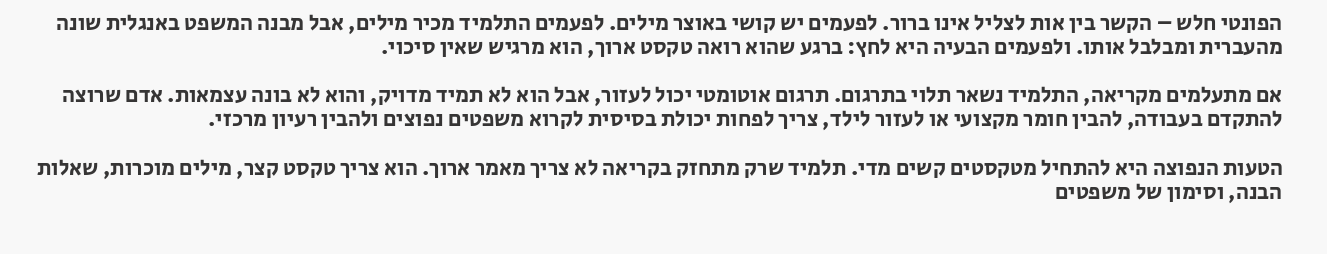הפונטי חלש – הקשר בין אות לצליל אינו ברור. לפעמים יש קושי באוצר מילים. לפעמים התלמיד מכיר מילים, אבל מבנה המשפט באנגלית שונה מהעברית ומבלבל אותו. ולפעמים הבעיה היא לחץ: ברגע שהוא רואה טקסט ארוך, הוא מרגיש שאין סיכוי.

אם מתעלמים מקריאה, התלמיד נשאר תלוי בתרגום. תרגום אוטומטי יכול לעזור, אבל הוא לא תמיד מדויק, והוא לא בונה עצמאות. אדם שרוצה להתקדם בעבודה, להבין חומר מקצועי או לעזור לילד, צריך לפחות יכולת בסיסית לקרוא משפטים נפוצים ולהבין רעיון מרכזי.

הטעות הנפוצה היא להתחיל מטקסטים קשים מדי. תלמיד שרק מתחזק בקריאה לא צריך מאמר ארוך. הוא צריך טקסט קצר, מילים מוכרות, שאלות הבנה, וסימון של משפטים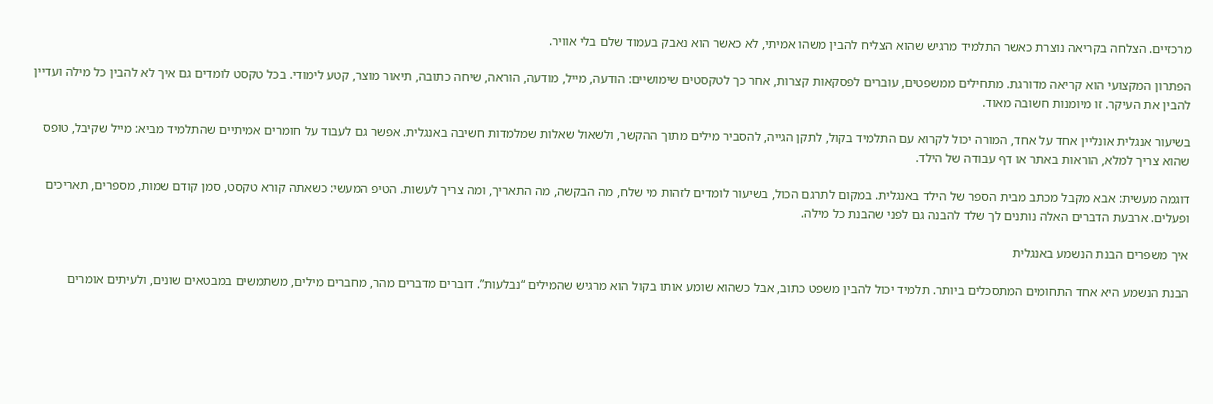מרכזיים. הצלחה בקריאה נוצרת כאשר התלמיד מרגיש שהוא הצליח להבין משהו אמיתי, לא כאשר הוא נאבק בעמוד שלם בלי אוויר.

הפתרון המקצועי הוא קריאה מדורגת. מתחילים ממשפטים, עוברים לפסקאות קצרות, אחר כך לטקסטים שימושיים: הודעה, מייל, מודעה, הוראה, שיחה כתובה, תיאור מוצר, קטע לימודי. בכל טקסט לומדים גם איך לא להבין כל מילה ועדיין להבין את העיקר. זו מיומנות חשובה מאוד.

בשיעור אנגלית אונליין אחד על אחד, המורה יכול לקרוא עם התלמיד בקול, לתקן הגייה, להסביר מילים מתוך ההקשר, ולשאול שאלות שמלמדות חשיבה באנגלית. אפשר גם לעבוד על חומרים אמיתיים שהתלמיד מביא: מייל שקיבל, טופס שהוא צריך למלא, הוראות באתר או דף עבודה של הילד.

דוגמה מעשית: אבא מקבל מכתב מבית הספר של הילד באנגלית. במקום לתרגם הכול, בשיעור לומדים לזהות מי שלח, מה הבקשה, מה התאריך, ומה צריך לעשות. הטיפ המעשי: כשאתה קורא טקסט, סמן קודם שמות, מספרים, תאריכים ופעלים. ארבעת הדברים האלה נותנים לך שלד להבנה גם לפני שהבנת כל מילה.

איך משפרים הבנת הנשמע באנגלית

הבנת הנשמע היא אחד התחומים המתסכלים ביותר. תלמיד יכול להבין משפט כתוב, אבל כשהוא שומע אותו בקול הוא מרגיש שהמילים “נבלעות”. דוברים מדברים מהר, מחברים מילים, משתמשים במבטאים שונים, ולעיתים אומרים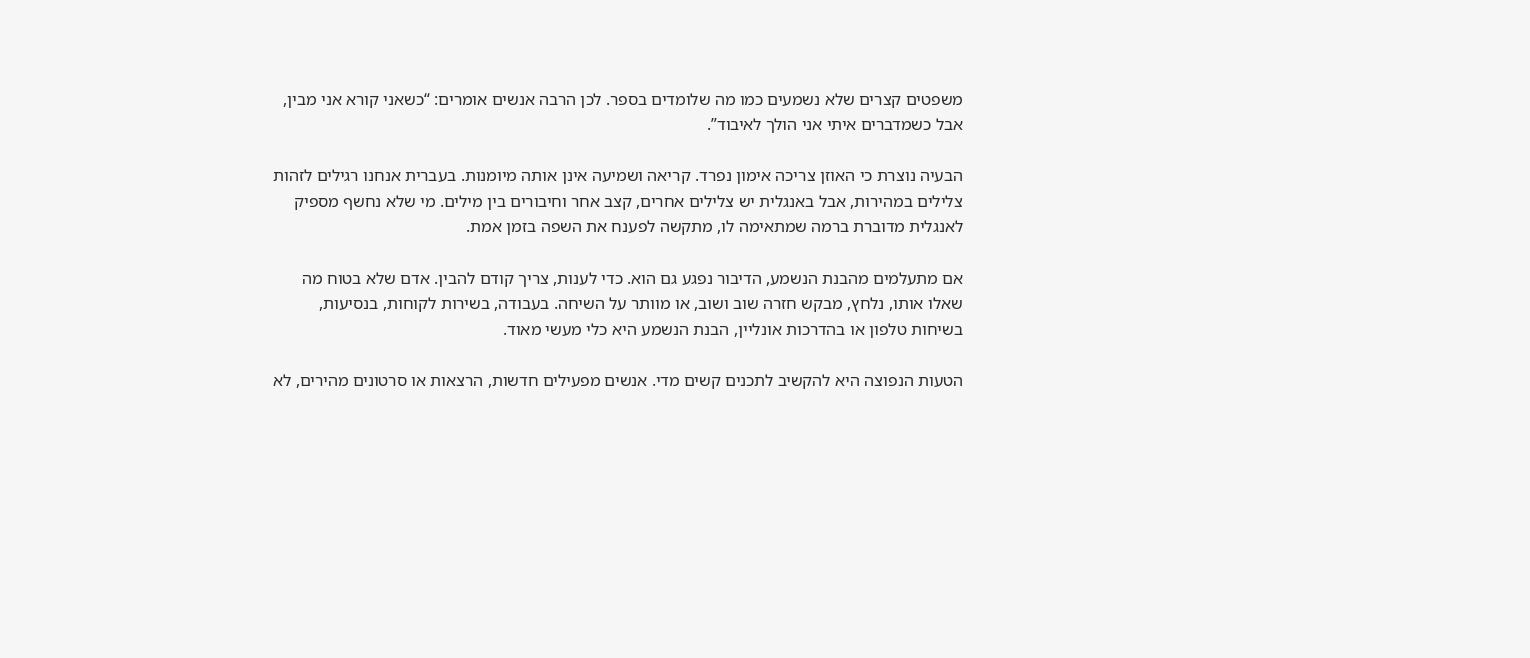משפטים קצרים שלא נשמעים כמו מה שלומדים בספר. לכן הרבה אנשים אומרים: “כשאני קורא אני מבין, אבל כשמדברים איתי אני הולך לאיבוד”.

הבעיה נוצרת כי האוזן צריכה אימון נפרד. קריאה ושמיעה אינן אותה מיומנות. בעברית אנחנו רגילים לזהות צלילים במהירות, אבל באנגלית יש צלילים אחרים, קצב אחר וחיבורים בין מילים. מי שלא נחשף מספיק לאנגלית מדוברת ברמה שמתאימה לו, מתקשה לפענח את השפה בזמן אמת.

אם מתעלמים מהבנת הנשמע, הדיבור נפגע גם הוא. כדי לענות, צריך קודם להבין. אדם שלא בטוח מה שאלו אותו, נלחץ, מבקש חזרה שוב ושוב, או מוותר על השיחה. בעבודה, בשירות לקוחות, בנסיעות, בשיחות טלפון או בהדרכות אונליין, הבנת הנשמע היא כלי מעשי מאוד.

הטעות הנפוצה היא להקשיב לתכנים קשים מדי. אנשים מפעילים חדשות, הרצאות או סרטונים מהירים, לא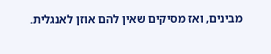מבינים, ואז מסיקים שאין להם אוזן לאנגלית.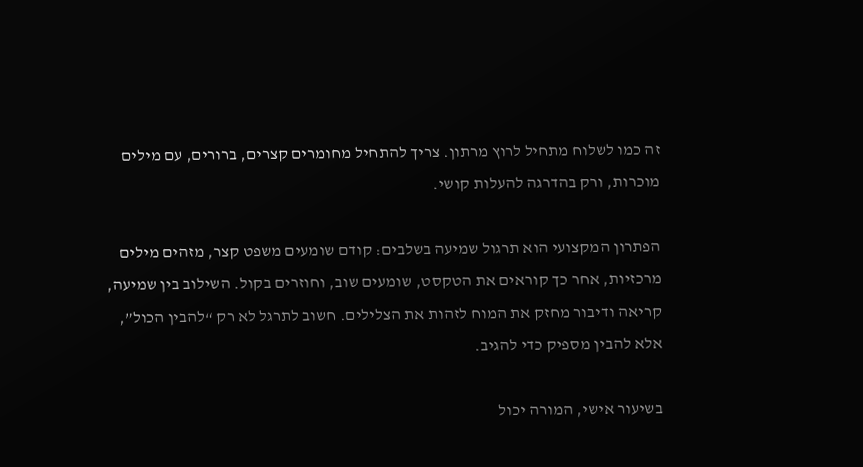זה כמו לשלוח מתחיל לרוץ מרתון. צריך להתחיל מחומרים קצרים, ברורים, עם מילים מוכרות, ורק בהדרגה להעלות קושי.

הפתרון המקצועי הוא תרגול שמיעה בשלבים: קודם שומעים משפט קצר, מזהים מילים מרכזיות, אחר כך קוראים את הטקסט, שומעים שוב, וחוזרים בקול. השילוב בין שמיעה, קריאה ודיבור מחזק את המוח לזהות את הצלילים. חשוב לתרגל לא רק “להבין הכול”, אלא להבין מספיק כדי להגיב.

בשיעור אישי, המורה יכול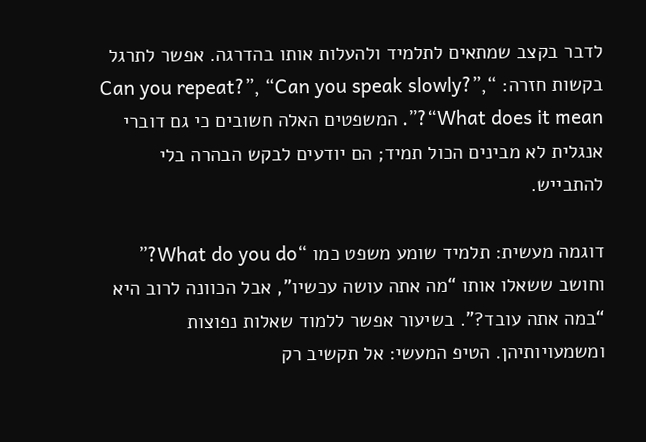לדבר בקצב שמתאים לתלמיד ולהעלות אותו בהדרגה. אפשר לתרגל בקשות חזרה: “Can you repeat?”, “Can you speak slowly?”, “What does it mean?”. המשפטים האלה חשובים כי גם דוברי אנגלית לא מבינים הכול תמיד; הם יודעים לבקש הבהרה בלי להתבייש.

דוגמה מעשית: תלמיד שומע משפט כמו “What do you do?” וחושב ששאלו אותו “מה אתה עושה עכשיו”, אבל הכוונה לרוב היא “במה אתה עובד?”. בשיעור אפשר ללמוד שאלות נפוצות ומשמעויותיהן. הטיפ המעשי: אל תקשיב רק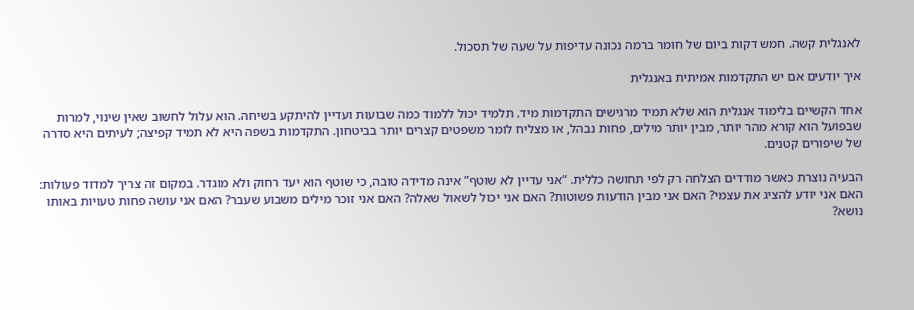לאנגלית קשה. חמש דקות ביום של חומר ברמה נכונה עדיפות על שעה של תסכול.

איך יודעים אם יש התקדמות אמיתית באנגלית

אחד הקשיים בלימוד אנגלית הוא שלא תמיד מרגישים התקדמות מיד. תלמיד יכול ללמוד כמה שבועות ועדיין להיתקע בשיחה. הוא עלול לחשוב שאין שינוי, למרות שבפועל הוא קורא מהר יותר, מבין יותר מילים, פחות נבהל, או מצליח לומר משפטים קצרים יותר בביטחון. התקדמות בשפה היא לא תמיד קפיצה; לעיתים היא סדרה של שיפורים קטנים.

הבעיה נוצרת כאשר מודדים הצלחה רק לפי תחושה כללית. “אני עדיין לא שוטף” אינה מדידה טובה, כי שוטף הוא יעד רחוק ולא מוגדר. במקום זה צריך למדוד פעולות: האם אני יודע להציג את עצמי? האם אני מבין הודעות פשוטות? האם אני יכול לשאול שאלה? האם אני זוכר מילים משבוע שעבר? האם אני עושה פחות טעויות באותו נושא?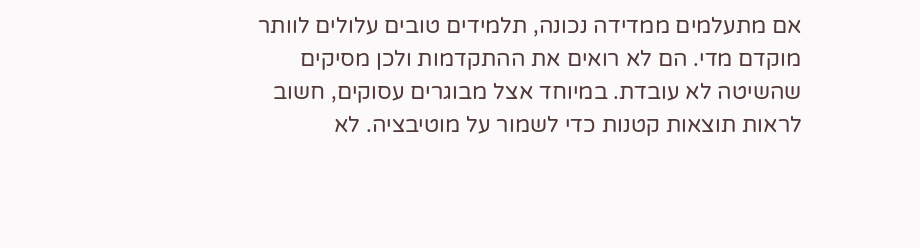אם מתעלמים ממדידה נכונה, תלמידים טובים עלולים לוותר מוקדם מדי. הם לא רואים את ההתקדמות ולכן מסיקים שהשיטה לא עובדת. במיוחד אצל מבוגרים עסוקים, חשוב לראות תוצאות קטנות כדי לשמור על מוטיבציה. לא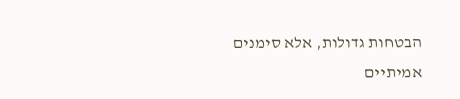הבטחות גדולות, אלא סימנים אמיתיים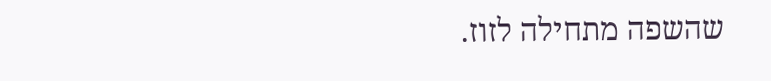שהשפה מתחילה לזוז.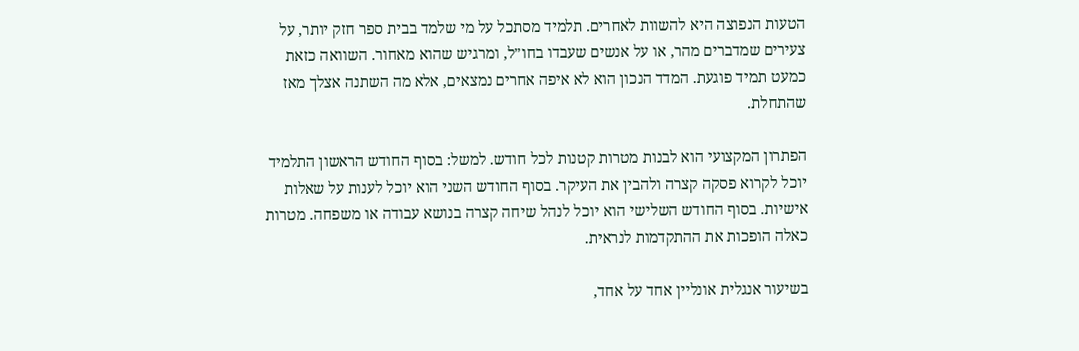הטעות הנפוצה היא להשוות לאחרים. תלמיד מסתכל על מי שלמד בבית ספר חזק יותר, על צעירים שמדברים מהר, או על אנשים שעבדו בחו״ל, ומרגיש שהוא מאחור. השוואה כזאת כמעט תמיד פוגעת. המדד הנכון הוא לא איפה אחרים נמצאים, אלא מה השתנה אצלך מאז שהתחלת.

הפתרון המקצועי הוא לבנות מטרות קטנות לכל חודש. למשל: בסוף החודש הראשון התלמיד יוכל לקרוא פסקה קצרה ולהבין את העיקר. בסוף החודש השני הוא יוכל לענות על שאלות אישיות. בסוף החודש השלישי הוא יוכל לנהל שיחה קצרה בנושא עבודה או משפחה. מטרות כאלה הופכות את ההתקדמות לנראית.

בשיעור אנגלית אונליין אחד על אחד,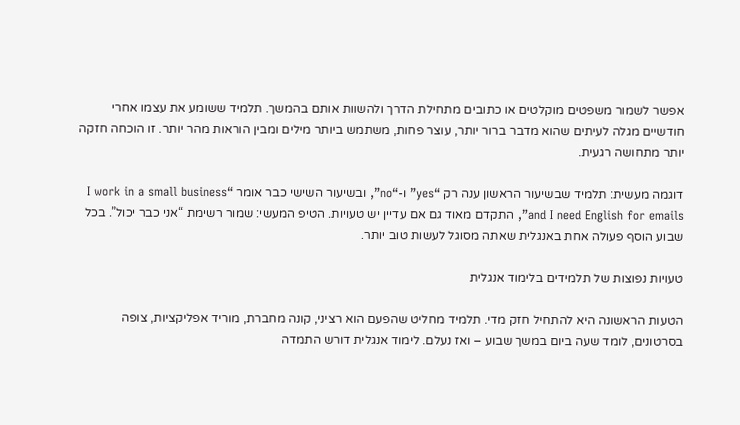אפשר לשמור משפטים מוקלטים או כתובים מתחילת הדרך ולהשוות אותם בהמשך. תלמיד ששומע את עצמו אחרי חודשיים מגלה לעיתים שהוא מדבר ברור יותר, עוצר פחות, משתמש ביותר מילים ומבין הוראות מהר יותר. זו הוכחה חזקה יותר מתחושה רגעית.

דוגמה מעשית: תלמיד שבשיעור הראשון ענה רק “yes” ו-“no”, ובשיעור השישי כבר אומר “I work in a small business and I need English for emails”, התקדם מאוד גם אם עדיין יש טעויות. הטיפ המעשי: שמור רשימת “אני כבר יכול”. בכל שבוע הוסף פעולה אחת באנגלית שאתה מסוגל לעשות טוב יותר.

טעויות נפוצות של תלמידים בלימוד אנגלית

הטעות הראשונה היא להתחיל חזק מדי. תלמיד מחליט שהפעם הוא רציני, קונה מחברת, מוריד אפליקציות, צופה בסרטונים, לומד שעה ביום במשך שבוע – ואז נעלם. לימוד אנגלית דורש התמדה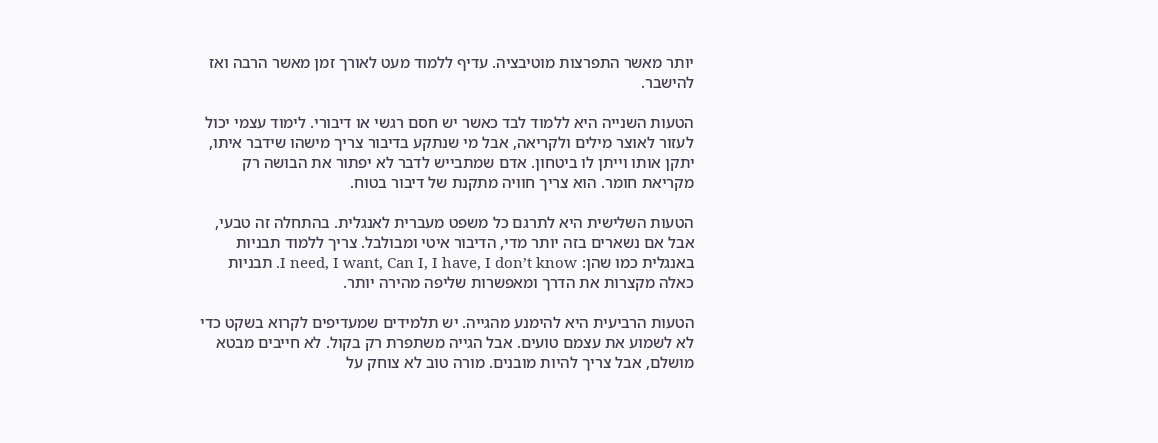יותר מאשר התפרצות מוטיבציה. עדיף ללמוד מעט לאורך זמן מאשר הרבה ואז להישבר.

הטעות השנייה היא ללמוד לבד כאשר יש חסם רגשי או דיבורי. לימוד עצמי יכול לעזור לאוצר מילים ולקריאה, אבל מי שנתקע בדיבור צריך מישהו שידבר איתו, יתקן אותו וייתן לו ביטחון. אדם שמתבייש לדבר לא יפתור את הבושה רק מקריאת חומר. הוא צריך חוויה מתקנת של דיבור בטוח.

הטעות השלישית היא לתרגם כל משפט מעברית לאנגלית. בהתחלה זה טבעי, אבל אם נשארים בזה יותר מדי, הדיבור איטי ומבולבל. צריך ללמוד תבניות באנגלית כמו שהן: I need, I want, Can I, I have, I don’t know. תבניות כאלה מקצרות את הדרך ומאפשרות שליפה מהירה יותר.

הטעות הרביעית היא להימנע מהגייה. יש תלמידים שמעדיפים לקרוא בשקט כדי לא לשמוע את עצמם טועים. אבל הגייה משתפרת רק בקול. לא חייבים מבטא מושלם, אבל צריך להיות מובנים. מורה טוב לא צוחק על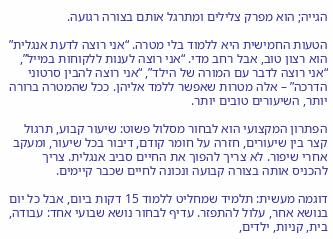הגייה; הוא מפרק צלילים ומתרגל אותם בצורה רגועה.

הטעות החמישית היא ללמוד בלי מטרה. “אני רוצה לדעת אנגלית” הוא רצון טוב, אבל רחב מדי. “אני רוצה לענות ללקוחות במייל”, “אני רוצה לדבר עם המורה של הילד”, “אני רוצה להבין סרטוני הדרכה” – אלה מטרות שאפשר ללמד אליהן. ככל שהמטרה ברורה יותר, השיעורים טובים יותר.

הפתרון המקצועי הוא לבחור מסלול פשוט: שיעור קבוע, תרגול קצר בין שיעורים, חזרה על חומר קודם, דיבור בכל שיעור, ומעקב אחרי שיפור. לא צריך להפוך את החיים סביב אנגלית. צריך להכניס אותה בצורה קבועה ונכונה לחיים שכבר קיימים.

דוגמה מעשית: תלמיד שמחליט ללמוד 15 דקות ביום, אבל כל יום בנושא אחר, עלול להתפזר. עדיף לבחור נושא שבועי אחד: עבודה, בית, קניות, ילדים,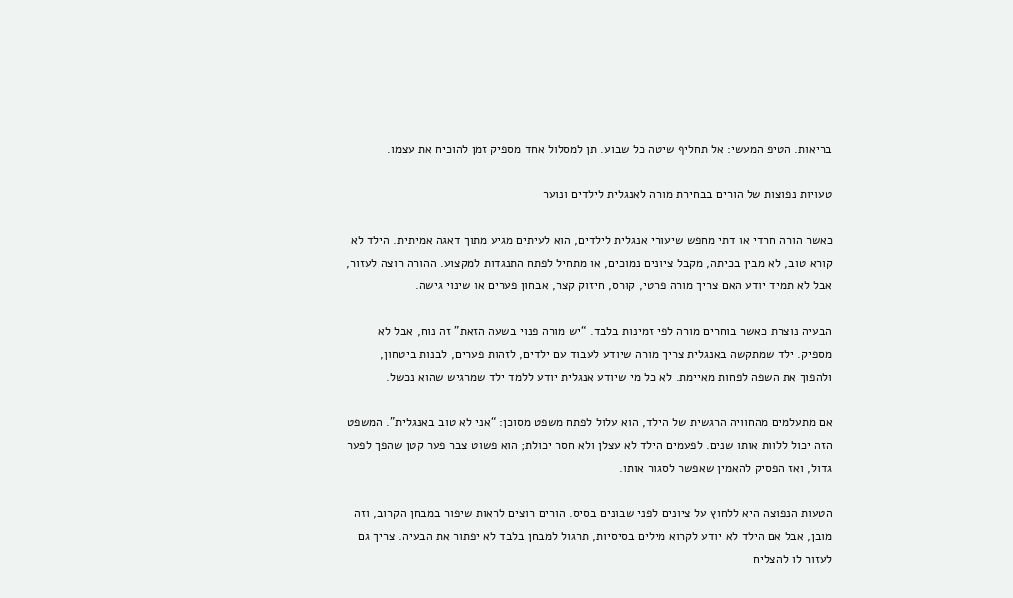בריאות. הטיפ המעשי: אל תחליף שיטה כל שבוע. תן למסלול אחד מספיק זמן להוכיח את עצמו.

טעויות נפוצות של הורים בבחירת מורה לאנגלית לילדים ונוער

כאשר הורה חרדי או דתי מחפש שיעורי אנגלית לילדים, הוא לעיתים מגיע מתוך דאגה אמיתית. הילד לא קורא טוב, לא מבין בכיתה, מקבל ציונים נמוכים, או מתחיל לפתח התנגדות למקצוע. ההורה רוצה לעזור, אבל לא תמיד יודע האם צריך מורה פרטי, קורס, חיזוק קצר, אבחון פערים או שינוי גישה.

הבעיה נוצרת כאשר בוחרים מורה לפי זמינות בלבד. “יש מורה פנוי בשעה הזאת” זה נוח, אבל לא מספיק. ילד שמתקשה באנגלית צריך מורה שיודע לעבוד עם ילדים, לזהות פערים, לבנות ביטחון, ולהפוך את השפה לפחות מאיימת. לא כל מי שיודע אנגלית יודע ללמד ילד שמרגיש שהוא נכשל.

אם מתעלמים מהחוויה הרגשית של הילד, הוא עלול לפתח משפט מסוכן: “אני לא טוב באנגלית”. המשפט הזה יכול ללוות אותו שנים. לפעמים הילד לא עצלן ולא חסר יכולת; הוא פשוט צבר פער קטן שהפך לפער גדול, ואז הפסיק להאמין שאפשר לסגור אותו.

הטעות הנפוצה היא ללחוץ על ציונים לפני שבונים בסיס. הורים רוצים לראות שיפור במבחן הקרוב, וזה מובן, אבל אם הילד לא יודע לקרוא מילים בסיסיות, תרגול למבחן בלבד לא יפתור את הבעיה. צריך גם לעזור לו להצליח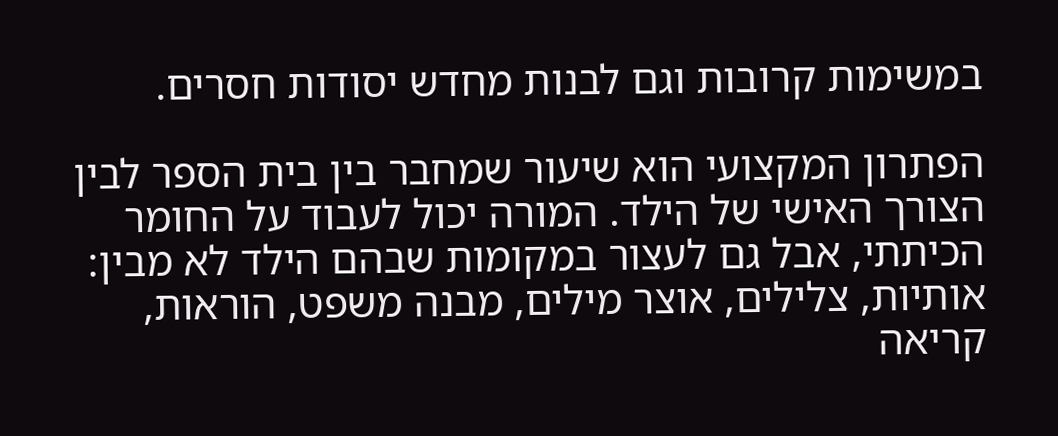במשימות קרובות וגם לבנות מחדש יסודות חסרים.

הפתרון המקצועי הוא שיעור שמחבר בין בית הספר לבין הצורך האישי של הילד. המורה יכול לעבוד על החומר הכיתתי, אבל גם לעצור במקומות שבהם הילד לא מבין: אותיות, צלילים, אוצר מילים, מבנה משפט, הוראות, קריאה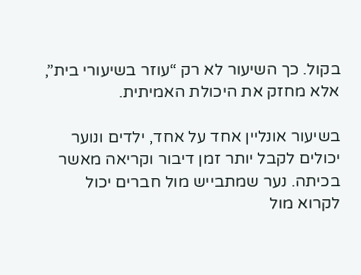בקול. כך השיעור לא רק “עוזר בשיעורי בית”, אלא מחזק את היכולת האמיתית.

בשיעור אונליין אחד על אחד, ילדים ונוער יכולים לקבל יותר זמן דיבור וקריאה מאשר בכיתה. נער שמתבייש מול חברים יכול לקרוא מול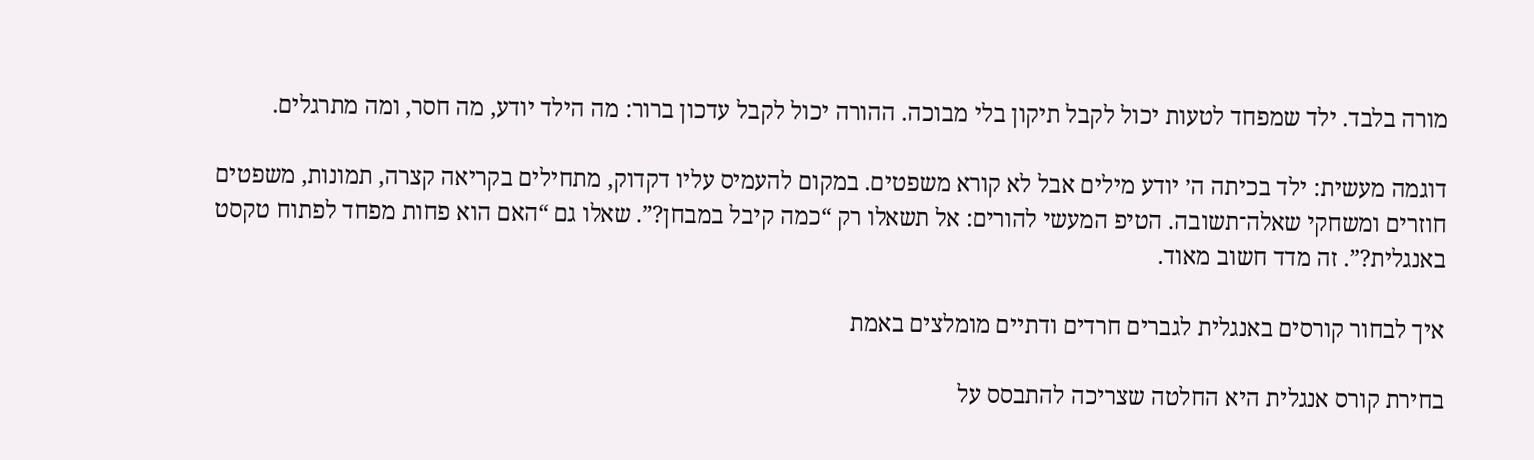מורה בלבד. ילד שמפחד לטעות יכול לקבל תיקון בלי מבוכה. ההורה יכול לקבל עדכון ברור: מה הילד יודע, מה חסר, ומה מתרגלים.

דוגמה מעשית: ילד בכיתה ה׳ יודע מילים אבל לא קורא משפטים. במקום להעמיס עליו דקדוק, מתחילים בקריאה קצרה, תמונות, משפטים חוזרים ומשחקי שאלה־תשובה. הטיפ המעשי להורים: אל תשאלו רק “כמה קיבל במבחן?”. שאלו גם “האם הוא פחות מפחד לפתוח טקסט באנגלית?”. זה מדד חשוב מאוד.

איך לבחור קורסים באנגלית לגברים חרדים ודתיים מומלצים באמת

בחירת קורס אנגלית היא החלטה שצריכה להתבסס על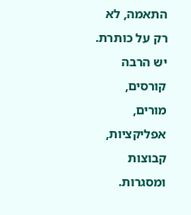התאמה, לא רק על כותרת. יש הרבה קורסים, מורים, אפליקציות, קבוצות ומסגרות.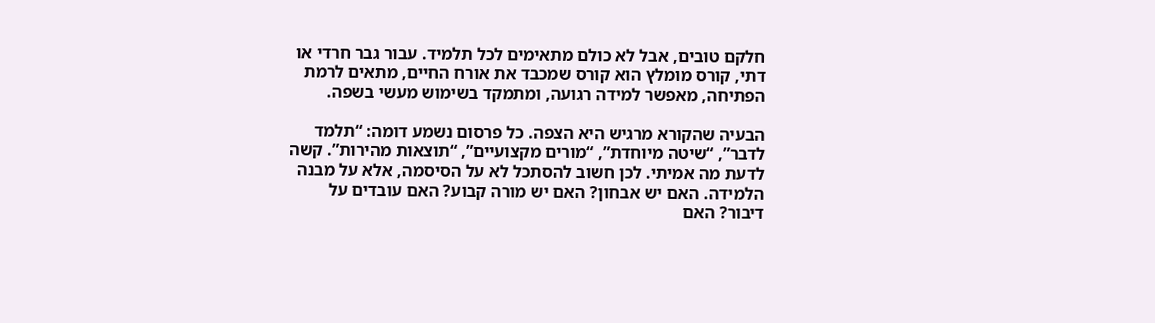חלקם טובים, אבל לא כולם מתאימים לכל תלמיד. עבור גבר חרדי או דתי, קורס מומלץ הוא קורס שמכבד את אורח החיים, מתאים לרמת הפתיחה, מאפשר למידה רגועה, ומתמקד בשימוש מעשי בשפה.

הבעיה שהקורא מרגיש היא הצפה. כל פרסום נשמע דומה: “תלמד לדבר”, “שיטה מיוחדת”, “מורים מקצועיים”, “תוצאות מהירות”. קשה לדעת מה אמיתי. לכן חשוב להסתכל לא על הסיסמה, אלא על מבנה הלמידה. האם יש אבחון? האם יש מורה קבוע? האם עובדים על דיבור? האם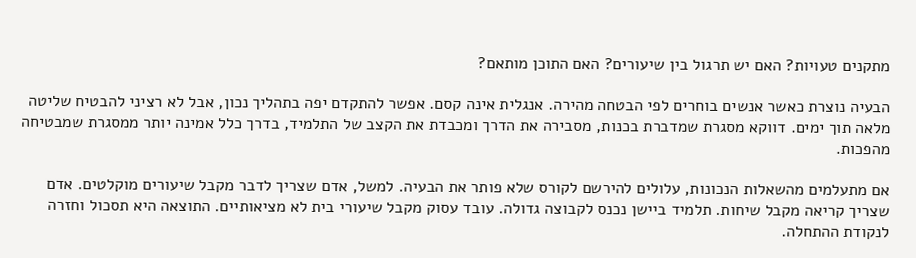מתקנים טעויות? האם יש תרגול בין שיעורים? האם התוכן מותאם?

הבעיה נוצרת כאשר אנשים בוחרים לפי הבטחה מהירה. אנגלית אינה קסם. אפשר להתקדם יפה בתהליך נכון, אבל לא רציני להבטיח שליטה מלאה תוך ימים. דווקא מסגרת שמדברת בכנות, מסבירה את הדרך ומכבדת את הקצב של התלמיד, בדרך כלל אמינה יותר ממסגרת שמבטיחה מהפכות.

אם מתעלמים מהשאלות הנכונות, עלולים להירשם לקורס שלא פותר את הבעיה. למשל, אדם שצריך לדבר מקבל שיעורים מוקלטים. אדם שצריך קריאה מקבל שיחות. תלמיד ביישן נכנס לקבוצה גדולה. עובד עסוק מקבל שיעורי בית לא מציאותיים. התוצאה היא תסכול וחזרה לנקודת ההתחלה.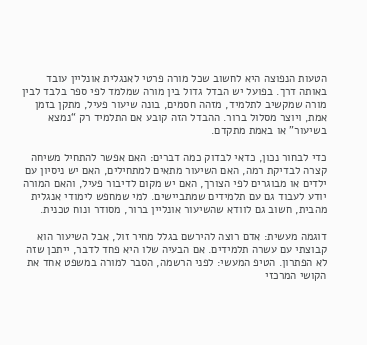הטעות הנפוצה היא לחשוב שכל מורה פרטי לאנגלית אונליין עובד באותה דרך. בפועל יש הבדל גדול בין מורה שמלמד לפי ספר בלבד לבין מורה שמקשיב לתלמיד, מזהה חסמים, בונה שיעור פעיל, מתקן בזמן אמת, ויוצר מסלול ברור. ההבדל הזה קובע אם התלמיד רק “נמצא בשיעור” או באמת מתקדם.

כדי לבחור נכון, כדאי לבדוק כמה דברים: האם אפשר להתחיל משיחה קצרה לבדיקת רמה, האם השיעור מתאים למתחילים, האם יש ניסיון עם ילדים או מבוגרים לפי הצורך, האם יש מקום לדיבור פעיל, והאם המורה יודע לעבוד גם עם תלמידים שמתביישים. למי שמחפש לימודי אנגלית מהבית, חשוב גם לוודא שהשיעור אונליין ברור, מסודר ונוח טכנית.

דוגמה מעשית: אדם רוצה להירשם בגלל מחיר זול, אבל השיעור הוא קבוצתי עם עשרה תלמידים. אם הבעיה שלו היא פחד לדבר, ייתכן שזה לא הפתרון. הטיפ המעשי: לפני הרשמה, הסבר למורה במשפט אחד את הקושי המרכזי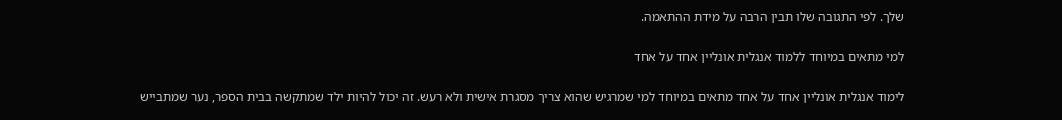שלך. לפי התגובה שלו תבין הרבה על מידת ההתאמה.

למי מתאים במיוחד ללמוד אנגלית אונליין אחד על אחד

לימוד אנגלית אונליין אחד על אחד מתאים במיוחד למי שמרגיש שהוא צריך מסגרת אישית ולא רעש. זה יכול להיות ילד שמתקשה בבית הספר, נער שמתבייש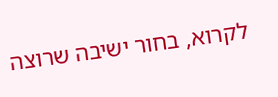לקרוא, בחור ישיבה שרוצה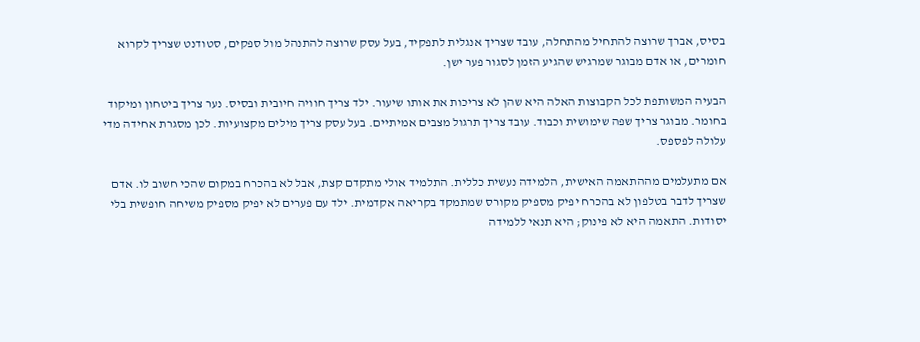בסיס, אברך שרוצה להתחיל מהתחלה, עובד שצריך אנגלית לתפקיד, בעל עסק שרוצה להתנהל מול ספקים, סטודנט שצריך לקרוא חומרים, או אדם מבוגר שמרגיש שהגיע הזמן לסגור פער ישן.

הבעיה המשותפת לכל הקבוצות האלה היא שהן לא צריכות את אותו שיעור. ילד צריך חוויה חיובית ובסיס. נער צריך ביטחון ומיקוד בחומר. מבוגר צריך שפה שימושית וכבוד. עובד צריך תרגול מצבים אמיתיים. בעל עסק צריך מילים מקצועיות. לכן מסגרת אחידה מדי עלולה לפספס.

אם מתעלמים מההתאמה האישית, הלמידה נעשית כללית. התלמיד אולי מתקדם קצת, אבל לא בהכרח במקום שהכי חשוב לו. אדם שצריך לדבר בטלפון לא בהכרח יפיק מספיק מקורס שמתמקד בקריאה אקדמית. ילד עם פערים לא יפיק מספיק משיחה חופשית בלי יסודות. התאמה היא לא פינוק; היא תנאי ללמידה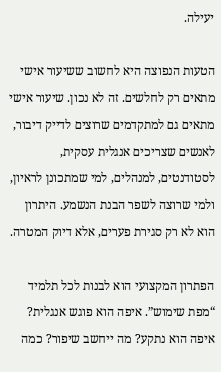יעילה.

הטעות הנפוצה היא לחשוב ששיעור אישי מתאים רק לחלשים. זה לא נכון. שיעור אישי מתאים גם למתקדמים שרוצים לדייק דיבור, לאנשים שצריכים אנגלית עסקית, לסטודנטים, למנהלים, למי שמתכונן לראיון, ולמי שרוצה לשפר הבנת הנשמע. היתרון הוא לא רק סגירת פערים, אלא דיוק המטרה.

הפתרון המקצועי הוא לבנות לכל תלמיד “מפת שימוש”. איפה הוא פוגש אנגלית? איפה הוא נתקע? מה ייחשב שיפור? כמה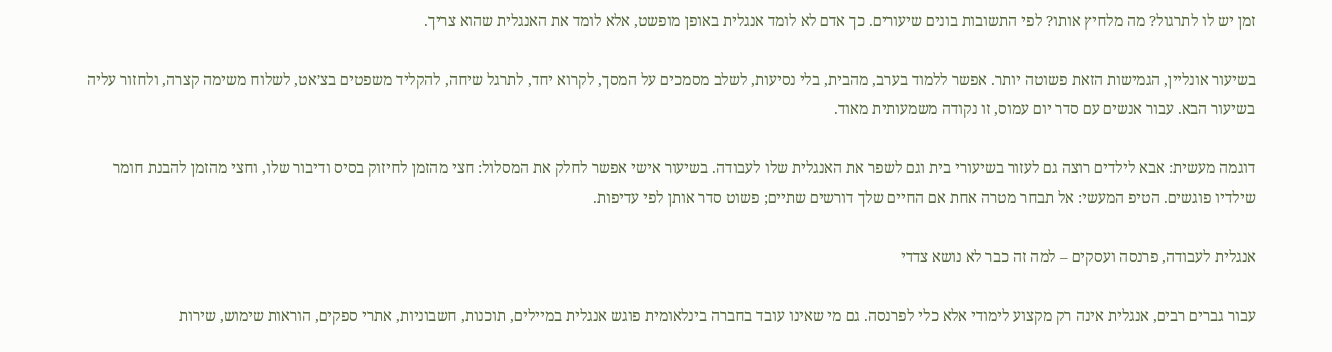זמן יש לו לתרגול? מה מלחיץ אותו? לפי התשובות בונים שיעורים. כך אדם לא לומד אנגלית באופן מופשט, אלא לומד את האנגלית שהוא צריך.

בשיעור אונליין, הגמישות הזאת פשוטה יותר. אפשר ללמוד בערב, מהבית, בלי נסיעות, לשלב מסמכים על המסך, לקרוא יחד, לתרגל שיחה, להקליד משפטים בצ׳אט, לשלוח משימה קצרה, ולחזור עליה בשיעור הבא. עבור אנשים עם סדר יום עמוס, זו נקודה משמעותית מאוד.

דוגמה מעשית: אבא לילדים רוצה גם לעזור בשיעורי בית וגם לשפר את האנגלית שלו לעבודה. בשיעור אישי אפשר לחלק את המסלול: חצי מהזמן לחיזוק בסיס ודיבור שלו, וחצי מהזמן להבנת חומר שילדיו פוגשים. הטיפ המעשי: אל תבחר מטרה אחת אם החיים שלך דורשים שתיים; פשוט סדר אותן לפי עדיפות.

אנגלית לעבודה, פרנסה ועסקים – למה זה כבר לא נושא צדדי

עבור גברים רבים, אנגלית אינה רק מקצוע לימודי אלא כלי לפרנסה. גם מי שאינו עובד בחברה בינלאומית פוגש אנגלית במיילים, תוכנות, חשבוניות, אתרי ספקים, הוראות שימוש, שירות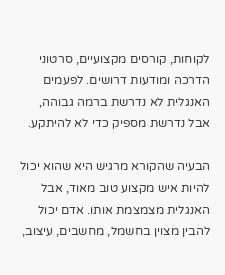לקוחות, קורסים מקצועיים, סרטוני הדרכה ומודעות דרושים. לפעמים האנגלית לא נדרשת ברמה גבוהה, אבל נדרשת מספיק כדי לא להיתקע.

הבעיה שהקורא מרגיש היא שהוא יכול להיות איש מקצוע טוב מאוד, אבל האנגלית מצמצמת אותו. אדם יכול להבין מצוין בחשמל, מחשבים, עיצוב,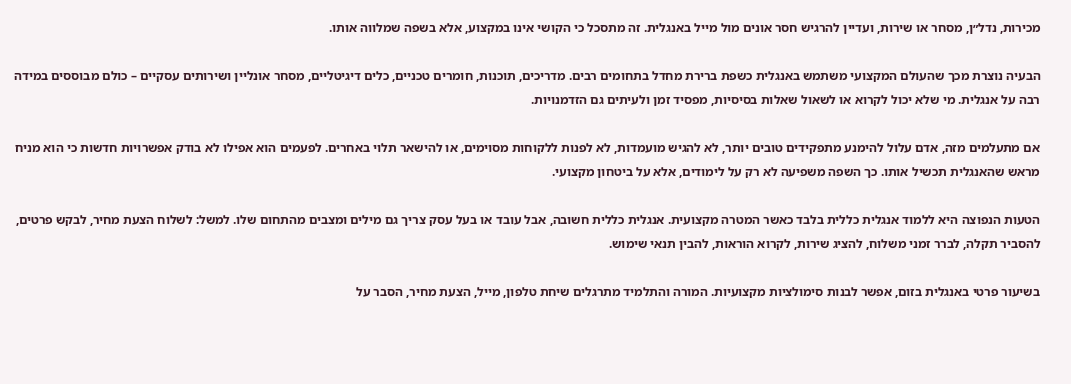מכירות, נדל״ן, מסחר או שירות, ועדיין להרגיש חסר אונים מול מייל באנגלית. זה מתסכל כי הקושי אינו במקצוע, אלא בשפה שמלווה אותו.

הבעיה נוצרת מכך שהעולם המקצועי משתמש באנגלית כשפת ברירת מחדל בתחומים רבים. מדריכים, תוכנות, חומרים טכניים, כלים דיגיטליים, מסחר אונליין ושירותים עסקיים – כולם מבוססים במידה רבה על אנגלית. מי שלא יכול לקרוא או לשאול שאלות בסיסיות, מפסיד זמן ולעיתים גם הזדמנויות.

אם מתעלמים מזה, אדם עלול להימנע מתפקידים טובים יותר, לא להגיש מועמדות, לא לפנות ללקוחות מסוימים, או להישאר תלוי באחרים. לפעמים הוא אפילו לא בודק אפשרויות חדשות כי הוא מניח מראש שהאנגלית תכשיל אותו. כך השפה משפיעה לא רק על לימודים, אלא על ביטחון מקצועי.

הטעות הנפוצה היא ללמוד אנגלית כללית בלבד כאשר המטרה מקצועית. אנגלית כללית חשובה, אבל עובד או בעל עסק צריך גם מילים ומצבים מהתחום שלו. למשל: לשלוח הצעת מחיר, לבקש פרטים, להסביר תקלה, לברר זמני משלוח, להציג שירות, לקרוא הוראות, להבין תנאי שימוש.

בשיעור פרטי באנגלית בזום, אפשר לבנות סימולציות מקצועיות. המורה והתלמיד מתרגלים שיחת טלפון, מייל, הצעת מחיר, הסבר על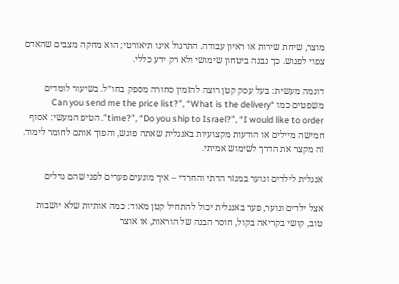מוצר, שיחת שירות או ראיון עבודה. התרגול אינו תיאורטי; הוא מחקה מצבים שהאדם צפוי לפגוש. כך נבנה ביטחון שימושי ולא רק ידע כללי.

דוגמה מעשית: בעל עסק קטן רוצה להזמין סחורה מספק בחו״ל. בשיעור לומדים משפטים כמו “Can you send me the price list?”, “What is the delivery time?”, “Do you ship to Israel?”, “I would like to order”. הטיפ המעשי: אסוף חמישה מיילים או הודעות מקצועיות באנגלית שאתה פוגש, והפוך אותם לחומר לימוד. זה מקצר את הדרך לשימוש אמיתי.

אנגלית לילדים ונוער במגזר הדתי והחרדי – איך מונעים פערים לפני שהם גדלים

אצל ילדים ונוער, פער באנגלית יכול להתחיל קטן מאוד: כמה אותיות שלא יושבות טוב, קושי בקריאה בקול, חוסר הבנה של הוראות, או אוצר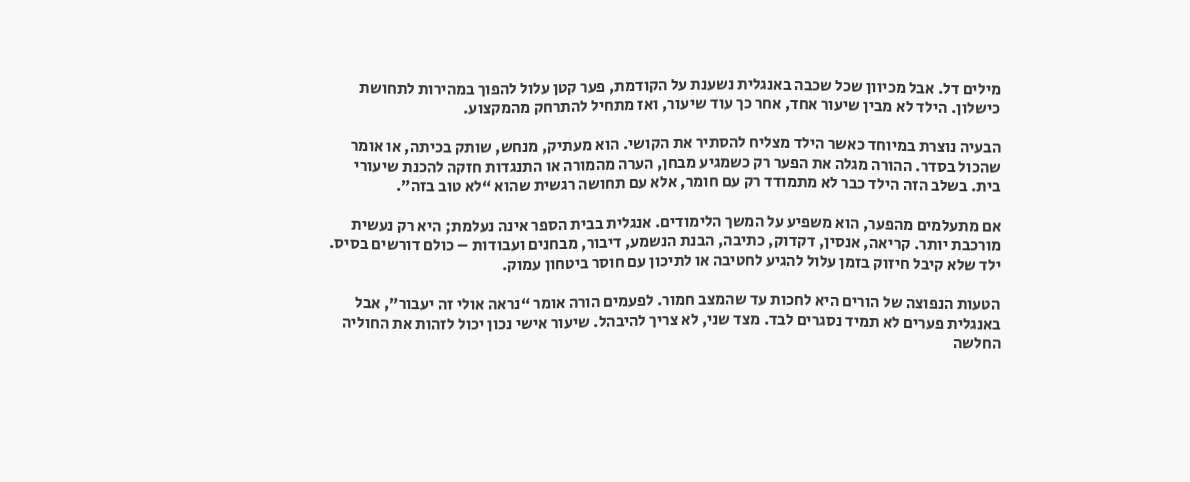מילים דל. אבל מכיוון שכל שכבה באנגלית נשענת על הקודמת, פער קטן עלול להפוך במהירות לתחושת כישלון. הילד לא מבין שיעור אחד, אחר כך עוד שיעור, ואז מתחיל להתרחק מהמקצוע.

הבעיה נוצרת במיוחד כאשר הילד מצליח להסתיר את הקושי. הוא מעתיק, מנחש, שותק בכיתה, או אומר שהכול בסדר. ההורה מגלה את הפער רק כשמגיע מבחן, הערה מהמורה או התנגדות חזקה להכנת שיעורי בית. בשלב הזה הילד כבר לא מתמודד רק עם חומר, אלא עם תחושה רגשית שהוא “לא טוב בזה”.

אם מתעלמים מהפער, הוא משפיע על המשך הלימודים. אנגלית בבית הספר אינה נעלמת; היא רק נעשית מורכבת יותר. קריאה, אנסין, דקדוק, כתיבה, הבנת הנשמע, דיבור, מבחנים ועבודות – כולם דורשים בסיס. ילד שלא קיבל חיזוק בזמן עלול להגיע לחטיבה או לתיכון עם חוסר ביטחון עמוק.

הטעות הנפוצה של הורים היא לחכות עד שהמצב חמור. לפעמים הורה אומר “נראה אולי זה יעבור”, אבל באנגלית פערים לא תמיד נסגרים לבד. מצד שני, לא צריך להיבהל. שיעור אישי נכון יכול לזהות את החוליה החלשה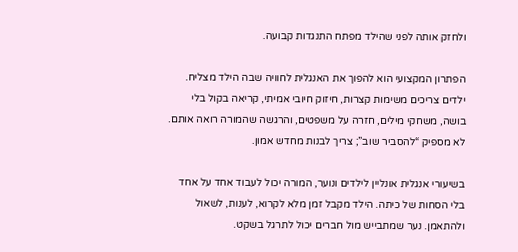ולחזק אותה לפני שהילד מפתח התנגדות קבועה.

הפתרון המקצועי הוא להפוך את האנגלית לחוויה שבה הילד מצליח. ילדים צריכים משימות קצרות, חיזוק חיובי אמיתי, קריאה בקול בלי בושה, משחקי מילים, חזרה על משפטים, והרגשה שהמורה רואה אותם. לא מספיק “להסביר שוב”; צריך לבנות מחדש אמון.

בשיעורי אנגלית אונליין לילדים ונוער, המורה יכול לעבוד אחד על אחד בלי הסחות של כיתה. הילד מקבל זמן מלא לקרוא, לענות, לשאול ולהתאמן. נער שמתבייש מול חברים יכול לתרגל בשקט.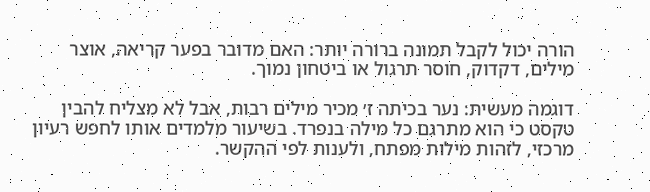הורה יכול לקבל תמונה ברורה יותר: האם מדובר בפער קריאה, אוצר מילים, דקדוק, חוסר תרגול או ביטחון נמוך.

דוגמה מעשית: נער בכיתה ז׳ מכיר מילים רבות, אבל לא מצליח להבין טקסט כי הוא מתרגם כל מילה בנפרד. בשיעור מלמדים אותו לחפש רעיון מרכזי, לזהות מילות מפתח, ולענות לפי ההקשר.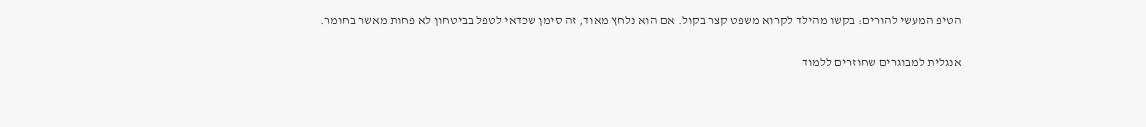הטיפ המעשי להורים: בקשו מהילד לקרוא משפט קצר בקול. אם הוא נלחץ מאוד, זה סימן שכדאי לטפל בביטחון לא פחות מאשר בחומר.

אנגלית למבוגרים שחוזרים ללמוד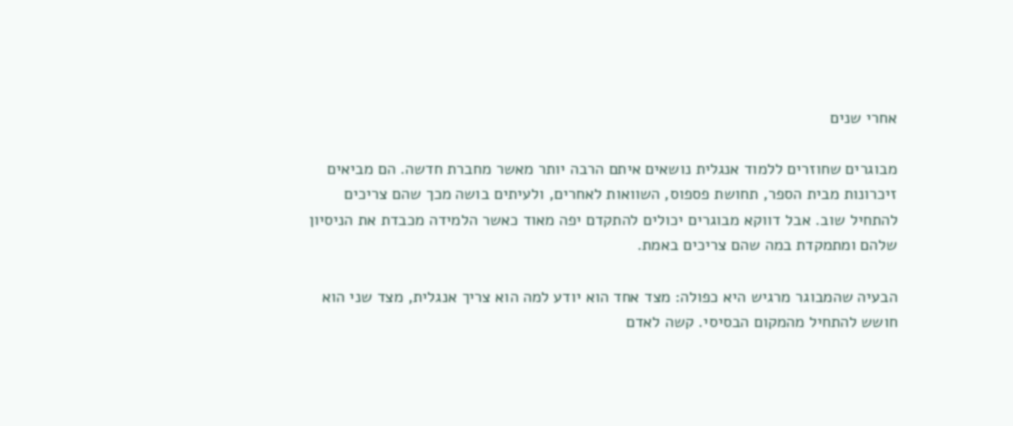אחרי שנים

מבוגרים שחוזרים ללמוד אנגלית נושאים איתם הרבה יותר מאשר מחברת חדשה. הם מביאים זיכרונות מבית הספר, תחושת פספוס, השוואות לאחרים, ולעיתים בושה מכך שהם צריכים להתחיל שוב. אבל דווקא מבוגרים יכולים להתקדם יפה מאוד כאשר הלמידה מכבדת את הניסיון שלהם ומתמקדת במה שהם צריכים באמת.

הבעיה שהמבוגר מרגיש היא כפולה: מצד אחד הוא יודע למה הוא צריך אנגלית, מצד שני הוא חושש להתחיל מהמקום הבסיסי. קשה לאדם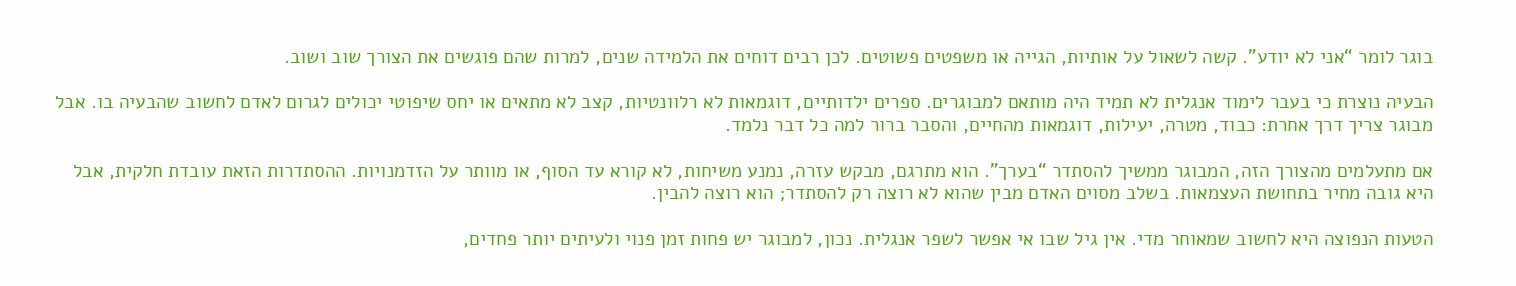בוגר לומר “אני לא יודע”. קשה לשאול על אותיות, הגייה או משפטים פשוטים. לכן רבים דוחים את הלמידה שנים, למרות שהם פוגשים את הצורך שוב ושוב.

הבעיה נוצרת כי בעבר לימוד אנגלית לא תמיד היה מותאם למבוגרים. ספרים ילדותיים, דוגמאות לא רלוונטיות, קצב לא מתאים או יחס שיפוטי יכולים לגרום לאדם לחשוב שהבעיה בו. אבל מבוגר צריך דרך אחרת: כבוד, מטרה, יעילות, דוגמאות מהחיים, והסבר ברור למה כל דבר נלמד.

אם מתעלמים מהצורך הזה, המבוגר ממשיך להסתדר “בערך”. הוא מתרגם, מבקש עזרה, נמנע משיחות, לא קורא עד הסוף, או מוותר על הזדמנויות. ההסתדרות הזאת עובדת חלקית, אבל היא גובה מחיר בתחושת העצמאות. בשלב מסוים האדם מבין שהוא לא רוצה רק להסתדר; הוא רוצה להבין.

הטעות הנפוצה היא לחשוב שמאוחר מדי. אין גיל שבו אי אפשר לשפר אנגלית. נכון, למבוגר יש פחות זמן פנוי ולעיתים יותר פחדים,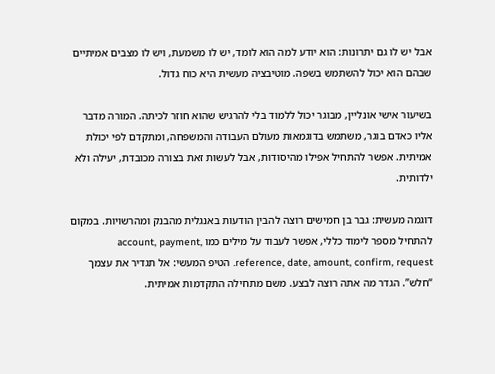אבל יש לו גם יתרונות: הוא יודע למה הוא לומד, יש לו משמעת, ויש לו מצבים אמיתיים שבהם הוא יכול להשתמש בשפה. מוטיבציה מעשית היא כוח גדול.

בשיעור אישי אונליין, מבוגר יכול ללמוד בלי להרגיש שהוא חוזר לכיתה. המורה מדבר אליו כאדם בוגר, משתמש בדוגמאות מעולם העבודה והמשפחה, ומתקדם לפי יכולת אמיתית. אפשר להתחיל אפילו מהיסודות, אבל לעשות זאת בצורה מכובדת, יעילה ולא ילדותית.

דוגמה מעשית: גבר בן חמישים רוצה להבין הודעות באנגלית מהבנק ומהרשויות. במקום להתחיל מספר לימוד כללי, אפשר לעבוד על מילים כמו account, payment, reference, date, amount, confirm, request. הטיפ המעשי: אל תגדיר את עצמך “חלש”. הגדר מה אתה רוצה לבצע. משם מתחילה התקדמות אמיתית.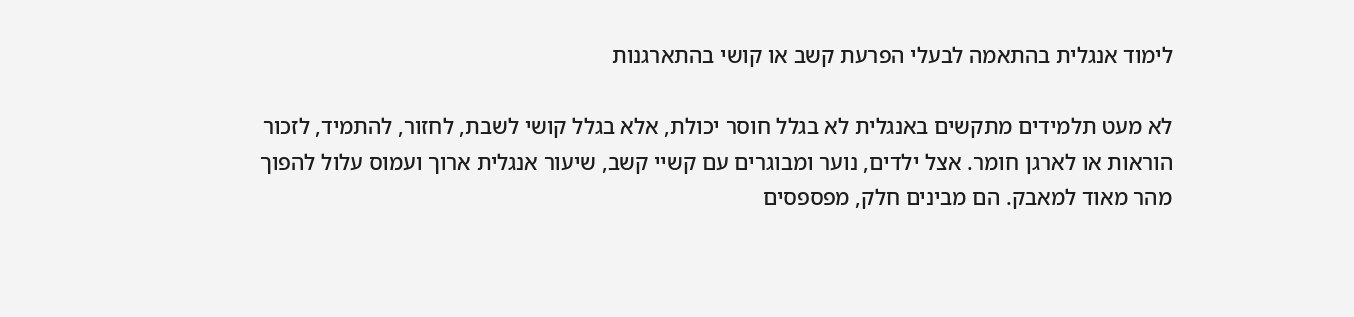לימוד אנגלית בהתאמה לבעלי הפרעת קשב או קושי בהתארגנות

לא מעט תלמידים מתקשים באנגלית לא בגלל חוסר יכולת, אלא בגלל קושי לשבת, לחזור, להתמיד, לזכור הוראות או לארגן חומר. אצל ילדים, נוער ומבוגרים עם קשיי קשב, שיעור אנגלית ארוך ועמוס עלול להפוך מהר מאוד למאבק. הם מבינים חלק, מפספסים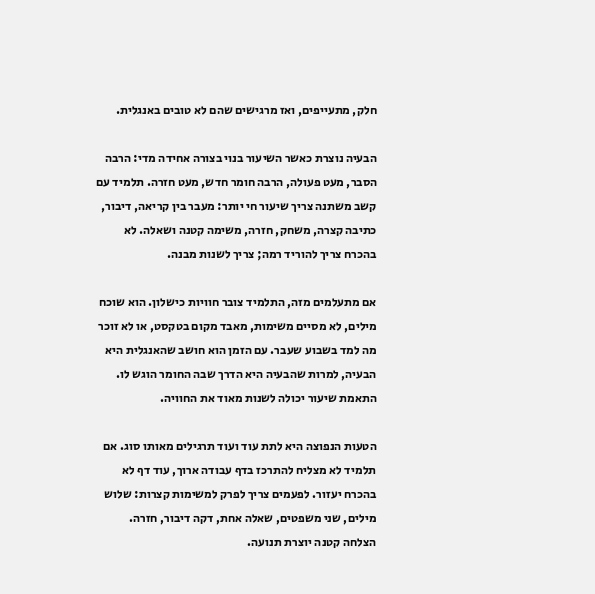חלק, מתעייפים, ואז מרגישים שהם לא טובים באנגלית.

הבעיה נוצרת כאשר השיעור בנוי בצורה אחידה מדי: הרבה הסבר, מעט פעולה, הרבה חומר חדש, מעט חזרה. תלמיד עם קשב משתנה צריך שיעור חי יותר: מעבר בין קריאה, דיבור, כתיבה קצרה, משחק, חזרה, משימה קטנה ושאלה. לא בהכרח צריך להוריד רמה; צריך לשנות מבנה.

אם מתעלמים מזה, התלמיד צובר חוויות כישלון. הוא שוכח מילים, לא מסיים משימות, מאבד מקום בטקסט, או לא זוכר מה למד בשבוע שעבר. עם הזמן הוא חושב שהאנגלית היא הבעיה, למרות שהבעיה היא הדרך שבה החומר הוגש לו. התאמת שיעור יכולה לשנות מאוד את החוויה.

הטעות הנפוצה היא לתת עוד ועוד תרגילים מאותו סוג. אם תלמיד לא מצליח להתרכז בדף עבודה ארוך, עוד דף לא בהכרח יעזור. לפעמים צריך לפרק למשימות קצרות: שלוש מילים, שני משפטים, שאלה אחת, דקה דיבור, חזרה. הצלחה קטנה יוצרת תנועה.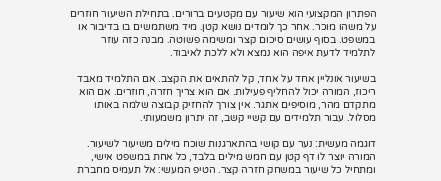הפתרון המקצועי הוא שיעור עם מקטעים ברורים. בתחילת השיעור חוזרים על משהו מוכר. אחר כך לומדים נושא קטן. מיד משתמשים בו בדיבור או במשפט. בסוף עושים סיכום קצר ומשימה פשוטה. מבנה כזה עוזר לתלמיד לדעת איפה הוא נמצא ולא ללכת לאיבוד.

בשיעור אונליין אחד על אחד, קל להתאים את הקצב. אם התלמיד מאבד ריכוז, המורה יכול להחליף פעילות. אם הוא צריך חזרה, חוזרים. אם הוא מתקדם מהר, מוסיפים אתגר. אין צורך להחזיק קבוצה שלמה באותו מסלול. עבור תלמידים עם קשיי קשב, זה יתרון משמעותי.

דוגמה מעשית: נער עם קושי בהתארגנות שוכח מילים משיעור לשיעור. המורה יוצר לו דף קטן עם חמש מילים בלבד, כל אחת במשפט אישי, ומתחיל כל שיעור במשחק חזרה קצר. הטיפ המעשי: אל תעמיס מחברת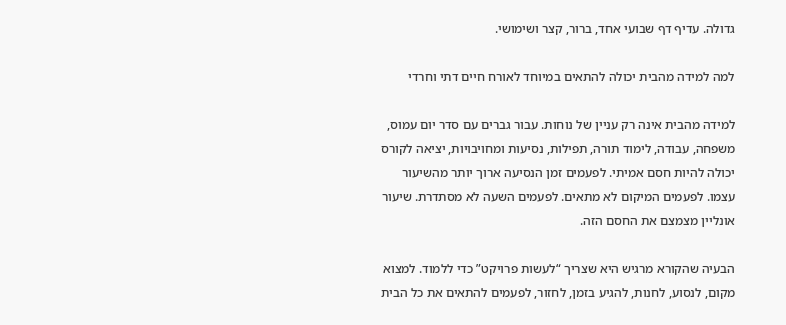גדולה. עדיף דף שבועי אחד, ברור, קצר ושימושי.

למה למידה מהבית יכולה להתאים במיוחד לאורח חיים דתי וחרדי

למידה מהבית אינה רק עניין של נוחות. עבור גברים עם סדר יום עמוס, משפחה, עבודה, לימוד תורה, תפילות, נסיעות ומחויבויות, יציאה לקורס יכולה להיות חסם אמיתי. לפעמים זמן הנסיעה ארוך יותר מהשיעור עצמו. לפעמים המיקום לא מתאים. לפעמים השעה לא מסתדרת. שיעור אונליין מצמצם את החסם הזה.

הבעיה שהקורא מרגיש היא שצריך “לעשות פרויקט” כדי ללמוד. למצוא מקום, לנסוע, לחנות, להגיע בזמן, לחזור, לפעמים להתאים את כל הבית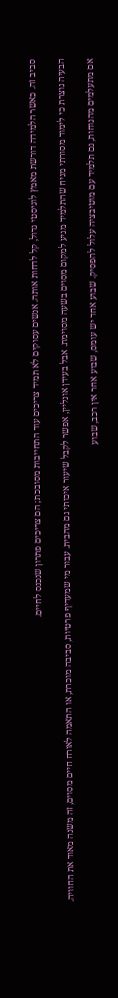סביב זה. כאשר הלמידה דורשת מאמץ לוגיסטי גדול, קל לדחות אותה. אנשים עסוקים לא תמיד צריכים עוד התחייבות מסובכת; הם צריכים פתרון שנכנס לחיים.

הבעיה נוצרת כי לימוד מסורתי מניח שהתלמיד מגיע למקום מסוים בשעה מסוימת. אבל בעידן אונליין, אפשר לקבל שיעור איכותי גם מהבית. עבור מי שמעדיף פרטיות, סביבה מוכרת, או התאמה לאורח חיים מסוים, זה משנה מאוד את החוויה.

אם מתעלמים מהנוחות, גם תלמיד עם מוטיבציה עלול להפסיק. שבוע אחד יש עומס, שבוע אחר אין רכב, שבוע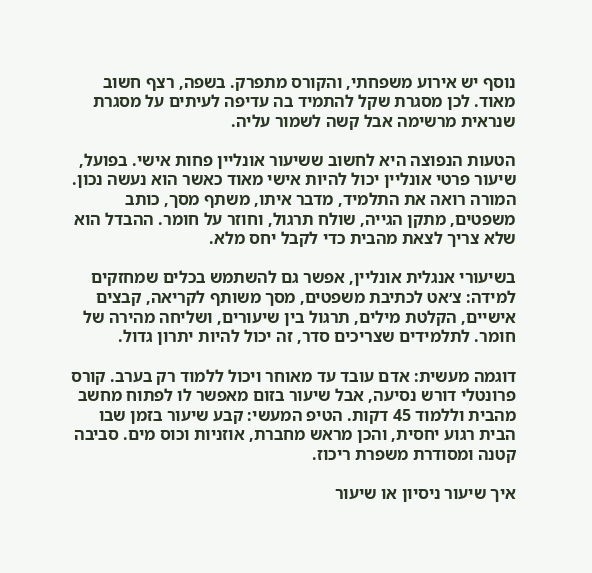נוסף יש אירוע משפחתי, והקורס מתפרק. בשפה, רצף חשוב מאוד. לכן מסגרת שקל להתמיד בה עדיפה לעיתים על מסגרת שנראית מרשימה אבל קשה לשמור עליה.

הטעות הנפוצה היא לחשוב ששיעור אונליין פחות אישי. בפועל, שיעור פרטי אונליין יכול להיות אישי מאוד כאשר הוא נעשה נכון. המורה רואה את התלמיד, מדבר איתו, משתף מסך, כותב משפטים, מתקן הגייה, שולח תרגול, וחוזר על חומר. ההבדל הוא שלא צריך לצאת מהבית כדי לקבל יחס מלא.

בשיעורי אנגלית אונליין, אפשר גם להשתמש בכלים שמחזקים למידה: צ׳אט לכתיבת משפטים, מסך משותף לקריאה, קבצים אישיים, הקלטת מילים, תרגול בין שיעורים, ושליחה מהירה של חומר. לתלמידים שצריכים סדר, זה יכול להיות יתרון גדול.

דוגמה מעשית: אדם עובד עד מאוחר ויכול ללמוד רק בערב. קורס פרונטלי דורש נסיעה, אבל שיעור בזום מאפשר לו לפתוח מחשב מהבית וללמוד 45 דקות. הטיפ המעשי: קבע שיעור בזמן שבו הבית רגוע יחסית, והכן מראש מחברת, אוזניות וכוס מים. סביבה קטנה ומסודרת משפרת ריכוז.

איך שיעור ניסיון או שיעור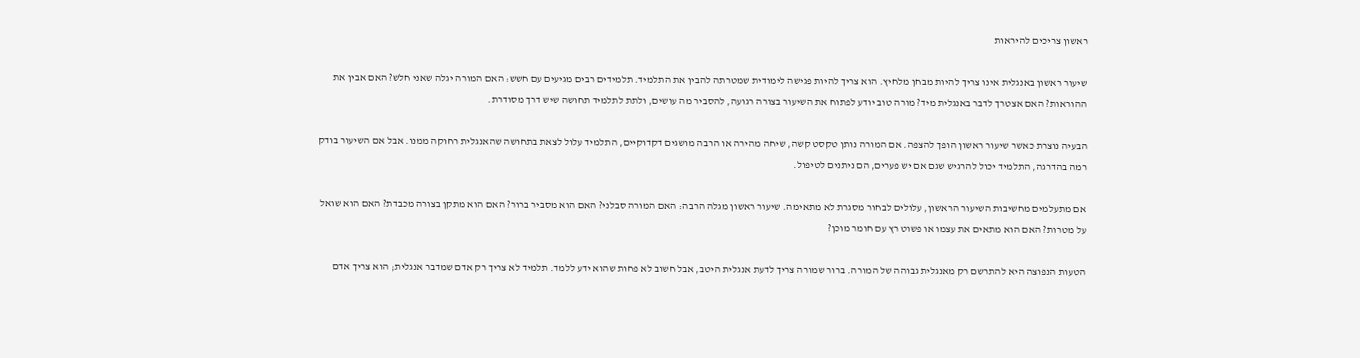ראשון צריכים להיראות

שיעור ראשון באנגלית אינו צריך להיות מבחן מלחיץ. הוא צריך להיות פגישה לימודית שמטרתה להבין את התלמיד. תלמידים רבים מגיעים עם חשש: האם המורה יגלה שאני חלש? האם אבין את ההוראות? האם אצטרך לדבר באנגלית מיד? מורה טוב יודע לפתוח את השיעור בצורה רגועה, להסביר מה עושים, ולתת לתלמיד תחושה שיש דרך מסודרת.

הבעיה נוצרת כאשר שיעור ראשון הופך להצפה. אם המורה נותן טקסט קשה, שיחה מהירה או הרבה מושגים דקדוקיים, התלמיד עלול לצאת בתחושה שהאנגלית רחוקה ממנו. אבל אם השיעור בודק רמה בהדרגה, התלמיד יכול להרגיש שגם אם יש פערים, הם ניתנים לטיפול.

אם מתעלמים מחשיבות השיעור הראשון, עלולים לבחור מסגרת לא מתאימה. שיעור ראשון מגלה הרבה: האם המורה סבלני? האם הוא מסביר ברור? האם הוא מתקן בצורה מכבדת? האם הוא שואל על מטרות? האם הוא מתאים את עצמו או פשוט רץ עם חומר מוכן?

הטעות הנפוצה היא להתרשם רק מאנגלית גבוהה של המורה. ברור שמורה צריך לדעת אנגלית היטב, אבל חשוב לא פחות שהוא ידע ללמד. תלמיד לא צריך רק אדם שמדבר אנגלית; הוא צריך אדם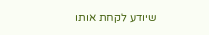שיודע לקחת אותו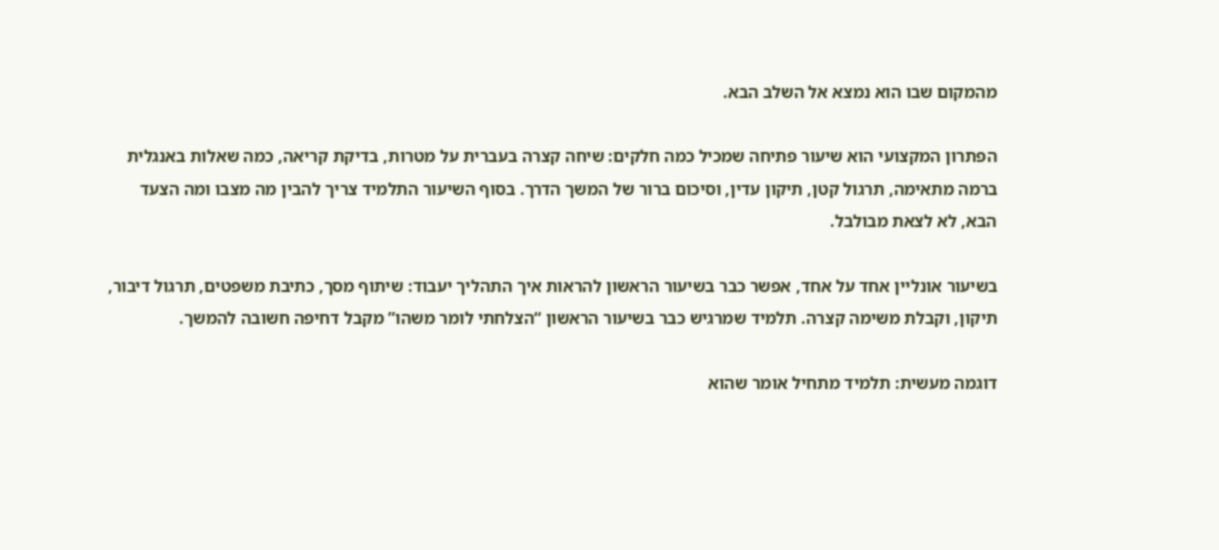מהמקום שבו הוא נמצא אל השלב הבא.

הפתרון המקצועי הוא שיעור פתיחה שמכיל כמה חלקים: שיחה קצרה בעברית על מטרות, בדיקת קריאה, כמה שאלות באנגלית ברמה מתאימה, תרגול קטן, תיקון עדין, וסיכום ברור של המשך הדרך. בסוף השיעור התלמיד צריך להבין מה מצבו ומה הצעד הבא, לא לצאת מבולבל.

בשיעור אונליין אחד על אחד, אפשר כבר בשיעור הראשון להראות איך התהליך יעבוד: שיתוף מסך, כתיבת משפטים, תרגול דיבור, תיקון, וקבלת משימה קצרה. תלמיד שמרגיש כבר בשיעור הראשון “הצלחתי לומר משהו” מקבל דחיפה חשובה להמשך.

דוגמה מעשית: תלמיד מתחיל אומר שהוא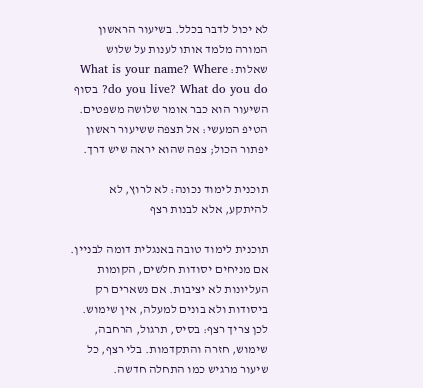לא יכול לדבר בכלל. בשיעור הראשון המורה מלמד אותו לענות על שלוש שאלות: What is your name? Where do you live? What do you do? בסוף השיעור הוא כבר אומר שלושה משפטים. הטיפ המעשי: אל תצפה ששיעור ראשון יפתור הכול; צפה שהוא יראה שיש דרך.

תוכנית לימוד נכונה: לא לרוץ, לא להיתקע, אלא לבנות רצף

תוכנית לימוד טובה באנגלית דומה לבניין. אם מניחים יסודות חלשים, הקומות העליונות לא יציבות. אם נשארים רק ביסודות ולא בונים למעלה, אין שימוש. לכן צריך רצף: בסיס, תרגול, הרחבה, שימוש, חזרה והתקדמות. בלי רצף, כל שיעור מרגיש כמו התחלה חדשה.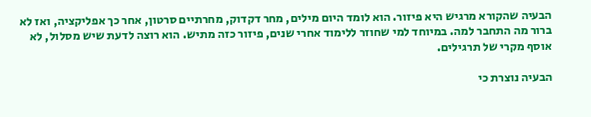הבעיה שהקורא מרגיש היא פיזור. הוא לומד היום מילים, מחר דקדוק, מחרתיים סרטון, אחר כך אפליקציה, ואז לא ברור מה התחבר למה. במיוחד למי שחוזר ללימוד אחרי שנים, פיזור כזה מתיש. הוא רוצה לדעת שיש מסלול, לא אוסף מקרי של תרגילים.

הבעיה נוצרת כי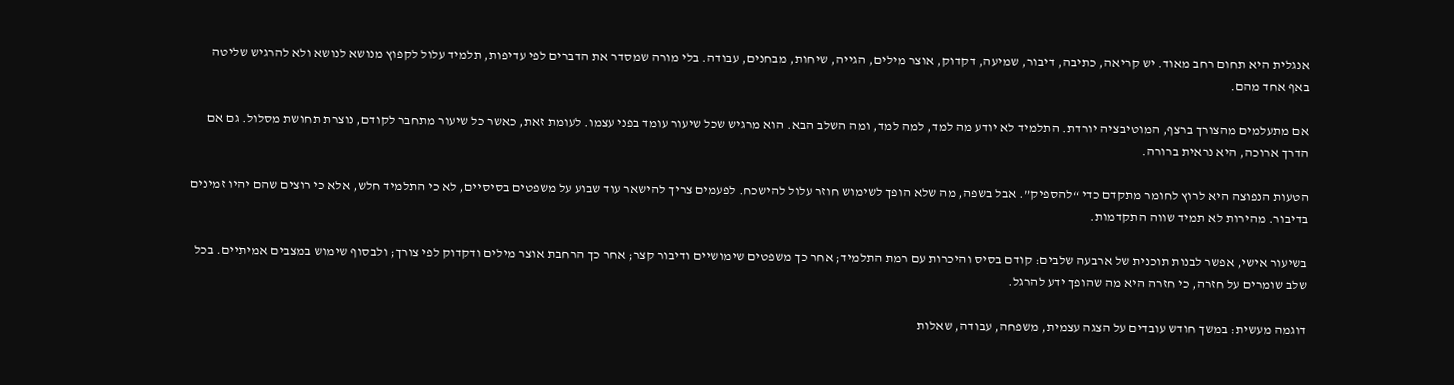אנגלית היא תחום רחב מאוד. יש קריאה, כתיבה, דיבור, שמיעה, דקדוק, אוצר מילים, הגייה, שיחות, מבחנים, עבודה. בלי מורה שמסדר את הדברים לפי עדיפות, תלמיד עלול לקפוץ מנושא לנושא ולא להרגיש שליטה באף אחד מהם.

אם מתעלמים מהצורך ברצף, המוטיבציה יורדת. התלמיד לא יודע מה למד, למה למד, ומה השלב הבא. הוא מרגיש שכל שיעור עומד בפני עצמו. לעומת זאת, כאשר כל שיעור מתחבר לקודם, נוצרת תחושת מסלול. גם אם הדרך ארוכה, היא נראית ברורה.

הטעות הנפוצה היא לרוץ לחומר מתקדם כדי “להספיק”. אבל בשפה, מה שלא הופך לשימוש חוזר עלול להישכח. לפעמים צריך להישאר עוד שבוע על משפטים בסיסיים, לא כי התלמיד חלש, אלא כי רוצים שהם יהיו זמינים בדיבור. מהירות לא תמיד שווה התקדמות.

בשיעור אישי, אפשר לבנות תוכנית של ארבעה שלבים: קודם בסיס והיכרות עם רמת התלמיד; אחר כך משפטים שימושיים ודיבור קצר; אחר כך הרחבת אוצר מילים ודקדוק לפי צורך; ולבסוף שימוש במצבים אמיתיים. בכל שלב שומרים על חזרה, כי חזרה היא מה שהופך ידע להרגל.

דוגמה מעשית: במשך חודש עובדים על הצגה עצמית, משפחה, עבודה, שאלות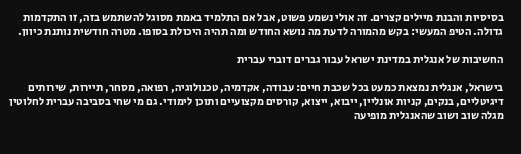בסיסיות והבנת מיילים קצרים. זה אולי נשמע פשוט, אבל אם התלמיד באמת מסוגל להשתמש בזה, זו התקדמות גדולה. הטיפ המעשי: בקש מהמורה לדעת מה נושא החודש ומה תהיה היכולת בסופו. מטרה חודשית נותנת כיוון.

החשיבות של אנגלית במדינת ישראל עבור גברים דוברי עברית

בישראל, אנגלית נמצאת כמעט בכל שכבת חיים: עבודה, אקדמיה, טכנולוגיה, רפואה, מסחר, תיירות, שירותים דיגיטליים, בנקים, קניות אונליין, ייבוא, ייצוא, קורסים מקצועיים ותוכן לימודי. גם מי שחי בסביבה עברית לחלוטין מגלה שוב ושוב שהאנגלית מופיעה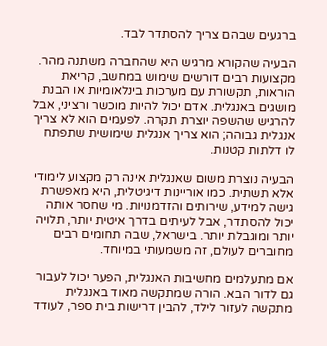ברגעים שבהם צריך להסתדר לבד.

הבעיה שהקורא מרגיש היא שהחברה משתנה מהר. מקצועות רבים דורשים שימוש במחשב, קריאת הוראות, תקשורת עם מערכות בינלאומיות או הבנת מושגים באנגלית. אדם יכול להיות מוכשר ורציני, אבל להרגיש שהשפה יוצרת תקרה. לפעמים הוא לא צריך אנגלית גבוהה; הוא צריך אנגלית שימושית שתפתח לו דלתות קטנות.

הבעיה נוצרת משום שאנגלית אינה רק מקצוע לימודי אלא תשתית. כמו אוריינות דיגיטלית, היא מאפשרת גישה למידע, שירותים והזדמנויות. מי שחסר אותה יכול להסתדר, אבל לעיתים בדרך איטית יותר, תלויה יותר ומוגבלת יותר. בישראל, שבה תחומים רבים מחוברים לעולם, זה משמעותי במיוחד.

אם מתעלמים מחשיבות האנגלית, הפער יכול לעבור גם לדור הבא. הורה שמתקשה מאוד באנגלית מתקשה לעזור לילד, להבין דרישות בית ספר, לעודד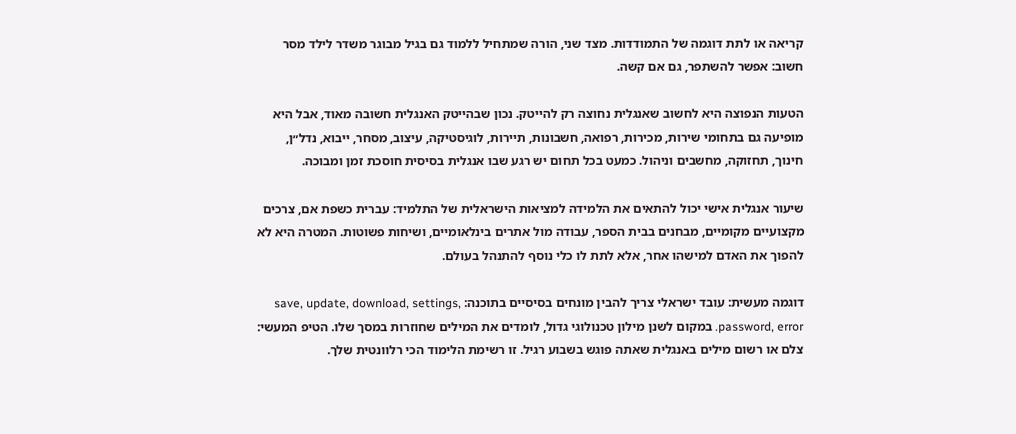קריאה או לתת דוגמה של התמודדות. מצד שני, הורה שמתחיל ללמוד גם בגיל מבוגר משדר לילד מסר חשוב: אפשר להשתפר, גם אם קשה.

הטעות הנפוצה היא לחשוב שאנגלית נחוצה רק להייטק. נכון שבהייטק האנגלית חשובה מאוד, אבל היא מופיעה גם בתחומי שירות, מכירות, רפואה, חשבונות, תיירות, לוגיסטיקה, עיצוב, מסחר, ייבוא, נדל״ן, חינוך, תחזוקה, מחשבים וניהול. כמעט בכל תחום יש רגע שבו אנגלית בסיסית חוסכת זמן ומבוכה.

שיעור אנגלית אישי יכול להתאים את הלמידה למציאות הישראלית של התלמיד: עברית כשפת אם, צרכים מקצועיים מקומיים, מבחנים בבית הספר, עבודה מול אתרים בינלאומיים, ושיחות פשוטות. המטרה היא לא להפוך את האדם למישהו אחר, אלא לתת לו כלי נוסף להתנהל בעולם.

דוגמה מעשית: עובד ישראלי צריך להבין מונחים בסיסיים בתוכנה: save, update, download, settings, password, error. במקום לשנן מילון טכנולוגי גדול, לומדים את המילים שחוזרות במסך שלו. הטיפ המעשי: צלם או רשום מילים באנגלית שאתה פוגש בשבוע רגיל. זו רשימת הלימוד הכי רלוונטית שלך.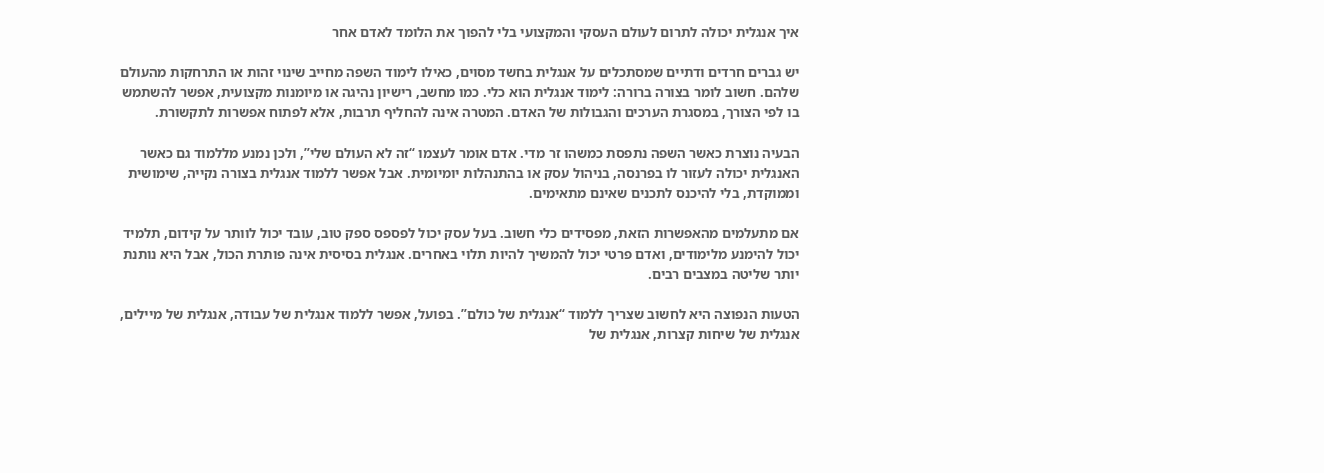איך אנגלית יכולה לתרום לעולם העסקי והמקצועי בלי להפוך את הלומד לאדם אחר

יש גברים חרדים ודתיים שמסתכלים על אנגלית בחשד מסוים, כאילו לימוד השפה מחייב שינוי זהות או התרחקות מהעולם שלהם. חשוב לומר בצורה ברורה: לימוד אנגלית הוא כלי. כמו מחשב, רישיון נהיגה או מיומנות מקצועית, אפשר להשתמש בו לפי הצורך, במסגרת הערכים והגבולות של האדם. המטרה אינה להחליף תרבות, אלא לפתוח אפשרות לתקשורת.

הבעיה נוצרת כאשר השפה נתפסת כמשהו זר מדי. אדם אומר לעצמו “זה לא העולם שלי”, ולכן נמנע מללמוד גם כאשר האנגלית יכולה לעזור לו בפרנסה, בניהול עסק או בהתנהלות יומיומית. אבל אפשר ללמוד אנגלית בצורה נקייה, שימושית וממוקדת, בלי להיכנס לתכנים שאינם מתאימים.

אם מתעלמים מהאפשרות הזאת, מפסידים כלי חשוב. בעל עסק יכול לפספס ספק טוב, עובד יכול לוותר על קידום, תלמיד יכול להימנע מלימודים, ואדם פרטי יכול להמשיך להיות תלוי באחרים. אנגלית בסיסית אינה פותרת הכול, אבל היא נותנת יותר שליטה במצבים רבים.

הטעות הנפוצה היא לחשוב שצריך ללמוד “אנגלית של כולם”. בפועל, אפשר ללמוד אנגלית של עבודה, אנגלית של מיילים, אנגלית של שיחות קצרות, אנגלית של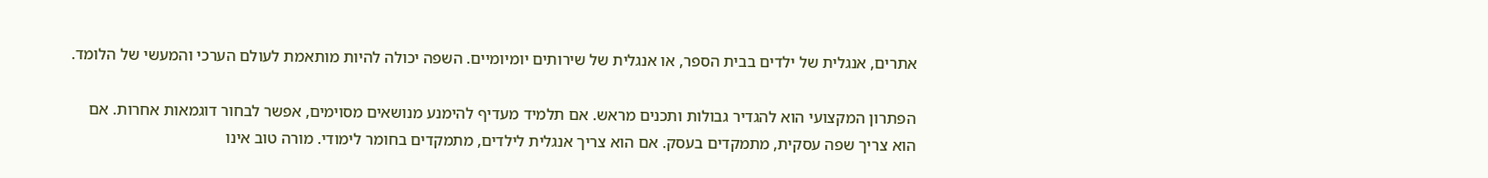אתרים, אנגלית של ילדים בבית הספר, או אנגלית של שירותים יומיומיים. השפה יכולה להיות מותאמת לעולם הערכי והמעשי של הלומד.

הפתרון המקצועי הוא להגדיר גבולות ותכנים מראש. אם תלמיד מעדיף להימנע מנושאים מסוימים, אפשר לבחור דוגמאות אחרות. אם הוא צריך שפה עסקית, מתמקדים בעסק. אם הוא צריך אנגלית לילדים, מתמקדים בחומר לימודי. מורה טוב אינו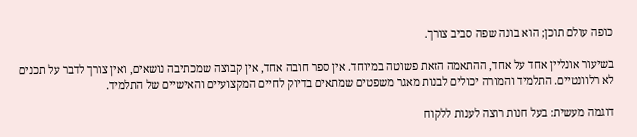כופה עולם תוכן; הוא בונה שפה סביב צורך.

בשיעור אונליין אחד על אחד, ההתאמה הזאת פשוטה במיוחד. אין ספר חובה אחד, אין קבוצה שמכתיבה נושאים, ואין צורך לדבר על תכנים לא רלוונטיים. התלמיד והמורה יכולים לבנות מאגר משפטים שמתאים בדיוק לחיים המקצועיים והאישיים של התלמיד.

דוגמה מעשית: בעל חנות רוצה לענות ללקוח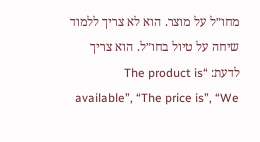מחו״ל על מוצר. הוא לא צריך ללמוד שיחה על טיול בחו״ל. הוא צריך לדעת: “The product is available”, “The price is”, “We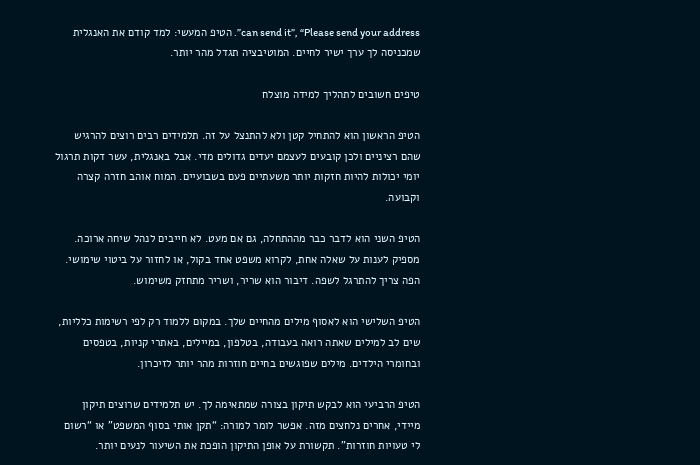can send it”, “Please send your address”. הטיפ המעשי: למד קודם את האנגלית שמכניסה לך ערך ישיר לחיים. המוטיבציה תגדל מהר יותר.

טיפים חשובים לתהליך למידה מוצלח

הטיפ הראשון הוא להתחיל קטן ולא להתנצל על זה. תלמידים רבים רוצים להרגיש שהם רציניים ולכן קובעים לעצמם יעדים גדולים מדי. אבל באנגלית, עשר דקות תרגול יומי יכולות להיות חזקות יותר משעתיים פעם בשבועיים. המוח אוהב חזרה קצרה וקבועה.

הטיפ השני הוא לדבר כבר מההתחלה, גם אם מעט. לא חייבים לנהל שיחה ארוכה. מספיק לענות על שאלה אחת, לקרוא משפט אחד בקול, או לחזור על ביטוי שימושי. הפה צריך להתרגל לשפה. דיבור הוא שריר, ושריר מתחזק משימוש.

הטיפ השלישי הוא לאסוף מילים מהחיים שלך. במקום ללמוד רק לפי רשימות כלליות, שים לב למילים שאתה רואה בעבודה, בטלפון, במיילים, באתרי קניות, בטפסים ובחומרי הילדים. מילים שפוגשים בחיים חוזרות מהר יותר לזיכרון.

הטיפ הרביעי הוא לבקש תיקון בצורה שמתאימה לך. יש תלמידים שרוצים תיקון מיידי, אחרים נלחצים מזה. אפשר לומר למורה: “תקן אותי בסוף המשפט” או “רשום לי טעויות חוזרות”. תקשורת על אופן התיקון הופכת את השיעור לנעים יותר.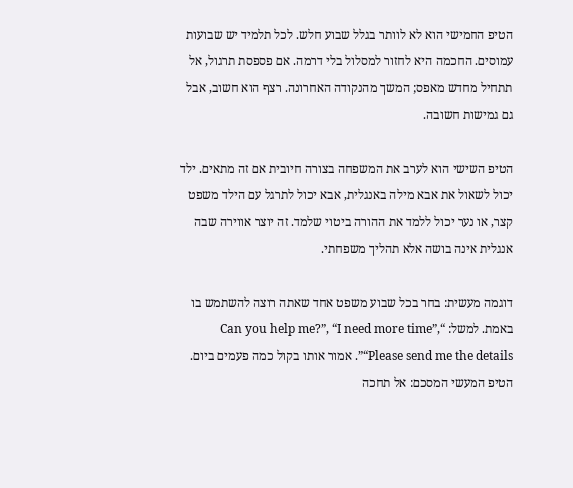הטיפ החמישי הוא לא לוותר בגלל שבוע חלש. לכל תלמיד יש שבועות עמוסים. החכמה היא לחזור למסלול בלי דרמה. אם פספסת תרגול, אל תתחיל מחדש מאפס; המשך מהנקודה האחרונה. רצף הוא חשוב, אבל גם גמישות חשובה.

הטיפ השישי הוא לערב את המשפחה בצורה חיובית אם זה מתאים. ילד יכול לשאול את אבא מילה באנגלית, אבא יכול לתרגל עם הילד משפט קצר, או נער יכול ללמד את ההורה ביטוי שלמד. זה יוצר אווירה שבה אנגלית אינה בושה אלא תהליך משפחתי.

דוגמה מעשית: בחר בכל שבוע משפט אחד שאתה רוצה להשתמש בו באמת. למשל: “Can you help me?”, “I need more time”, “Please send me the details”. אמור אותו בקול כמה פעמים ביום. הטיפ המעשי המסכם: אל תחכה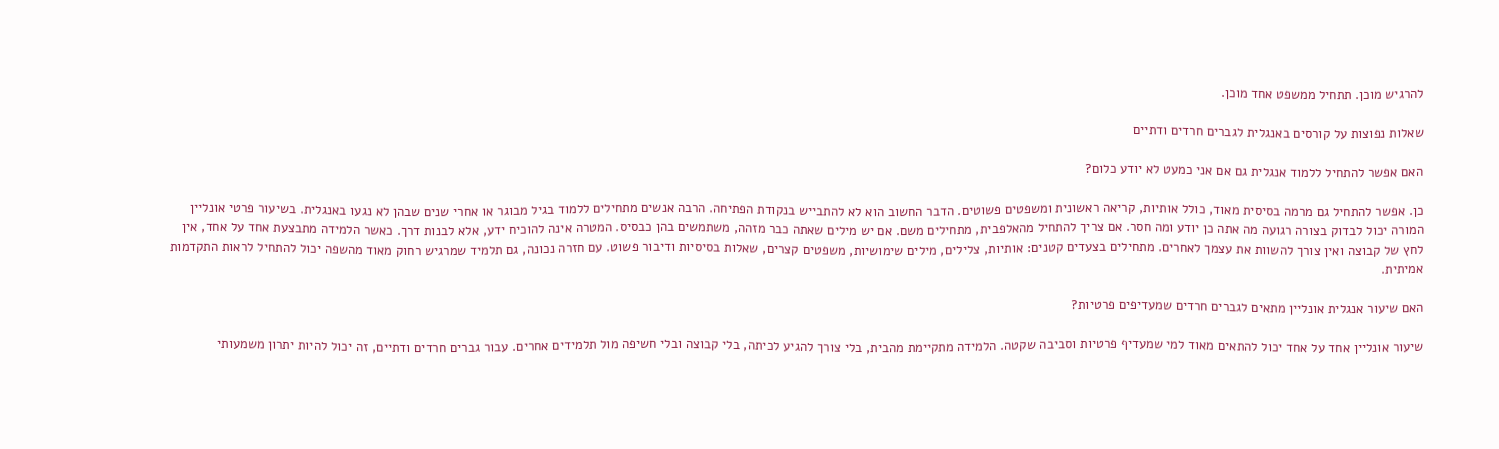להרגיש מוכן. תתחיל ממשפט אחד מוכן.

שאלות נפוצות על קורסים באנגלית לגברים חרדים ודתיים

האם אפשר להתחיל ללמוד אנגלית גם אם אני כמעט לא יודע כלום?

כן. אפשר להתחיל גם מרמה בסיסית מאוד, כולל אותיות, קריאה ראשונית ומשפטים פשוטים. הדבר החשוב הוא לא להתבייש בנקודת הפתיחה. הרבה אנשים מתחילים ללמוד בגיל מבוגר או אחרי שנים שבהן לא נגעו באנגלית. בשיעור פרטי אונליין המורה יכול לבדוק בצורה רגועה מה אתה כן יודע ומה חסר. אם צריך להתחיל מהאלפבית, מתחילים משם. אם יש מילים שאתה כבר מזהה, משתמשים בהן כבסיס. המטרה אינה להוכיח ידע, אלא לבנות דרך. כאשר הלמידה מתבצעת אחד על אחד, אין לחץ של קבוצה ואין צורך להשוות את עצמך לאחרים. מתחילים בצעדים קטנים: אותיות, צלילים, מילים שימושיות, משפטים קצרים, שאלות בסיסיות ודיבור פשוט. עם חזרה נכונה, גם תלמיד שמרגיש רחוק מאוד מהשפה יכול להתחיל לראות התקדמות אמיתית.

האם שיעור אנגלית אונליין מתאים לגברים חרדים שמעדיפים פרטיות?

שיעור אונליין אחד על אחד יכול להתאים מאוד למי שמעדיף פרטיות וסביבה שקטה. הלמידה מתקיימת מהבית, בלי צורך להגיע לכיתה, בלי קבוצה ובלי חשיפה מול תלמידים אחרים. עבור גברים חרדים ודתיים, זה יכול להיות יתרון משמעותי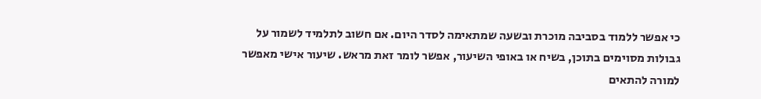כי אפשר ללמוד בסביבה מוכרת ובשעה שמתאימה לסדר היום. אם חשוב לתלמיד לשמור על גבולות מסוימים בתוכן, בשיח או באופי השיעור, אפשר לומר זאת מראש. שיעור אישי מאפשר למורה להתאים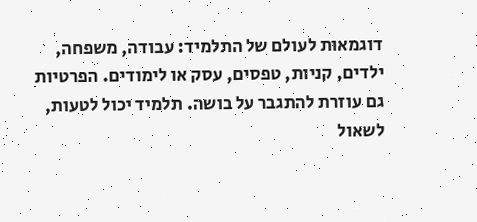דוגמאות לעולם של התלמיד: עבודה, משפחה, ילדים, קניות, טפסים, עסק או לימודים. הפרטיות גם עוזרת להתגבר על בושה. תלמיד יכול לטעות, לשאול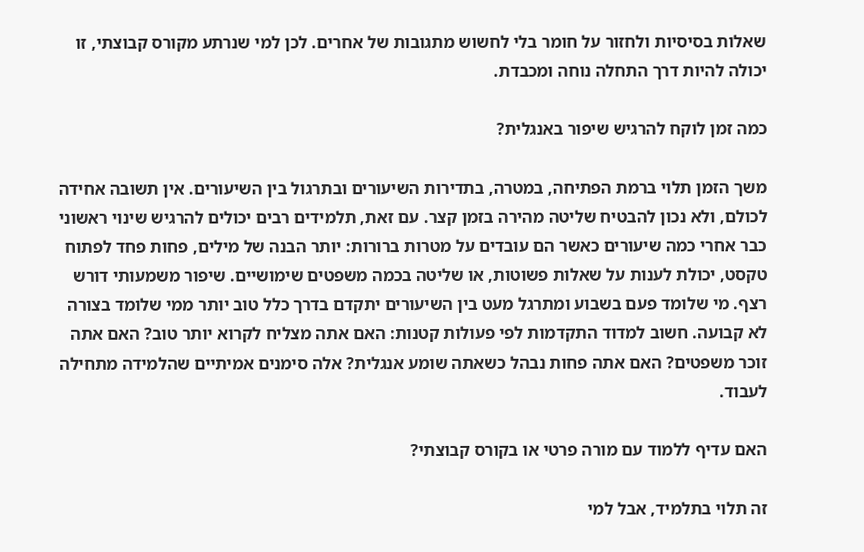שאלות בסיסיות ולחזור על חומר בלי לחשוש מתגובות של אחרים. לכן למי שנרתע מקורס קבוצתי, זו יכולה להיות דרך התחלה נוחה ומכבדת.

כמה זמן לוקח להרגיש שיפור באנגלית?

משך הזמן תלוי ברמת הפתיחה, במטרה, בתדירות השיעורים ובתרגול בין השיעורים. אין תשובה אחידה לכולם, ולא נכון להבטיח שליטה מהירה בזמן קצר. עם זאת, תלמידים רבים יכולים להרגיש שינוי ראשוני כבר אחרי כמה שיעורים כאשר הם עובדים על מטרות ברורות: יותר הבנה של מילים, פחות פחד לפתוח טקסט, יכולת לענות על שאלות פשוטות, או שליטה בכמה משפטים שימושיים. שיפור משמעותי דורש רצף. מי שלומד פעם בשבוע ומתרגל מעט בין השיעורים יתקדם בדרך כלל טוב יותר ממי שלומד בצורה לא קבועה. חשוב למדוד התקדמות לפי פעולות קטנות: האם אתה מצליח לקרוא יותר טוב? האם אתה זוכר משפטים? האם אתה פחות נבהל כשאתה שומע אנגלית? אלה סימנים אמיתיים שהלמידה מתחילה לעבוד.

האם עדיף ללמוד עם מורה פרטי או בקורס קבוצתי?

זה תלוי בתלמיד, אבל למי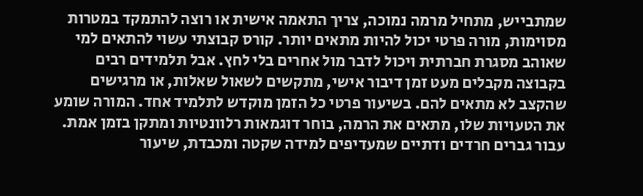שמתבייש, מתחיל מרמה נמוכה, צריך התאמה אישית או רוצה להתמקד במטרות מסוימות, מורה פרטי יכול להיות מתאים יותר. קורס קבוצתי עשוי להתאים למי שאוהב מסגרת חברתית ויכול לדבר מול אחרים בלי לחץ. אבל תלמידים רבים בקבוצה מקבלים מעט זמן דיבור אישי, מתקשים לשאול שאלות, או מרגישים שהקצב לא מתאים להם. בשיעור פרטי כל הזמן מוקדש לתלמיד אחד. המורה שומע את הטעויות שלו, מתאים את הרמה, בוחר דוגמאות רלוונטיות ומתקן בזמן אמת. עבור גברים חרדים ודתיים שמעדיפים למידה שקטה ומכבדת, שיעור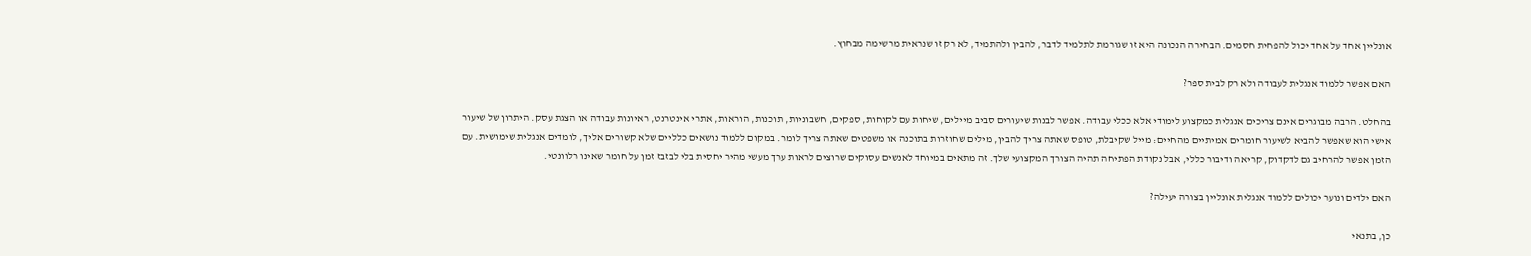אונליין אחד על אחד יכול להפחית חסמים. הבחירה הנכונה היא זו שגורמת לתלמיד לדבר, להבין ולהתמיד, לא רק זו שנראית מרשימה מבחוץ.

האם אפשר ללמוד אנגלית לעבודה ולא רק לבית ספר?

בהחלט. הרבה מבוגרים אינם צריכים אנגלית כמקצוע לימודי אלא ככלי עבודה. אפשר לבנות שיעורים סביב מיילים, שיחות עם לקוחות, ספקים, חשבוניות, תוכנות, הוראות, אתרי אינטרנט, ראיונות עבודה או הצגת עסק. היתרון של שיעור אישי הוא שאפשר להביא לשיעור חומרים אמיתיים מהחיים: מייל שקיבלת, טופס שאתה צריך להבין, מילים שחוזרות בתוכנה או משפטים שאתה צריך לומר. במקום ללמוד נושאים כלליים שלא קשורים אליך, לומדים אנגלית שימושית. עם הזמן אפשר להרחיב גם לדקדוק, קריאה ודיבור כללי, אבל נקודת הפתיחה תהיה הצורך המקצועי שלך. זה מתאים במיוחד לאנשים עסוקים שרוצים לראות ערך מעשי מהיר יחסית בלי לבזבז זמן על חומר שאינו רלוונטי.

האם ילדים ונוער יכולים ללמוד אנגלית אונליין בצורה יעילה?

כן, בתנאי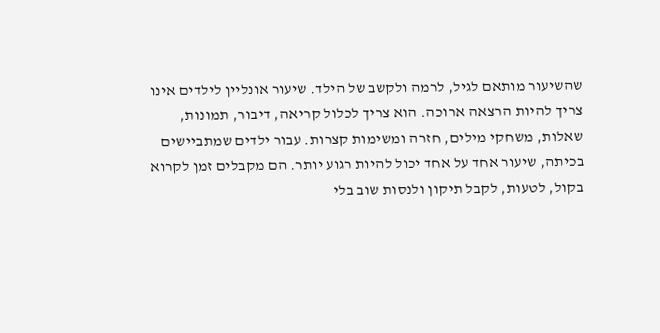שהשיעור מותאם לגיל, לרמה ולקשב של הילד. שיעור אונליין לילדים אינו צריך להיות הרצאה ארוכה. הוא צריך לכלול קריאה, דיבור, תמונות, שאלות, משחקי מילים, חזרה ומשימות קצרות. עבור ילדים שמתביישים בכיתה, שיעור אחד על אחד יכול להיות רגוע יותר. הם מקבלים זמן לקרוא בקול, לטעות, לקבל תיקון ולנסות שוב בלי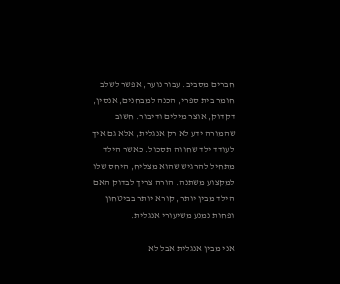חברים מסביב. עבור נוער, אפשר לשלב חומר בית ספרי, הכנה למבחנים, אנסין, דקדוק, אוצר מילים ודיבור. חשוב שהמורה ידע לא רק אנגלית, אלא גם איך לעודד ילד שחווה תסכול. כאשר הילד מתחיל להרגיש שהוא מצליח, היחס שלו למקצוע משתנה. הורה צריך לבדוק האם הילד מבין יותר, קורא יותר בביטחון ופחות נמנע משיעורי אנגלית.

אני מבין אנגלית אבל לא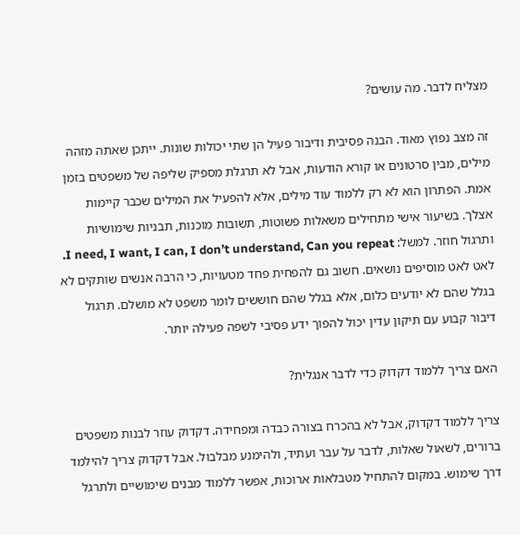מצליח לדבר. מה עושים?

זה מצב נפוץ מאוד. הבנה פסיבית ודיבור פעיל הן שתי יכולות שונות. ייתכן שאתה מזהה מילים, מבין סרטונים או קורא הודעות, אבל לא תרגלת מספיק שליפה של משפטים בזמן אמת. הפתרון הוא לא רק ללמוד עוד מילים, אלא להפעיל את המילים שכבר קיימות אצלך. בשיעור אישי מתחילים משאלות פשוטות, תשובות מוכנות, תבניות שימושיות ותרגול חוזר. למשל: I need, I want, I can, I don’t understand, Can you repeat. לאט לאט מוסיפים נושאים. חשוב גם להפחית פחד מטעויות, כי הרבה אנשים שותקים לא בגלל שהם לא יודעים כלום, אלא בגלל שהם חוששים לומר משפט לא מושלם. תרגול דיבור קבוע עם תיקון עדין יכול להפוך ידע פסיבי לשפה פעילה יותר.

האם צריך ללמוד דקדוק כדי לדבר אנגלית?

צריך ללמוד דקדוק, אבל לא בהכרח בצורה כבדה ומפחידה. דקדוק עוזר לבנות משפטים ברורים, לשאול שאלות, לדבר על עבר ועתיד, ולהימנע מבלבול. אבל דקדוק צריך להילמד דרך שימוש. במקום להתחיל מטבלאות ארוכות, אפשר ללמוד מבנים שימושיים ולתרגל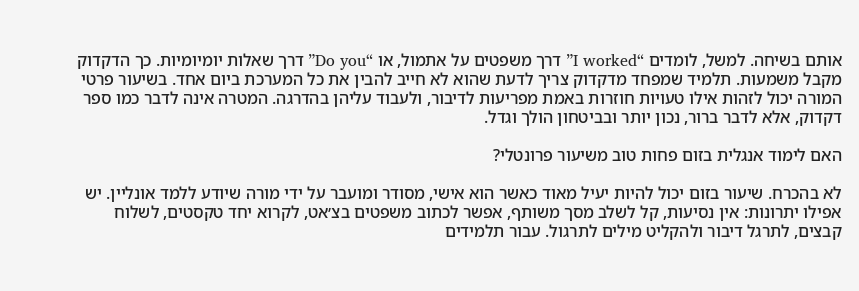אותם בשיחה. למשל, לומדים “I worked” דרך משפטים על אתמול, או “Do you” דרך שאלות יומיומיות. כך הדקדוק מקבל משמעות. תלמיד שמפחד מדקדוק צריך לדעת שהוא לא חייב להבין את כל המערכת ביום אחד. בשיעור פרטי המורה יכול לזהות אילו טעויות חוזרות באמת מפריעות לדיבור, ולעבוד עליהן בהדרגה. המטרה אינה לדבר כמו ספר דקדוק, אלא לדבר ברור, נכון יותר ובביטחון הולך וגדל.

האם לימוד אנגלית בזום פחות טוב משיעור פרונטלי?

לא בהכרח. שיעור בזום יכול להיות יעיל מאוד כאשר הוא אישי, מסודר ומועבר על ידי מורה שיודע ללמד אונליין. יש אפילו יתרונות: אין נסיעות, קל לשלב מסך משותף, אפשר לכתוב משפטים בצ׳אט, לקרוא יחד טקסטים, לשלוח קבצים, לתרגל דיבור ולהקליט מילים לתרגול. עבור תלמידים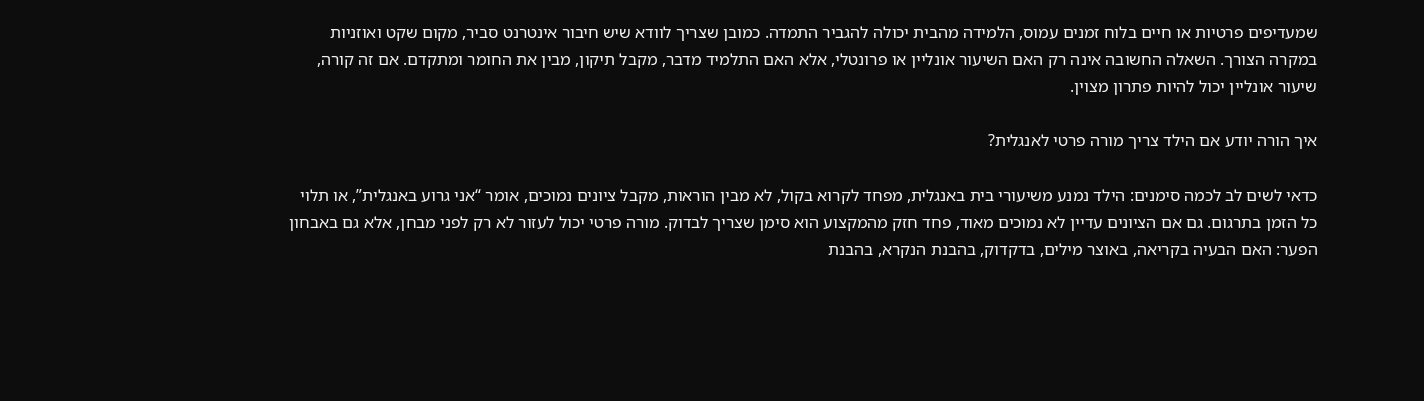שמעדיפים פרטיות או חיים בלוח זמנים עמוס, הלמידה מהבית יכולה להגביר התמדה. כמובן שצריך לוודא שיש חיבור אינטרנט סביר, מקום שקט ואוזניות במקרה הצורך. השאלה החשובה אינה רק האם השיעור אונליין או פרונטלי, אלא האם התלמיד מדבר, מקבל תיקון, מבין את החומר ומתקדם. אם זה קורה, שיעור אונליין יכול להיות פתרון מצוין.

איך הורה יודע אם הילד צריך מורה פרטי לאנגלית?

כדאי לשים לב לכמה סימנים: הילד נמנע משיעורי בית באנגלית, מפחד לקרוא בקול, לא מבין הוראות, מקבל ציונים נמוכים, אומר “אני גרוע באנגלית”, או תלוי כל הזמן בתרגום. גם אם הציונים עדיין לא נמוכים מאוד, פחד חזק מהמקצוע הוא סימן שצריך לבדוק. מורה פרטי יכול לעזור לא רק לפני מבחן, אלא גם באבחון הפער: האם הבעיה בקריאה, באוצר מילים, בדקדוק, בהבנת הנקרא, בהבנת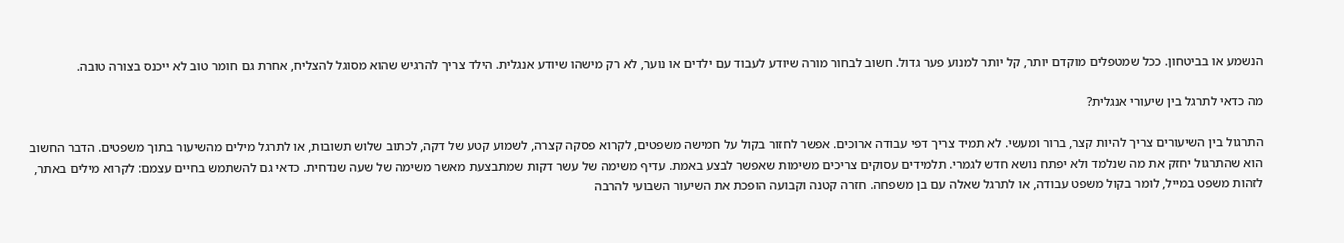הנשמע או בביטחון. ככל שמטפלים מוקדם יותר, קל יותר למנוע פער גדול. חשוב לבחור מורה שיודע לעבוד עם ילדים או נוער, לא רק מישהו שיודע אנגלית. הילד צריך להרגיש שהוא מסוגל להצליח, אחרת גם חומר טוב לא ייכנס בצורה טובה.

מה כדאי לתרגל בין שיעורי אנגלית?

התרגול בין השיעורים צריך להיות קצר, ברור ומעשי. לא תמיד צריך דפי עבודה ארוכים. אפשר לחזור בקול על חמישה משפטים, לקרוא פסקה קצרה, לשמוע קטע של דקה, לכתוב שלוש תשובות, או לתרגל מילים מהשיעור בתוך משפטים. הדבר החשוב הוא שהתרגול יחזק את מה שנלמד ולא יפתח נושא חדש לגמרי. תלמידים עסוקים צריכים משימות שאפשר לבצע באמת. עדיף משימה של עשר דקות שמתבצעת מאשר משימה של שעה שנדחית. כדאי גם להשתמש בחיים עצמם: לקרוא מילים באתר, לזהות משפט במייל, לומר בקול משפט עבודה, או לתרגל שאלה עם בן משפחה. חזרה קטנה וקבועה הופכת את השיעור השבועי להרבה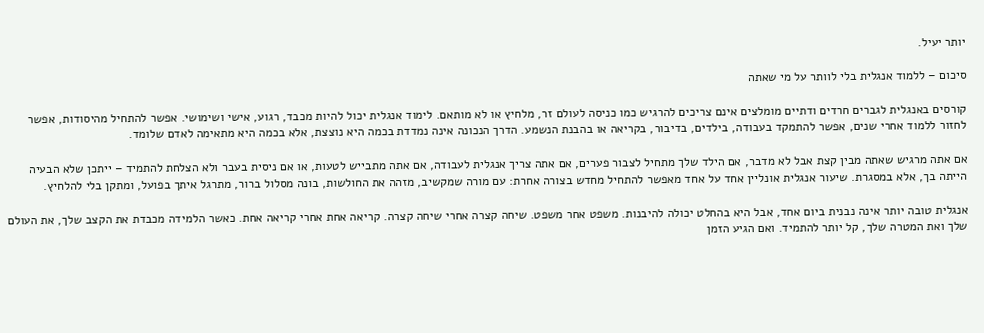יותר יעיל.

סיכום – ללמוד אנגלית בלי לוותר על מי שאתה

קורסים באנגלית לגברים חרדים ודתיים מומלצים אינם צריכים להרגיש כמו כניסה לעולם זר, מלחיץ או לא מותאם. לימוד אנגלית יכול להיות מכבד, רגוע, אישי ושימושי. אפשר להתחיל מהיסודות, אפשר לחזור ללמוד אחרי שנים, אפשר להתמקד בעבודה, בילדים, בדיבור, בקריאה או בהבנת הנשמע. הדרך הנכונה אינה נמדדת בכמה היא נוצצת, אלא בכמה היא מתאימה לאדם שלומד.

אם אתה מרגיש שאתה מבין קצת אבל לא מדבר, אם הילד שלך מתחיל לצבור פערים, אם אתה צריך אנגלית לעבודה, אם אתה מתבייש לטעות, או אם ניסית בעבר ולא הצלחת להתמיד – ייתכן שלא הבעיה הייתה בך, אלא במסגרת. שיעור אנגלית אונליין אחד על אחד מאפשר להתחיל מחדש בצורה אחרת: עם מורה שמקשיב, מזהה את החולשות, בונה מסלול ברור, מתרגל איתך בפועל, ומתקן בלי להלחיץ.

אנגלית טובה יותר אינה נבנית ביום אחד, אבל היא בהחלט יכולה להיבנות. משפט אחר משפט. שיחה קצרה אחרי שיחה קצרה. קריאה אחת אחרי קריאה אחת. כאשר הלמידה מכבדת את הקצב שלך, את העולם שלך ואת המטרה שלך, קל יותר להתמיד. ואם הגיע הזמן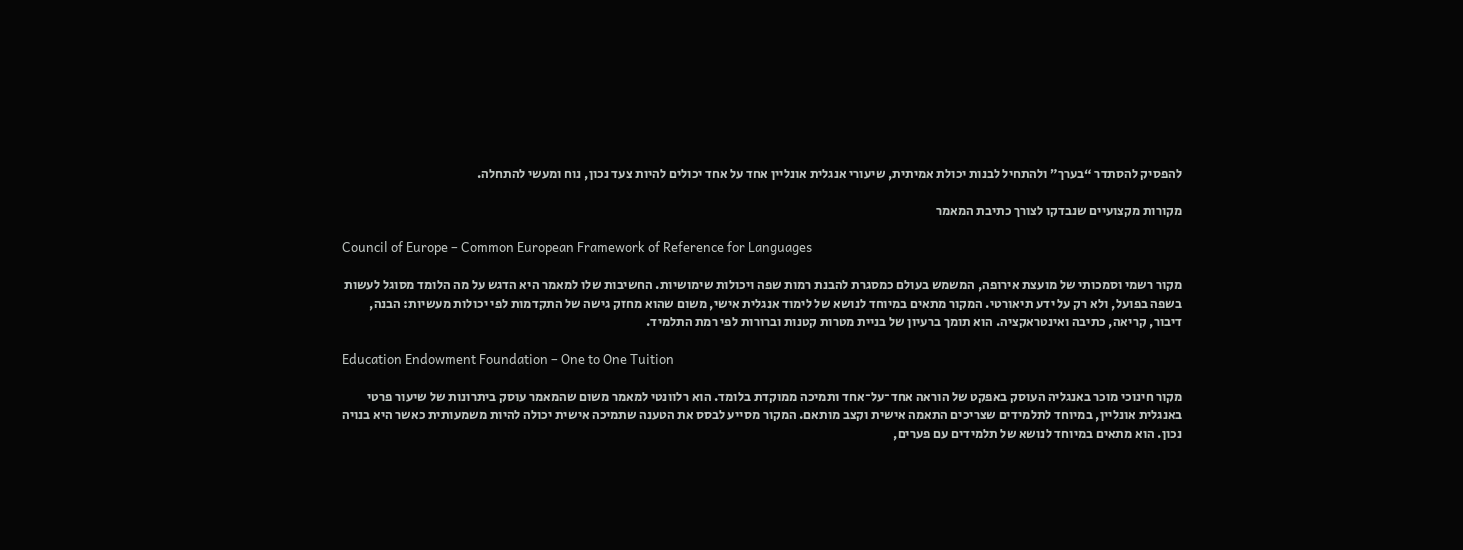להפסיק להסתדר “בערך” ולהתחיל לבנות יכולת אמיתית, שיעורי אנגלית אונליין אחד על אחד יכולים להיות צעד נכון, נוח ומעשי להתחלה.

מקורות מקצועיים שנבדקו לצורך כתיבת המאמר

Council of Europe – Common European Framework of Reference for Languages

מקור רשמי וסמכותי של מועצת אירופה, המשמש בעולם כמסגרת להבנת רמות שפה ויכולות שימושיות. החשיבות שלו למאמר היא הדגש על מה הלומד מסוגל לעשות בשפה בפועל, ולא רק על ידע תיאורטי. המקור מתאים במיוחד לנושא של לימוד אנגלית אישי, משום שהוא מחזק גישה של התקדמות לפי יכולות מעשיות: הבנה, דיבור, קריאה, כתיבה ואינטראקציה. הוא תומך ברעיון של בניית מטרות קטנות וברורות לפי רמת התלמיד.

Education Endowment Foundation – One to One Tuition

מקור חינוכי מוכר באנגליה העוסק באפקט של הוראה אחד־על־אחד ותמיכה ממוקדת בלומד. הוא רלוונטי למאמר משום שהמאמר עוסק ביתרונות של שיעור פרטי באנגלית אונליין, במיוחד לתלמידים שצריכים התאמה אישית וקצב מותאם. המקור מסייע לבסס את הטענה שתמיכה אישית יכולה להיות משמעותית כאשר היא בנויה נכון. הוא מתאים במיוחד לנושא של תלמידים עם פערים,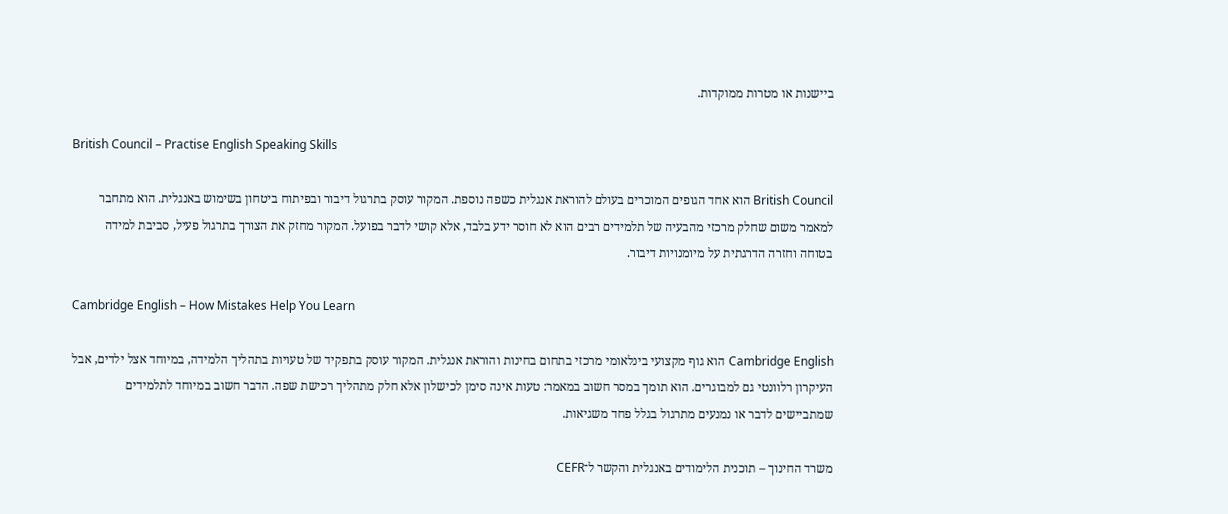ביישנות או מטרות ממוקדות.

British Council – Practise English Speaking Skills

British Council הוא אחד הגופים המוכרים בעולם להוראת אנגלית כשפה נוספת. המקור עוסק בתרגול דיבור ובפיתוח ביטחון בשימוש באנגלית. הוא מתחבר למאמר משום שחלק מרכזי מהבעיה של תלמידים רבים הוא לא חוסר ידע בלבד, אלא קושי לדבר בפועל. המקור מחזק את הצורך בתרגול פעיל, סביבת למידה בטוחה וחזרה הדרגתית על מיומנויות דיבור.

Cambridge English – How Mistakes Help You Learn

Cambridge English הוא גוף מקצועי בינלאומי מרכזי בתחום בחינות והוראת אנגלית. המקור עוסק בתפקיד של טעויות בתהליך הלמידה, במיוחד אצל ילדים, אבל העיקרון רלוונטי גם למבוגרים. הוא תומך במסר חשוב במאמר: טעות אינה סימן לכישלון אלא חלק מתהליך רכישת שפה. הדבר חשוב במיוחד לתלמידים שמתביישים לדבר או נמנעים מתרגול בגלל פחד משגיאות.

משרד החינוך – תוכנית הלימודים באנגלית והקשר ל־CEFR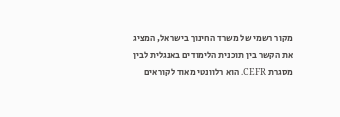מקור רשמי של משרד החינוך בישראל, המציג את הקשר בין תוכנית הלימודים באנגלית לבין מסגרת CEFR. הוא רלוונטי מאוד לקוראים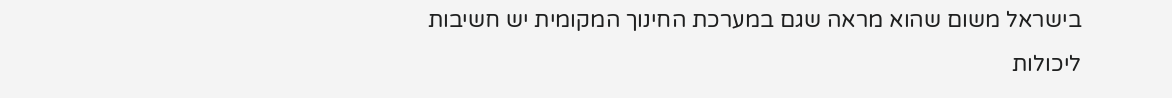בישראל משום שהוא מראה שגם במערכת החינוך המקומית יש חשיבות ליכולות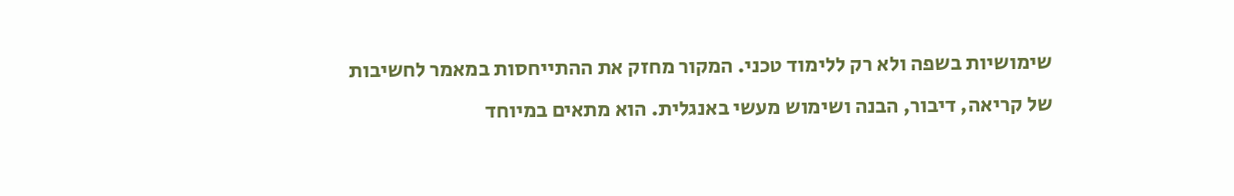שימושיות בשפה ולא רק ללימוד טכני. המקור מחזק את ההתייחסות במאמר לחשיבות של קריאה, דיבור, הבנה ושימוש מעשי באנגלית. הוא מתאים במיוחד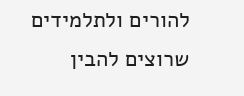להורים ולתלמידים שרוצים להבין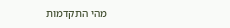מהי התקדמות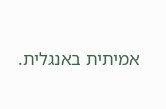אמיתית באנגלית.